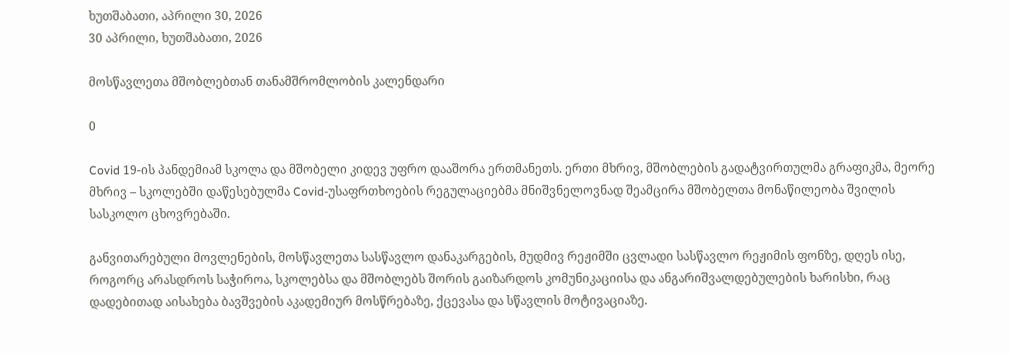ხუთშაბათი, აპრილი 30, 2026
30 აპრილი, ხუთშაბათი, 2026

მოსწავლეთა მშობლებთან თანამშრომლობის კალენდარი

0

Covid 19-ის პანდემიამ სკოლა და მშობელი კიდევ უფრო დააშორა ერთმანეთს. ერთი მხრივ, მშობლების გადატვირთულმა გრაფიკმა, მეორე მხრივ – სკოლებში დაწესებულმა Covid-უსაფრთხოების რეგულაციებმა მნიშვნელოვნად შეამცირა მშობელთა მონაწილეობა შვილის სასკოლო ცხოვრებაში.

განვითარებული მოვლენების, მოსწავლეთა სასწავლო დანაკარგების, მუდმივ რეჟიმში ცვლადი სასწავლო რეჟიმის ფონზე, დღეს ისე, როგორც არასდროს საჭიროა, სკოლებსა და მშობლებს შორის გაიზარდოს კომუნიკაციისა და ანგარიშვალდებულების ხარისხი, რაც დადებითად აისახება ბავშვების აკადემიურ მოსწრებაზე, ქცევასა და სწავლის მოტივაციაზე.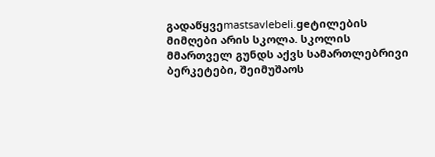გადაწყვეmastsavlebeli.geტილების მიმღები არის სკოლა. სკოლის მმართველ გუნდს აქვს სამართლებრივი ბერკეტები, შეიმუშაოს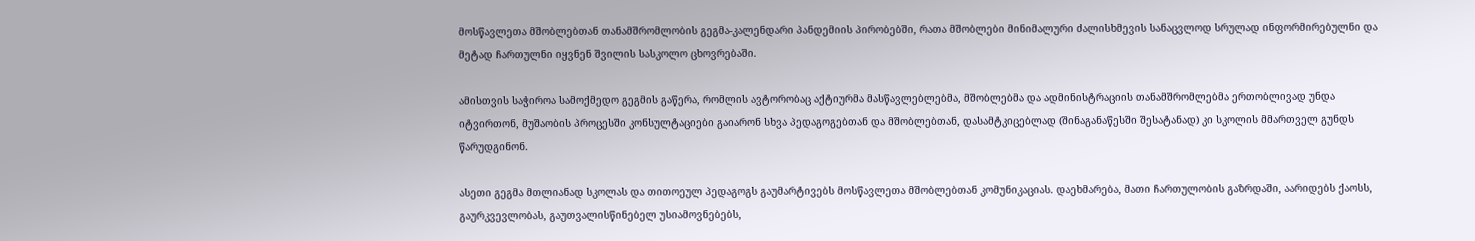მოსწავლეთა მშობლებთან თანამშრომლობის გეგმა-კალენდარი პანდემიის პირობებში, რათა მშობლები მინიმალური ძალისხმევის სანაცვლოდ სრულად ინფორმირებულნი და მეტად ჩართულნი იყვნენ შვილის სასკოლო ცხოვრებაში.

ამისთვის საჭიროა სამოქმედო გეგმის გაწერა, რომლის ავტორობაც აქტიურმა მასწავლებლებმა, მშობლებმა და ადმინისტრაციის თანამშრომლებმა ერთობლივად უნდა იტვირთონ, მუშაობის პროცესში კონსულტაციები გაიარონ სხვა პედაგოგებთან და მშობლებთან, დასამტკიცებლად (შინაგანაწესში შესატანად) კი სკოლის მმართველ გუნდს წარუდგინონ.

ასეთი გეგმა მთლიანად სკოლას და თითოეულ პედაგოგს გაუმარტივებს მოსწავლეთა მშობლებთან კომუნიკაციას. დაეხმარება, მათი ჩართულობის გაზრდაში, აარიდებს ქაოსს, გაურკვევლობას, გაუთვალისწინებელ უსიამოვნებებს,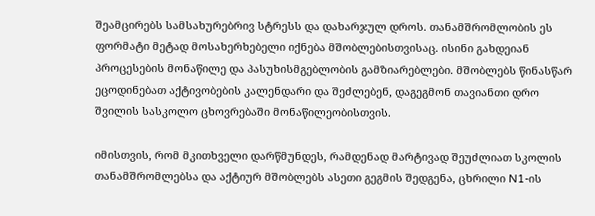შეამცირებს სამსახურებრივ სტრესს და დახარჯულ დროს. თანამშრომლობის ეს ფორმატი მეტად მოსახერხებელი იქნება მშობლებისთვისაც. ისინი გახდეიან პროცესების მონაწილე და პასუხისმგებლობის გამზიარებლები. მშობლებს წინასწარ ეცოდინებათ აქტივობების კალენდარი და შეძლებენ, დაგეგმონ თავიანთი დრო შვილის სასკოლო ცხოვრებაში მონაწილეობისთვის.

იმისთვის, რომ მკითხველი დარწმუნდეს, რამდენად მარტივად შეუძლიათ სკოლის თანამშრომლებსა და აქტიურ მშობლებს ასეთი გეგმის შედგენა, ცხრილი N1-ის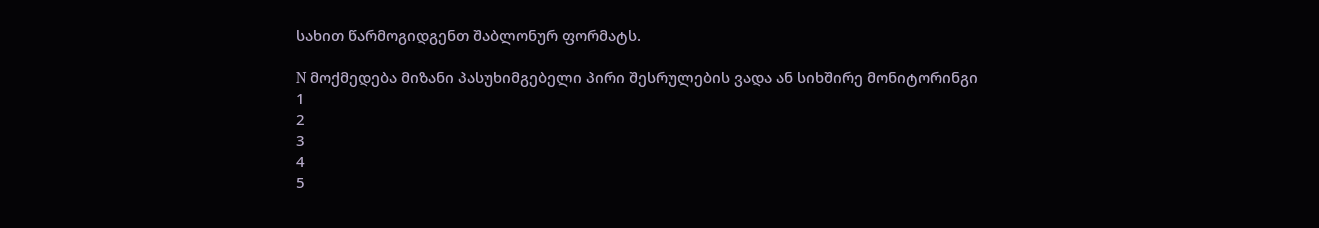სახით წარმოგიდგენთ შაბლონურ ფორმატს.

N მოქმედება მიზანი პასუხიმგებელი პირი შესრულების ვადა ან სიხშირე მონიტორინგი
1
2
3
4
5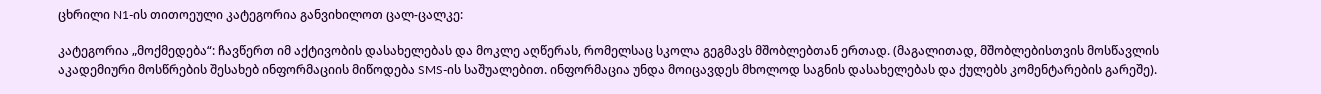ცხრილი N1-ის თითოეული კატეგორია განვიხილოთ ცალ-ცალკე:

კატეგორია „მოქმედება“: ჩავწერთ იმ აქტივობის დასახელებას და მოკლე აღწერას, რომელსაც სკოლა გეგმავს მშობლებთან ერთად. (მაგალითად, მშობლებისთვის მოსწავლის აკადემიური მოსწრების შესახებ ინფორმაციის მიწოდება SMS-ის საშუალებით. ინფორმაცია უნდა მოიცავდეს მხოლოდ საგნის დასახელებას და ქულებს კომენტარების გარეშე).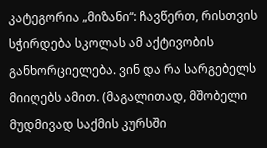კატეგორია „მიზანი“: ჩავწერთ, რისთვის სჭირდება სკოლას ამ აქტივობის განხორციელება. ვინ და რა სარგებელს მიიღებს ამით. (მაგალითად, მშობელი მუდმივად საქმის კურსში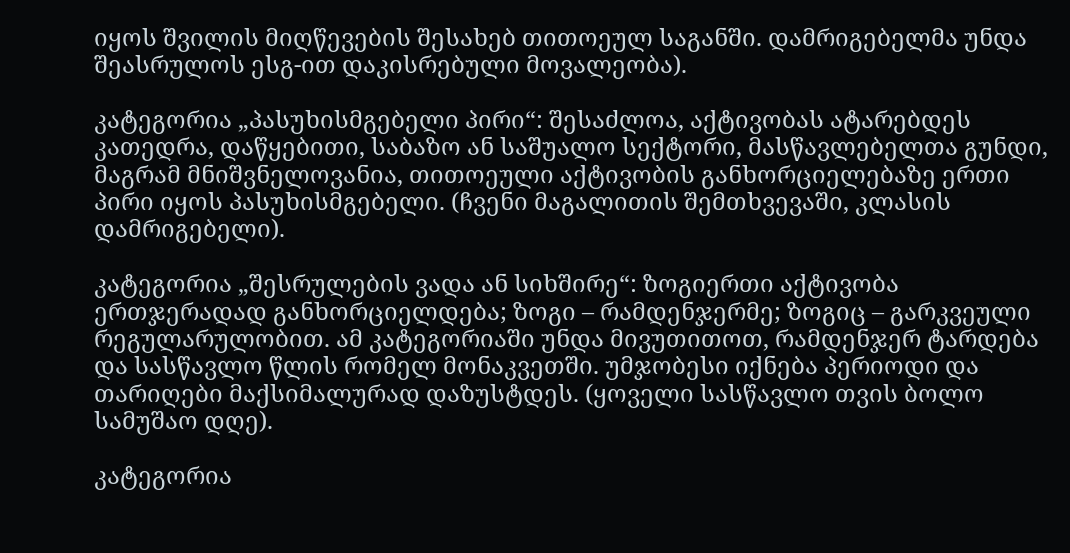იყოს შვილის მიღწევების შესახებ თითოეულ საგანში. დამრიგებელმა უნდა შეასრულოს ესგ-ით დაკისრებული მოვალეობა).

კატეგორია „პასუხისმგებელი პირი“: შესაძლოა, აქტივობას ატარებდეს კათედრა, დაწყებითი, საბაზო ან საშუალო სექტორი, მასწავლებელთა გუნდი, მაგრამ მნიშვნელოვანია, თითოეული აქტივობის განხორციელებაზე ერთი პირი იყოს პასუხისმგებელი. (ჩვენი მაგალითის შემთხვევაში, კლასის დამრიგებელი).

კატეგორია „შესრულების ვადა ან სიხშირე“: ზოგიერთი აქტივობა ერთჯერადად განხორციელდება; ზოგი – რამდენჯერმე; ზოგიც – გარკვეული რეგულარულობით. ამ კატეგორიაში უნდა მივუთითოთ, რამდენჯერ ტარდება და სასწავლო წლის რომელ მონაკვეთში. უმჯობესი იქნება პერიოდი და თარიღები მაქსიმალურად დაზუსტდეს. (ყოველი სასწავლო თვის ბოლო სამუშაო დღე).

კატეგორია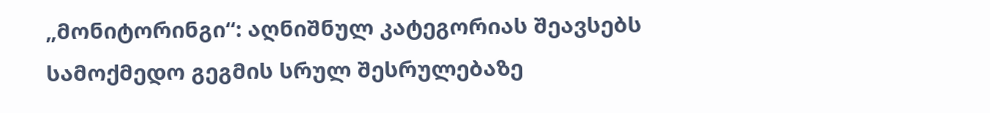„მონიტორინგი“: აღნიშნულ კატეგორიას შეავსებს სამოქმედო გეგმის სრულ შესრულებაზე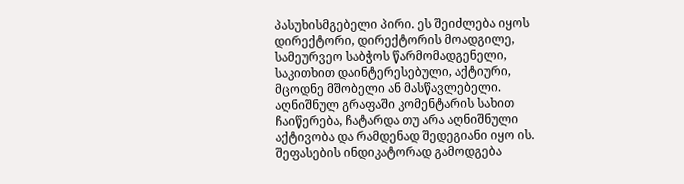პასუხისმგებელი პირი. ეს შეიძლება იყოს დირექტორი, დირექტორის მოადგილე, სამეურვეო საბჭოს წარმომადგენელი, საკითხით დაინტერესებული, აქტიური, მცოდნე მშობელი ან მასწავლებელი. აღნიშნულ გრაფაში კომენტარის სახით ჩაიწერება, ჩატარდა თუ არა აღნიშნული აქტივობა და რამდენად შედეგიანი იყო ის. შეფასების ინდიკატორად გამოდგება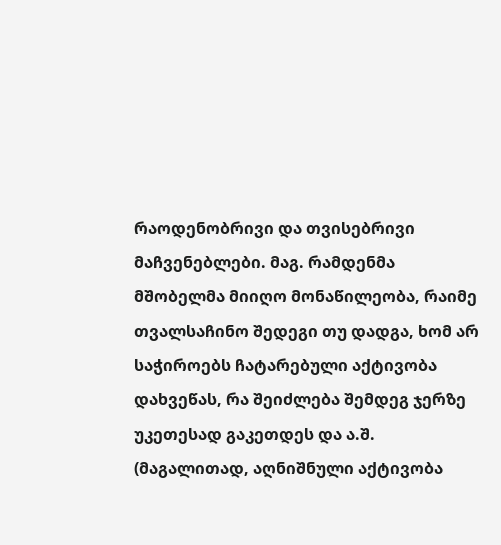რაოდენობრივი და თვისებრივი მაჩვენებლები. მაგ. რამდენმა მშობელმა მიიღო მონაწილეობა, რაიმე თვალსაჩინო შედეგი თუ დადგა, ხომ არ საჭიროებს ჩატარებული აქტივობა დახვეწას, რა შეიძლება შემდეგ ჯერზე უკეთესად გაკეთდეს და ა.შ. (მაგალითად, აღნიშნული აქტივობა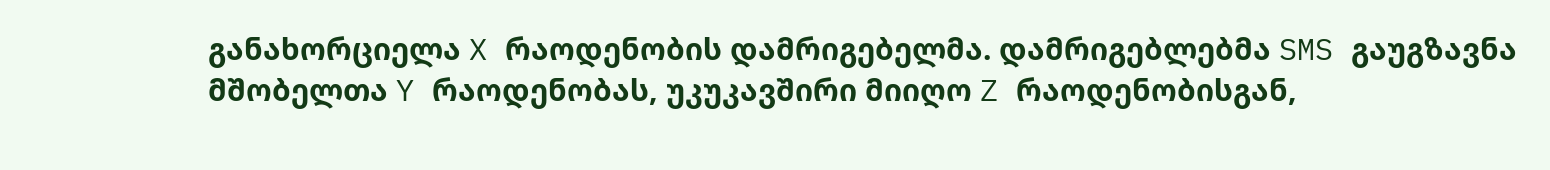განახორციელა X რაოდენობის დამრიგებელმა. დამრიგებლებმა SMS გაუგზავნა მშობელთა Y რაოდენობას, უკუკავშირი მიიღო Z რაოდენობისგან,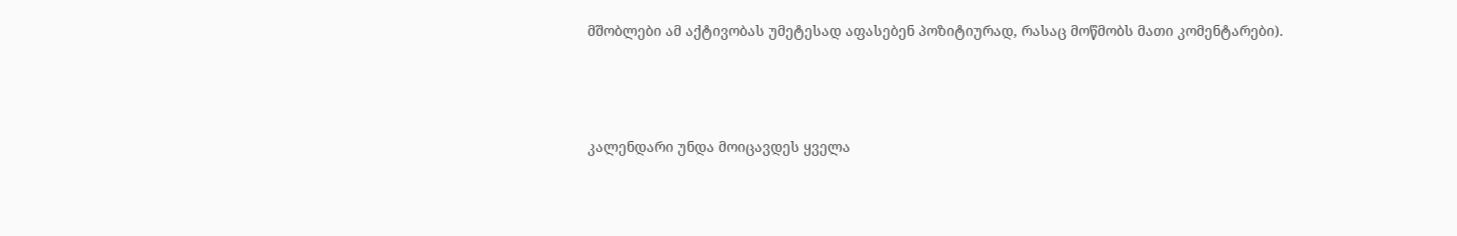მშობლები ამ აქტივობას უმეტესად აფასებენ პოზიტიურად, რასაც მოწმობს მათი კომენტარები).



კალენდარი უნდა მოიცავდეს ყველა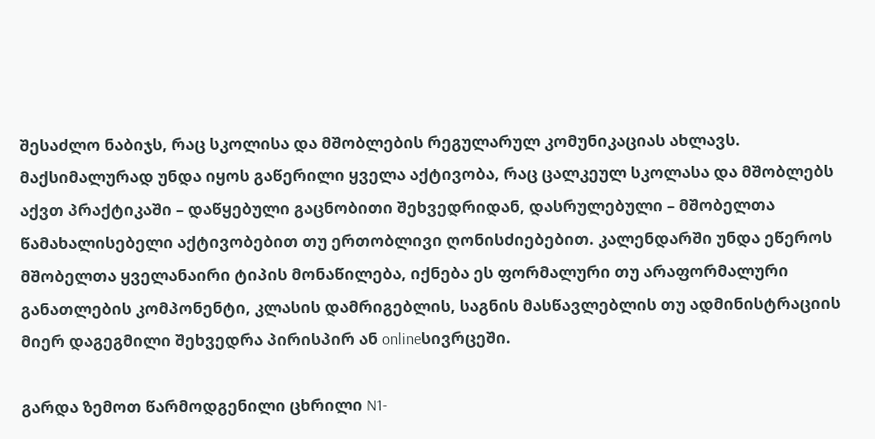შესაძლო ნაბიჯს, რაც სკოლისა და მშობლების რეგულარულ კომუნიკაციას ახლავს. მაქსიმალურად უნდა იყოს გაწერილი ყველა აქტივობა, რაც ცალკეულ სკოლასა და მშობლებს აქვთ პრაქტიკაში – დაწყებული გაცნობითი შეხვედრიდან, დასრულებული – მშობელთა წამახალისებელი აქტივობებით თუ ერთობლივი ღონისძიებებით. კალენდარში უნდა ეწეროს მშობელთა ყველანაირი ტიპის მონაწილება, იქნება ეს ფორმალური თუ არაფორმალური განათლების კომპონენტი, კლასის დამრიგებლის, საგნის მასწავლებლის თუ ადმინისტრაციის მიერ დაგეგმილი შეხვედრა პირისპირ ან onlineსივრცეში.

გარდა ზემოთ წარმოდგენილი ცხრილი N1-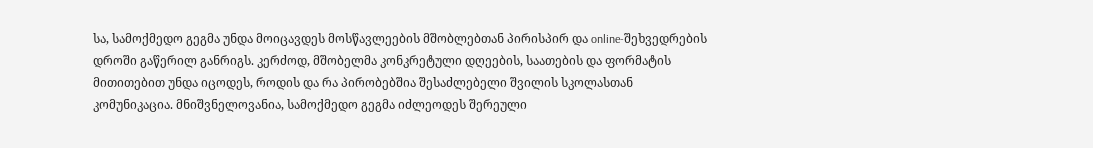სა, სამოქმედო გეგმა უნდა მოიცავდეს მოსწავლეების მშობლებთან პირისპირ და online-შეხვედრების დროში გაწერილ განრიგს. კერძოდ, მშობელმა კონკრეტული დღეების, საათების და ფორმატის მითითებით უნდა იცოდეს, როდის და რა პირობებშია შესაძლებელი შვილის სკოლასთან კომუნიკაცია. მნიშვნელოვანია, სამოქმედო გეგმა იძლეოდეს შერეული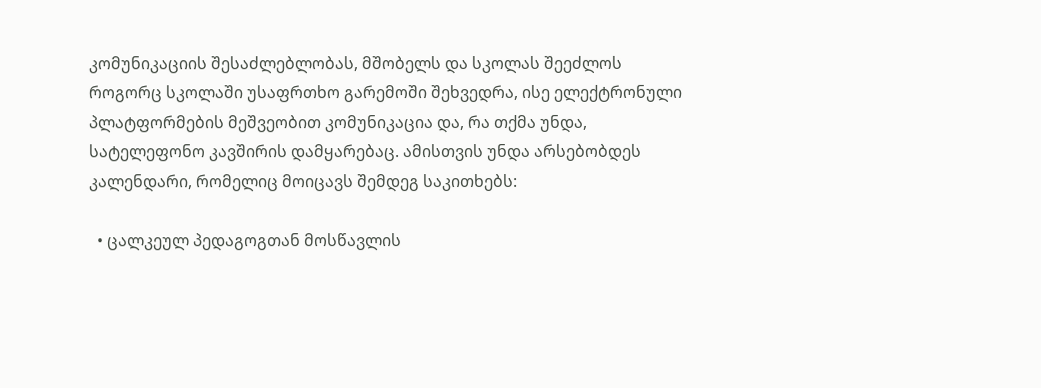კომუნიკაციის შესაძლებლობას, მშობელს და სკოლას შეეძლოს როგორც სკოლაში უსაფრთხო გარემოში შეხვედრა, ისე ელექტრონული პლატფორმების მეშვეობით კომუნიკაცია და, რა თქმა უნდა, სატელეფონო კავშირის დამყარებაც. ამისთვის უნდა არსებობდეს კალენდარი, რომელიც მოიცავს შემდეგ საკითხებს:

  • ცალკეულ პედაგოგთან მოსწავლის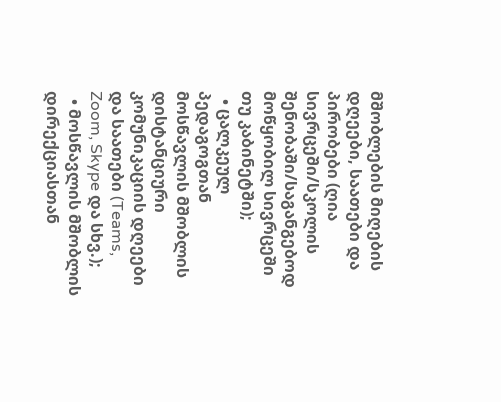მშობლების მიღების დღეები, საათები და პირობები (ღია სივრცეში/სკოლის შენობაში/საგანგებოდ მოწყობილ სივრცეში თუ კაბინეტში);
  • ცალკეულ პედაგოგთან მოსწავლის მშობლის დისტანციური კომუნიკაციის დღეები და საათები (Teams, Zoom, Skype და სხვ.);
  • მოსწავლის მშობლის დირექციასთან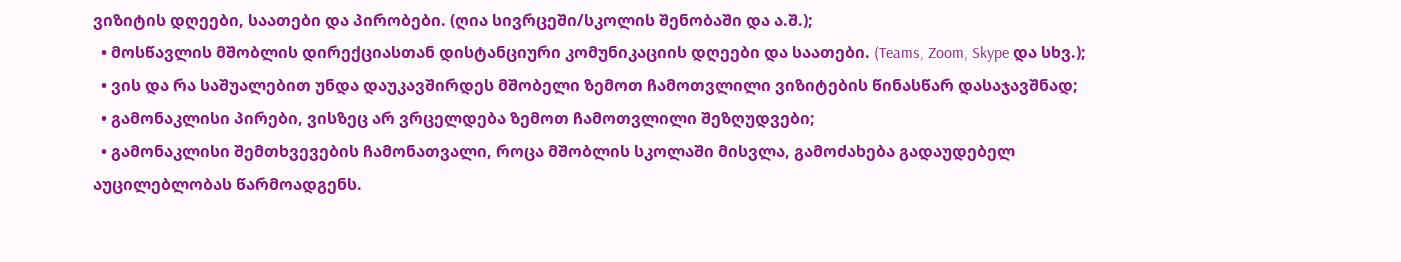ვიზიტის დღეები, საათები და პირობები. (ღია სივრცეში/სკოლის შენობაში და ა.შ.);
  • მოსწავლის მშობლის დირექციასთან დისტანციური კომუნიკაციის დღეები და საათები. (Teams, Zoom, Skype და სხვ.);
  • ვის და რა საშუალებით უნდა დაუკავშირდეს მშობელი ზემოთ ჩამოთვლილი ვიზიტების წინასწარ დასაჯავშნად;
  • გამონაკლისი პირები, ვისზეც არ ვრცელდება ზემოთ ჩამოთვლილი შეზღუდვები;
  • გამონაკლისი შემთხვევების ჩამონათვალი, როცა მშობლის სკოლაში მისვლა, გამოძახება გადაუდებელ აუცილებლობას წარმოადგენს.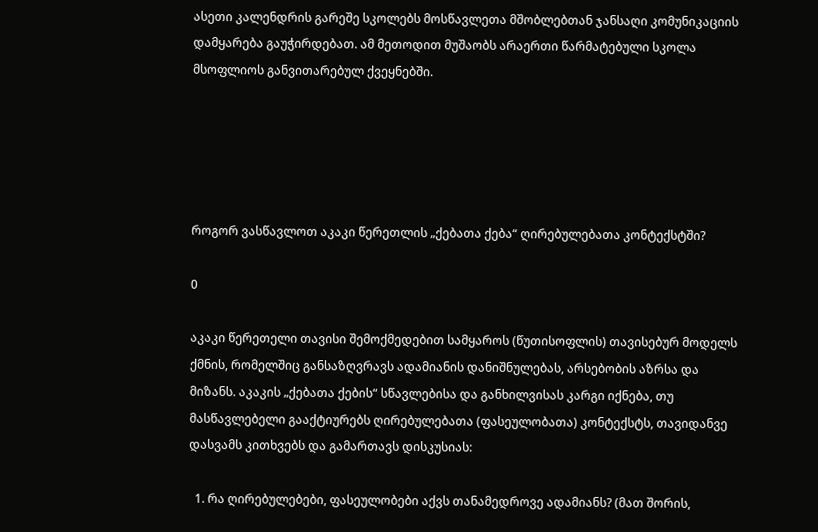ასეთი კალენდრის გარეშე სკოლებს მოსწავლეთა მშობლებთან ჯანსაღი კომუნიკაციის დამყარება გაუჭირდებათ. ამ მეთოდით მუშაობს არაერთი წარმატებული სკოლა მსოფლიოს განვითარებულ ქვეყნებში.





როგორ ვასწავლოთ აკაკი წერეთლის „ქებათა ქება“ ღირებულებათა კონტექსტში?

0

აკაკი წერეთელი თავისი შემოქმედებით სამყაროს (წუთისოფლის) თავისებურ მოდელს ქმნის, რომელშიც განსაზღვრავს ადამიანის დანიშნულებას, არსებობის აზრსა და მიზანს. აკაკის „ქებათა ქების“ სწავლებისა და განხილვისას კარგი იქნება, თუ მასწავლებელი გააქტიურებს ღირებულებათა (ფასეულობათა) კონტექსტს, თავიდანვე დასვამს კითხვებს და გამართავს დისკუსიას:

  1. რა ღირებულებები, ფასეულობები აქვს თანამედროვე ადამიანს? (მათ შორის,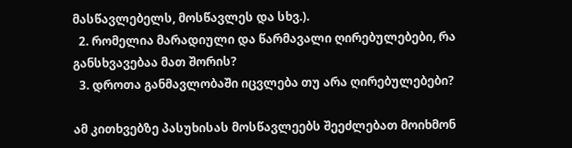მასწავლებელს, მოსწავლეს და სხვ.).
  2. რომელია მარადიული და წარმავალი ღირებულებები, რა განსხვავებაა მათ შორის?
  3. დროთა განმავლობაში იცვლება თუ არა ღირებულებები?

ამ კითხვებზე პასუხისას მოსწავლეებს შეეძლებათ მოიხმონ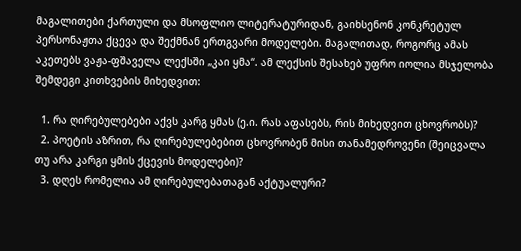მაგალითები ქართული და მსოფლიო ლიტერატურიდან, გაიხსენონ კონკრეტულ პერსონაჟთა ქცევა და შექმნან ერთგვარი მოდელები. მაგალითად, როგორც ამას აკეთებს ვაჟა-ფშაველა ლექსში „კაი ყმა“. ამ ლექსის შესახებ უფრო იოლია მსჯელობა შემდეგი კითხვების მიხედვით:

  1. რა ღირებულებები აქვს კარგ ყმას (ე.ი. რას აფასებს, რის მიხედვით ცხოვრობს)?
  2. პოეტის აზრით, რა ღირებულებებით ცხოვრობენ მისი თანამედროვენი (შეიცვალა თუ არა კარგი ყმის ქცევის მოდელები)?
  3. დღეს რომელია ამ ღირებულებათაგან აქტუალური?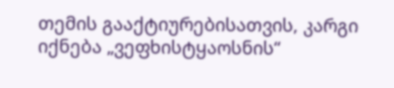თემის გააქტიურებისათვის, კარგი იქნება „ვეფხისტყაოსნის“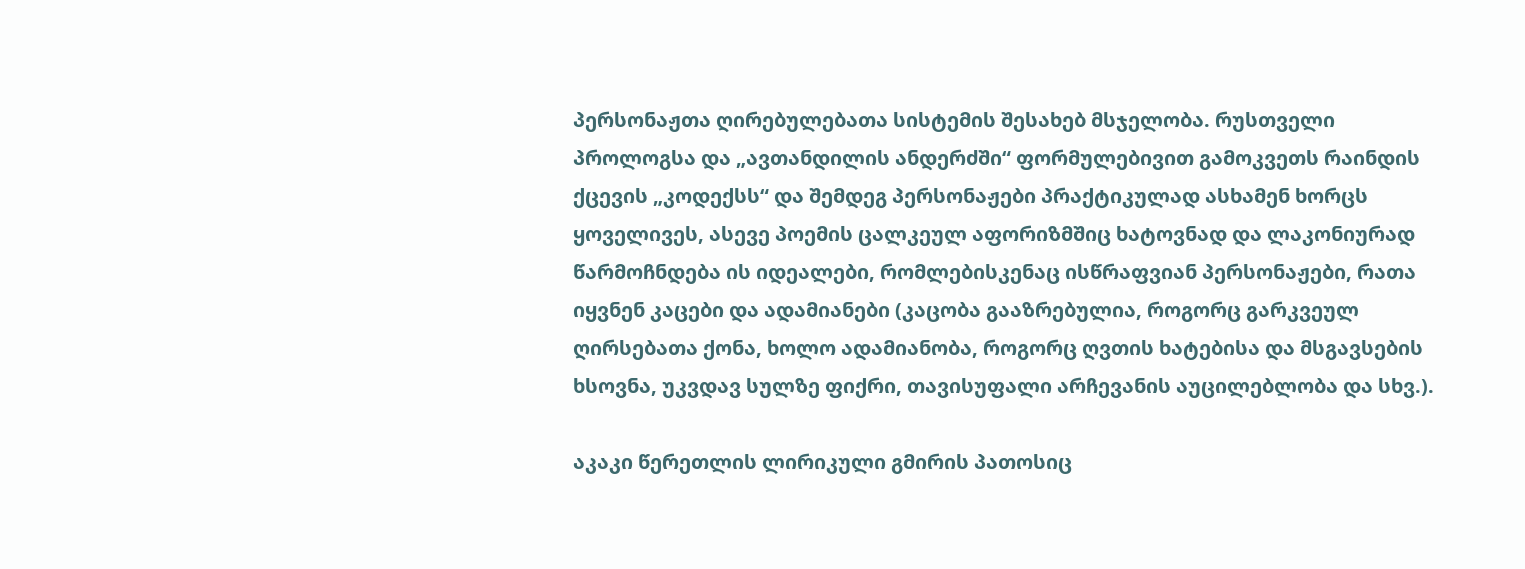პერსონაჟთა ღირებულებათა სისტემის შესახებ მსჯელობა. რუსთველი პროლოგსა და „ავთანდილის ანდერძში“ ფორმულებივით გამოკვეთს რაინდის ქცევის „კოდექსს“ და შემდეგ პერსონაჟები პრაქტიკულად ასხამენ ხორცს ყოველივეს, ასევე პოემის ცალკეულ აფორიზმშიც ხატოვნად და ლაკონიურად წარმოჩნდება ის იდეალები, რომლებისკენაც ისწრაფვიან პერსონაჟები, რათა იყვნენ კაცები და ადამიანები (კაცობა გააზრებულია, როგორც გარკვეულ ღირსებათა ქონა, ხოლო ადამიანობა, როგორც ღვთის ხატებისა და მსგავსების ხსოვნა, უკვდავ სულზე ფიქრი, თავისუფალი არჩევანის აუცილებლობა და სხვ.).

აკაკი წერეთლის ლირიკული გმირის პათოსიც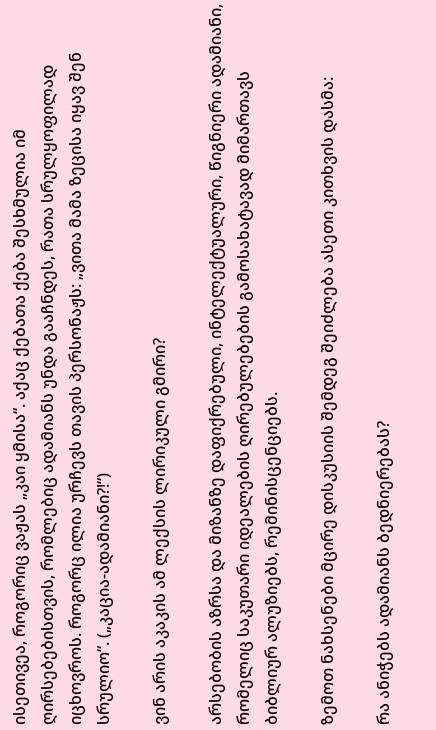ისეთივეა, როგორიც ვაჟას „კაი ყმისა“. აქაც ქებათა ქება შესხმულია იმ ღირსებებისთვის, რომლებიც ადამიანს უნდა გააჩნდეს, რათა სრულყოფილად იცხოვროს. როგორც ილია ურჩევს თავის პერსონაჟს: „ვითა მამა ზეცისა იყავ შენ სრულიო“. („კაცია-ადამიანი?!“)

ვინ არის აკაკის ამ ლექსის ლირიკული გმირი?

არსებობის აზრსა და მიზანზე დაფიქრებული, ინტელექტუალური, წიგნიერი ადამიანი, რომელიც საკუთარი იდეალების ღირებულებების გამოსახატავად მიმართავს ბიბლიურ ალუზიებს, რემინისცენციებს.

ზემოთ ნახსენები მცირე დისკუსიის შემდეგ შეიძლება ასეთი კითხვის დასმა:

რა ანიჭებს ადამიანს ბედნიერებას?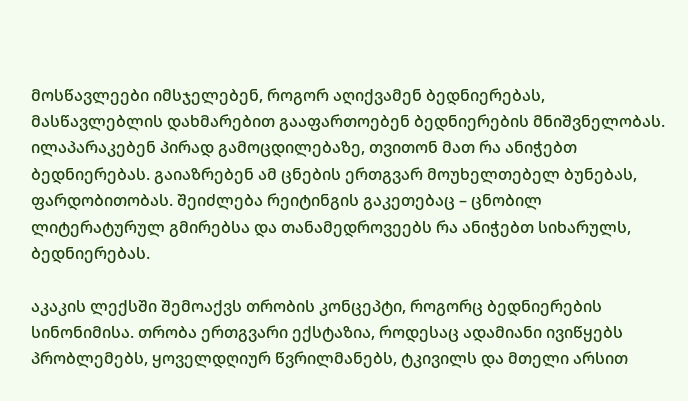მოსწავლეები იმსჯელებენ, როგორ აღიქვამენ ბედნიერებას, მასწავლებლის დახმარებით გააფართოებენ ბედნიერების მნიშვნელობას. ილაპარაკებენ პირად გამოცდილებაზე, თვითონ მათ რა ანიჭებთ ბედნიერებას. გაიაზრებენ ამ ცნების ერთგვარ მოუხელთებელ ბუნებას, ფარდობითობას. შეიძლება რეიტინგის გაკეთებაც – ცნობილ ლიტერატურულ გმირებსა და თანამედროვეებს რა ანიჭებთ სიხარულს, ბედნიერებას.

აკაკის ლექსში შემოაქვს თრობის კონცეპტი, როგორც ბედნიერების სინონიმისა. თრობა ერთგვარი ექსტაზია, როდესაც ადამიანი ივიწყებს პრობლემებს, ყოველდღიურ წვრილმანებს, ტკივილს და მთელი არსით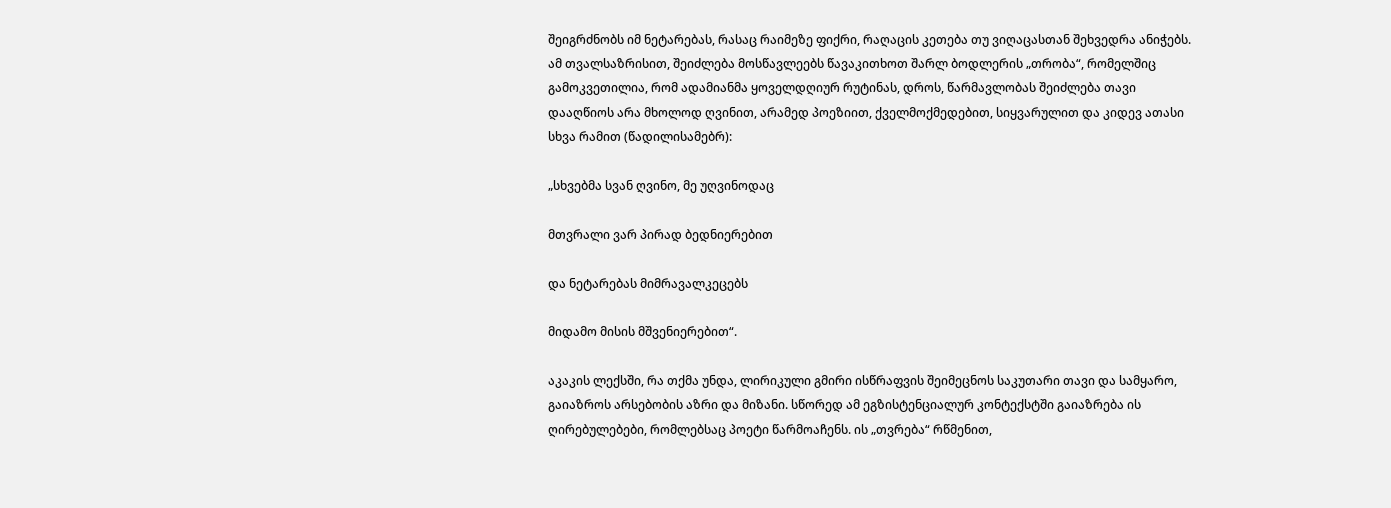შეიგრძნობს იმ ნეტარებას, რასაც რაიმეზე ფიქრი, რაღაცის კეთება თუ ვიღაცასთან შეხვედრა ანიჭებს. ამ თვალსაზრისით, შეიძლება მოსწავლეებს წავაკითხოთ შარლ ბოდლერის „თრობა“, რომელშიც გამოკვეთილია, რომ ადამიანმა ყოველდღიურ რუტინას, დროს, წარმავლობას შეიძლება თავი დააღწიოს არა მხოლოდ ღვინით, არამედ პოეზიით, ქველმოქმედებით, სიყვარულით და კიდევ ათასი სხვა რამით (წადილისამებრ):

„სხვებმა სვან ღვინო, მე უღვინოდაც

მთვრალი ვარ პირად ბედნიერებით

და ნეტარებას მიმრავალკეცებს

მიდამო მისის მშვენიერებით“.

აკაკის ლექსში, რა თქმა უნდა, ლირიკული გმირი ისწრაფვის შეიმეცნოს საკუთარი თავი და სამყარო, გაიაზროს არსებობის აზრი და მიზანი. სწორედ ამ ეგზისტენციალურ კონტექსტში გაიაზრება ის ღირებულებები, რომლებსაც პოეტი წარმოაჩენს. ის „თვრება“ რწმენით,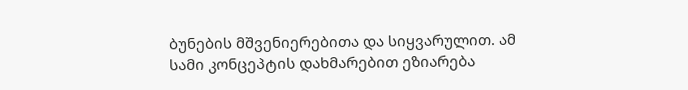ბუნების მშვენიერებითა და სიყვარულით. ამ სამი კონცეპტის დახმარებით ეზიარება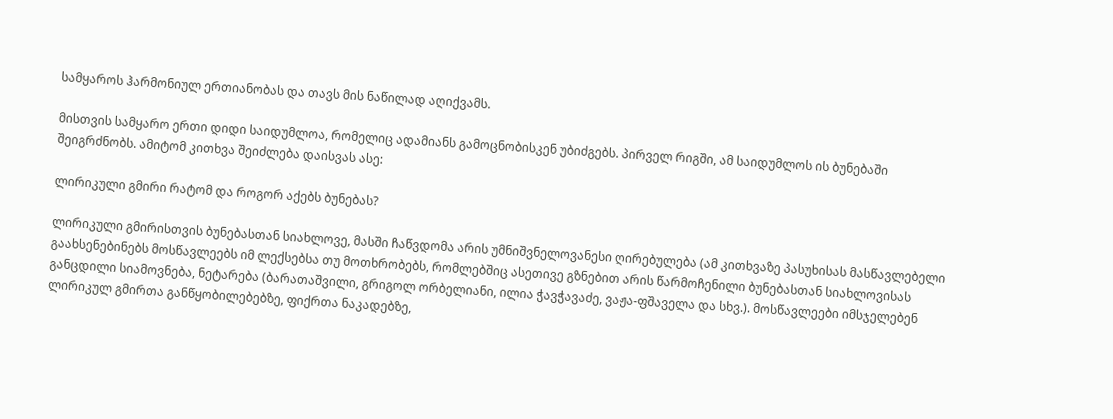სამყაროს ჰარმონიულ ერთიანობას და თავს მის ნაწილად აღიქვამს.

მისთვის სამყარო ერთი დიდი საიდუმლოა, რომელიც ადამიანს გამოცნობისკენ უბიძგებს. პირველ რიგში, ამ საიდუმლოს ის ბუნებაში შეიგრძნობს. ამიტომ კითხვა შეიძლება დაისვას ასე:

ლირიკული გმირი რატომ და როგორ აქებს ბუნებას?

ლირიკული გმირისთვის ბუნებასთან სიახლოვე, მასში ჩაწვდომა არის უმნიშვნელოვანესი ღირებულება (ამ კითხვაზე პასუხისას მასწავლებელი გაახსენებინებს მოსწავლეებს იმ ლექსებსა თუ მოთხრობებს, რომლებშიც ასეთივე გზნებით არის წარმოჩენილი ბუნებასთან სიახლოვისას განცდილი სიამოვნება, ნეტარება (ბარათაშვილი, გრიგოლ ორბელიანი, ილია ჭავჭავაძე, ვაჟა-ფშაველა და სხვ.). მოსწავლეები იმსჯელებენ ლირიკულ გმირთა განწყობილებებზე, ფიქრთა ნაკადებზე,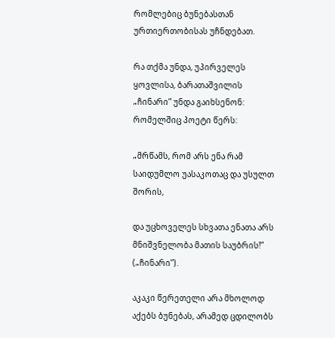რომლებიც ბუნებასთან ურთიერთობისას უჩნდებათ.

რა თქმა უნდა, უპირველეს ყოვლისა, ბარათაშვილის „ჩინარი“ უნდა გაიხსენონ: რომელშიც პოეტი წერს:

„მრწამს, რომ არს ენა რამ საიდუმლო უასაკოთაც და უსულთ შორის,

და უცხოველეს სხვათა ენათა არს მნიშვნელობა მათის საუბრის!“ („ჩინარი“).

აკაკი წერეთელი არა მხოლოდ აქებს ბუნებას, არამედ ცდილობს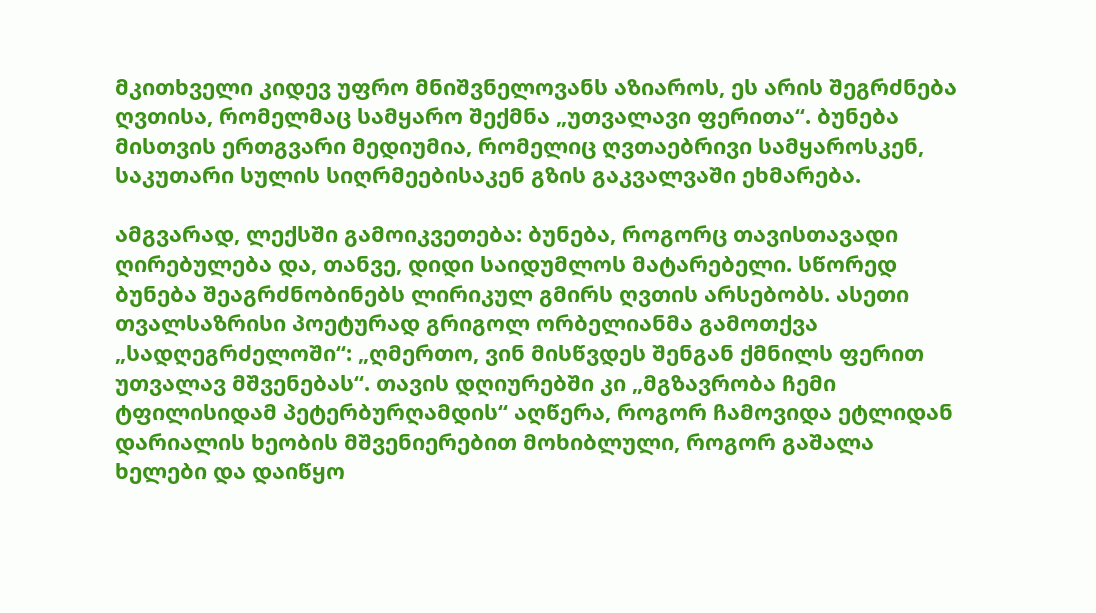მკითხველი კიდევ უფრო მნიშვნელოვანს აზიაროს, ეს არის შეგრძნება ღვთისა, რომელმაც სამყარო შექმნა „უთვალავი ფერითა“. ბუნება მისთვის ერთგვარი მედიუმია, რომელიც ღვთაებრივი სამყაროსკენ, საკუთარი სულის სიღრმეებისაკენ გზის გაკვალვაში ეხმარება.

ამგვარად, ლექსში გამოიკვეთება: ბუნება, როგორც თავისთავადი ღირებულება და, თანვე, დიდი საიდუმლოს მატარებელი. სწორედ ბუნება შეაგრძნობინებს ლირიკულ გმირს ღვთის არსებობს. ასეთი თვალსაზრისი პოეტურად გრიგოლ ორბელიანმა გამოთქვა „სადღეგრძელოში“: „ღმერთო, ვინ მისწვდეს შენგან ქმნილს ფერით უთვალავ მშვენებას“. თავის დღიურებში კი „მგზავრობა ჩემი ტფილისიდამ პეტერბურღამდის“ აღწერა, როგორ ჩამოვიდა ეტლიდან დარიალის ხეობის მშვენიერებით მოხიბლული, როგორ გაშალა ხელები და დაიწყო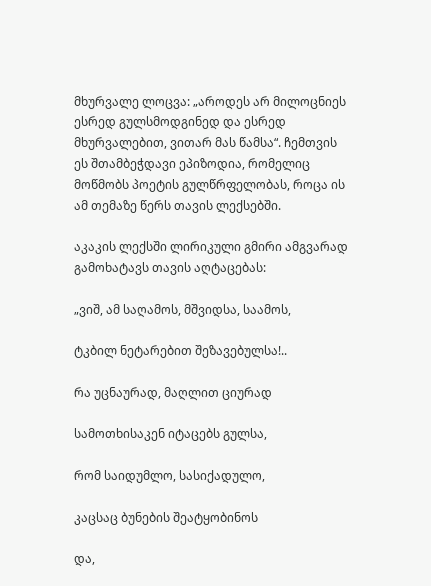მხურვალე ლოცვა: „აროდეს არ მილოცნიეს ესრედ გულსმოდგინედ და ესრედ მხურვალებით, ვითარ მას წამსა“. ჩემთვის ეს შთამბეჭდავი ეპიზოდია, რომელიც მოწმობს პოეტის გულწრფელობას, როცა ის ამ თემაზე წერს თავის ლექსებში.

აკაკის ლექსში ლირიკული გმირი ამგვარად გამოხატავს თავის აღტაცებას:

„ვიშ, ამ საღამოს, მშვიდსა, საამოს,

ტკბილ ნეტარებით შეზავებულსა!..

რა უცნაურად, მაღლით ციურად

სამოთხისაკენ იტაცებს გულსა,

რომ საიდუმლო, სასიქადულო,

კაცსაც ბუნების შეატყობინოს

და,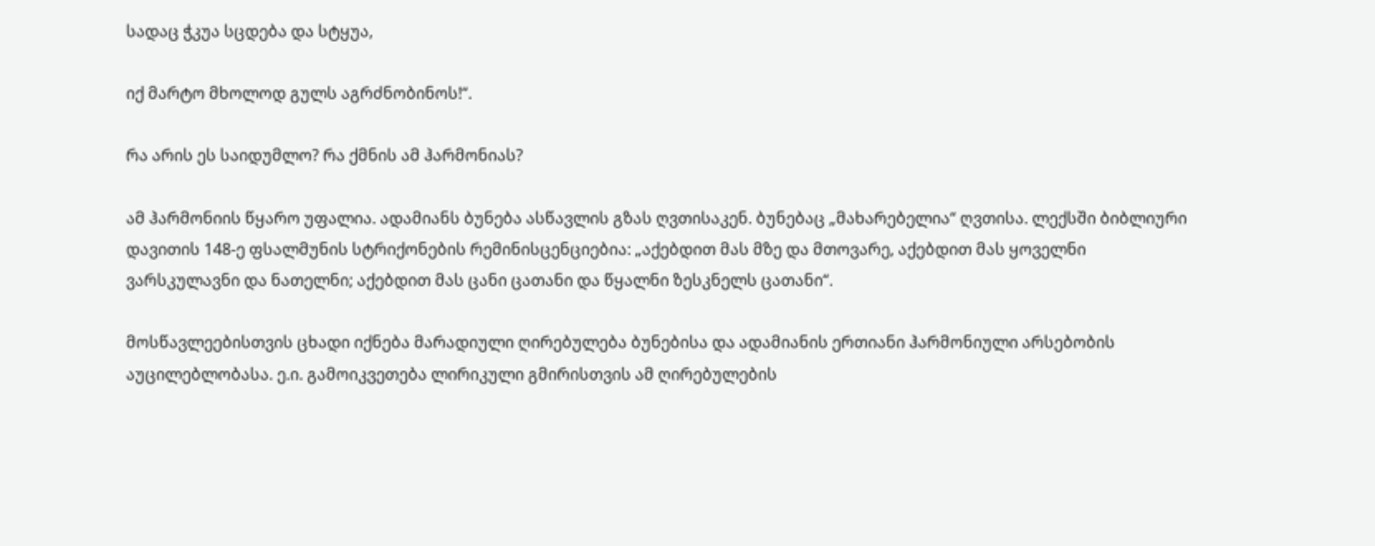სადაც ჭკუა სცდება და სტყუა,

იქ მარტო მხოლოდ გულს აგრძნობინოს!“.

რა არის ეს საიდუმლო? რა ქმნის ამ ჰარმონიას?

ამ ჰარმონიის წყარო უფალია. ადამიანს ბუნება ასწავლის გზას ღვთისაკენ. ბუნებაც „მახარებელია“ ღვთისა. ლექსში ბიბლიური დავითის 148-ე ფსალმუნის სტრიქონების რემინისცენციებია: „აქებდით მას მზე და მთოვარე, აქებდით მას ყოველნი ვარსკულავნი და ნათელნი; აქებდით მას ცანი ცათანი და წყალნი ზესკნელს ცათანი“.

მოსწავლეებისთვის ცხადი იქნება მარადიული ღირებულება ბუნებისა და ადამიანის ერთიანი ჰარმონიული არსებობის აუცილებლობასა. ე.ი. გამოიკვეთება ლირიკული გმირისთვის ამ ღირებულების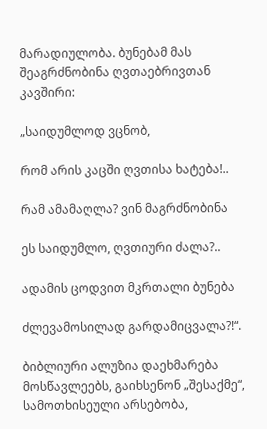მარადიულობა. ბუნებამ მას შეაგრძნობინა ღვთაებრივთან კავშირი:

„საიდუმლოდ ვცნობ,

რომ არის კაცში ღვთისა ხატება!..

რამ ამამაღლა? ვინ მაგრძნობინა

ეს საიდუმლო, ღვთიური ძალა?..

ადამის ცოდვით მკრთალი ბუნება

ძლევამოსილად გარდამიცვალა?!“.

ბიბლიური ალუზია დაეხმარება მოსწავლეებს, გაიხსენონ „შესაქმე“, სამოთხისეული არსებობა,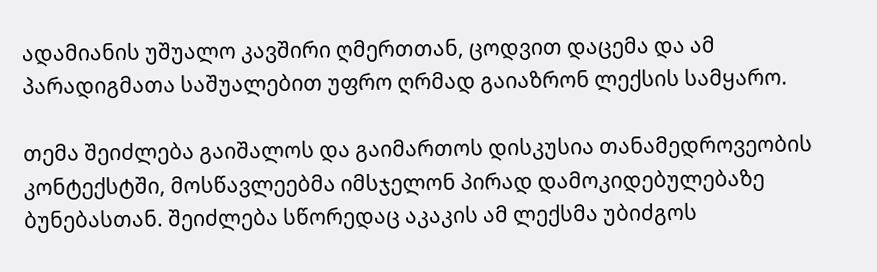ადამიანის უშუალო კავშირი ღმერთთან, ცოდვით დაცემა და ამ პარადიგმათა საშუალებით უფრო ღრმად გაიაზრონ ლექსის სამყარო.

თემა შეიძლება გაიშალოს და გაიმართოს დისკუსია თანამედროვეობის კონტექსტში, მოსწავლეებმა იმსჯელონ პირად დამოკიდებულებაზე ბუნებასთან. შეიძლება სწორედაც აკაკის ამ ლექსმა უბიძგოს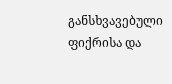განსხვავებული ფიქრისა და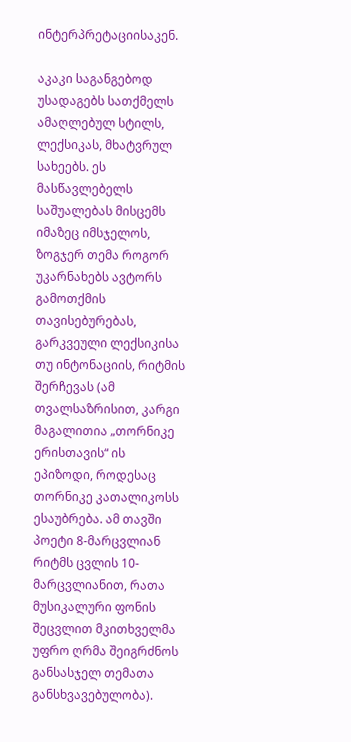ინტერპრეტაციისაკენ.

აკაკი საგანგებოდ უსადაგებს სათქმელს ამაღლებულ სტილს, ლექსიკას, მხატვრულ სახეებს. ეს მასწავლებელს საშუალებას მისცემს იმაზეც იმსჯელოს, ზოგჯერ თემა როგორ უკარნახებს ავტორს გამოთქმის თავისებურებას, გარკვეული ლექსიკისა თუ ინტონაციის, რიტმის შერჩევას (ამ თვალსაზრისით, კარგი მაგალითია „თორნიკე ერისთავის“ ის ეპიზოდი, როდესაც თორნიკე კათალიკოსს ესაუბრება. ამ თავში პოეტი 8-მარცვლიან რიტმს ცვლის 10-მარცვლიანით, რათა მუსიკალური ფონის შეცვლით მკითხველმა უფრო ღრმა შეიგრძნოს განსასჯელ თემათა განსხვავებულობა).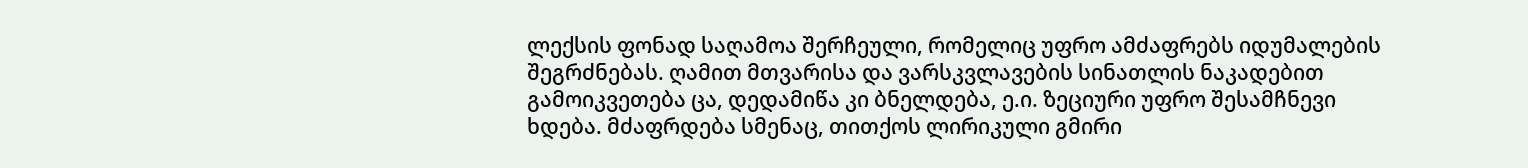ლექსის ფონად საღამოა შერჩეული, რომელიც უფრო ამძაფრებს იდუმალების შეგრძნებას. ღამით მთვარისა და ვარსკვლავების სინათლის ნაკადებით გამოიკვეთება ცა, დედამიწა კი ბნელდება, ე.ი. ზეციური უფრო შესამჩნევი ხდება. მძაფრდება სმენაც, თითქოს ლირიკული გმირი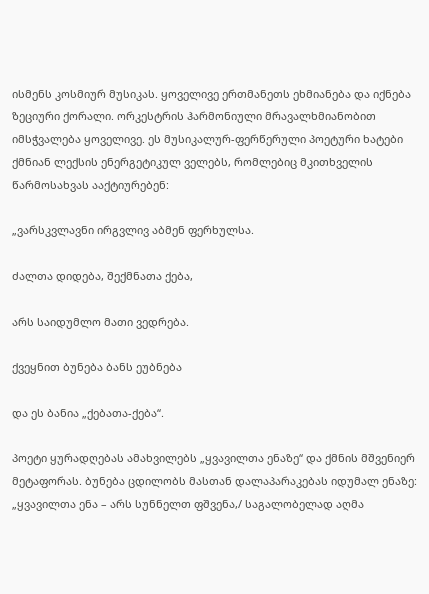ისმენს კოსმიურ მუსიკას. ყოველივე ერთმანეთს ეხმიანება და იქნება ზეციური ქორალი. ორკესტრის ჰარმონიული მრავალხმიანობით იმსჭვალება ყოველივე. ეს მუსიკალურ-ფერწერული პოეტური ხატები ქმნიან ლექსის ენერგეტიკულ ველებს, რომლებიც მკითხველის წარმოსახვას ააქტიურებენ:

„ვარსკვლავნი ირგვლივ აბმენ ფერხულსა.

ძალთა დიდება, შექმნათა ქება,

არს საიდუმლო მათი ვედრება.

ქვეყნით ბუნება ბანს ეუბნება

და ეს ბანია „ქებათა-ქება“.

პოეტი ყურადღებას ამახვილებს „ყვავილთა ენაზე“ და ქმნის მშვენიერ მეტაფორას. ბუნება ცდილობს მასთან დალაპარაკებას იდუმალ ენაზე: „ყვავილთა ენა – არს სუნნელთ ფშვენა,/ საგალობელად აღმა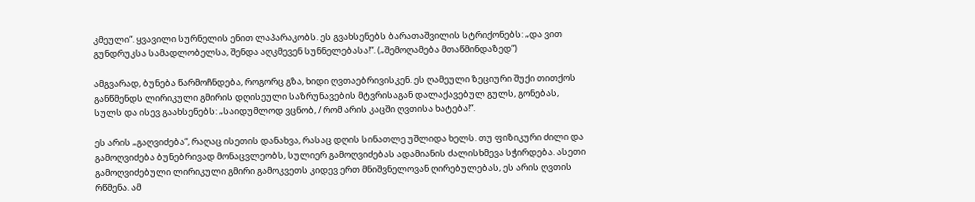კმეული“. ყვავილი სურნელის ენით ლაპარაკობს. ეს გვახსენებს ბარათაშვილის სტრიქონებს: „და ვით გუნდრუკსა სამადლობელსა, შენდა აღკმევენ სუნნელებასა!“. („შემოღამება მთაწმინდაზედ“)

ამგვარად, ბუნება წარმოჩნდება, როგორც გზა, ხიდი ღვთაებრივისკენ. ეს ღამეული ზეციური შუქი თითქოს განწმენდს ლირიკული გმირის დღისეული საზრუნავების მტვრისაგან დალაქავებულ გულს, გონებას, სულს და ისევ გაახსენებს: „საიდუმლოდ ვცნობ, / რომ არის კაცში ღვთისა ხატება!“.

ეს არის „გაღვიძება“, რაღაც ისეთის დანახვა, რასაც დღის სინათლე უშლიდა ხელს. თუ ფიზიკური ძილი და გამოღვიძება ბუნებრივად მონაცვლეობს, სულიერ გამოღვიძებას ადამიანის ძალისხმევა სჭირდება. ასეთი გამოღვიძებული ლირიკული გმირი გამოკვეთს კიდევ ერთ მნიშვნელოვან ღირებულებას, ეს არის ღვთის რწმენა. ამ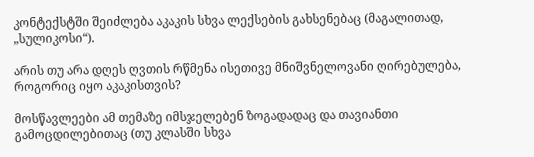კონტექსტში შეიძლება აკაკის სხვა ლექსების გახსენებაც (მაგალითად, „სულიკოსი“).

არის თუ არა დღეს ღვთის რწმენა ისეთივე მნიშვნელოვანი ღირებულება, როგორიც იყო აკაკისთვის?

მოსწავლეები ამ თემაზე იმსჯელებენ ზოგადადაც და თავიანთი გამოცდილებითაც (თუ კლასში სხვა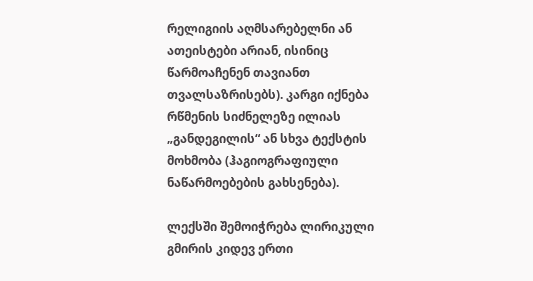რელიგიის აღმსარებელნი ან ათეისტები არიან, ისინიც წარმოაჩენენ თავიანთ თვალსაზრისებს). კარგი იქნება რწმენის სიძნელეზე ილიას „განდეგილის“ ან სხვა ტექსტის მოხმობა (ჰაგიოგრაფიული ნაწარმოებების გახსენება).

ლექსში შემოიჭრება ლირიკული გმირის კიდევ ერთი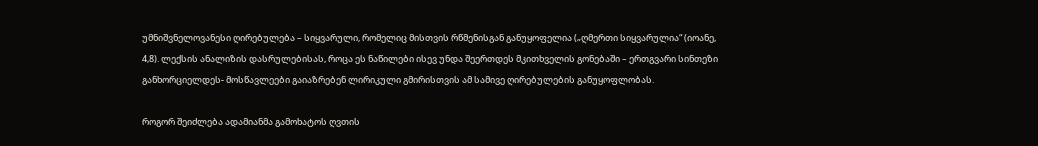უმნიშვნელოვანესი ღირებულება – სიყვარული, რომელიც მისთვის რწმენისგან განუყოფელია („ღმერთი სიყვარულია“ (იოანე, 4,8). ლექსის ანალიზის დასრულებისას, როცა ეს ნაწილები ისევ უნდა შეერთდეს მკითხველის გონებაში – ერთგვარი სინთეზი განხორციელდეს- მოსწავლეები გაიაზრებენ ლირიკული გმირისთვის ამ სამივე ღირებულების განუყოფლობას.

როგორ შეიძლება ადამიანმა გამოხატოს ღვთის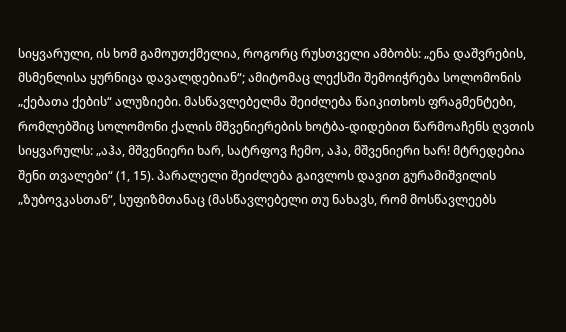სიყვარული, ის ხომ გამოუთქმელია, როგორც რუსთველი ამბობს: „ენა დაშვრების, მსმენლისა ყურნიცა დავალდებიან“; ამიტომაც ლექსში შემოიჭრება სოლომონის „ქებათა ქების“ ალუზიები. მასწავლებელმა შეიძლება წაიკითხოს ფრაგმენტები, რომლებშიც სოლომონი ქალის მშვენიერების ხოტბა-დიდებით წარმოაჩენს ღვთის სიყვარულს: „აჰა, მშვენიერი ხარ, სატრფოვ ჩემო, აჰა, მშვენიერი ხარ! მტრედებია შენი თვალები“ (1, 15). პარალელი შეიძლება გაივლოს დავით გურამიშვილის „ზუბოვკასთან“, სუფიზმთანაც (მასწავლებელი თუ ნახავს, რომ მოსწავლეებს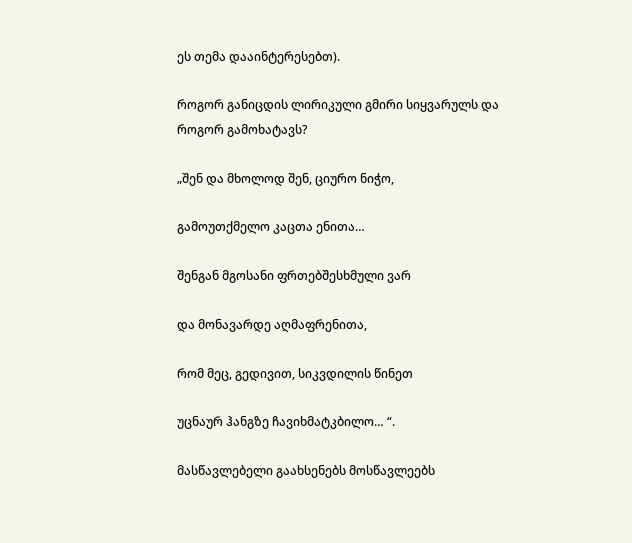ეს თემა დააინტერესებთ).

როგორ განიცდის ლირიკული გმირი სიყვარულს და როგორ გამოხატავს?

„შენ და მხოლოდ შენ, ციურო ნიჭო,

გამოუთქმელო კაცთა ენითა…

შენგან მგოსანი ფრთებშესხმული ვარ

და მონავარდე აღმაფრენითა,

რომ მეც, გედივით, სიკვდილის წინეთ

უცნაურ ჰანგზე ჩავიხმატკბილო… “.

მასწავლებელი გაახსენებს მოსწავლეებს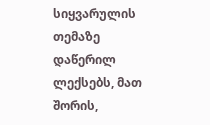სიყვარულის თემაზე დაწერილ ლექსებს, მათ შორის,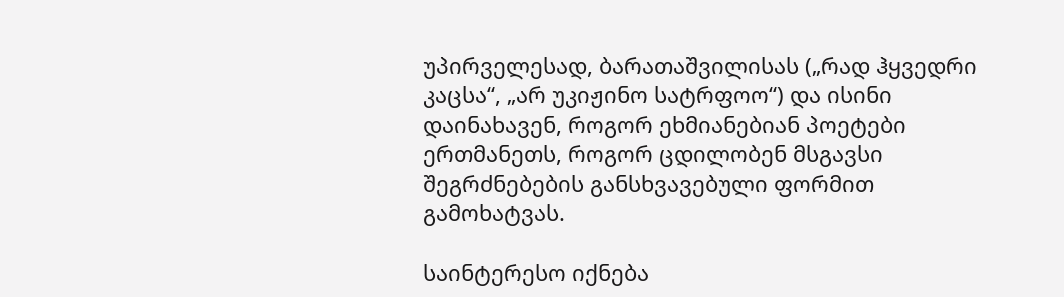უპირველესად, ბარათაშვილისას („რად ჰყვედრი კაცსა“, „არ უკიჟინო სატრფოო“) და ისინი დაინახავენ, როგორ ეხმიანებიან პოეტები ერთმანეთს, როგორ ცდილობენ მსგავსი შეგრძნებების განსხვავებული ფორმით გამოხატვას.

საინტერესო იქნება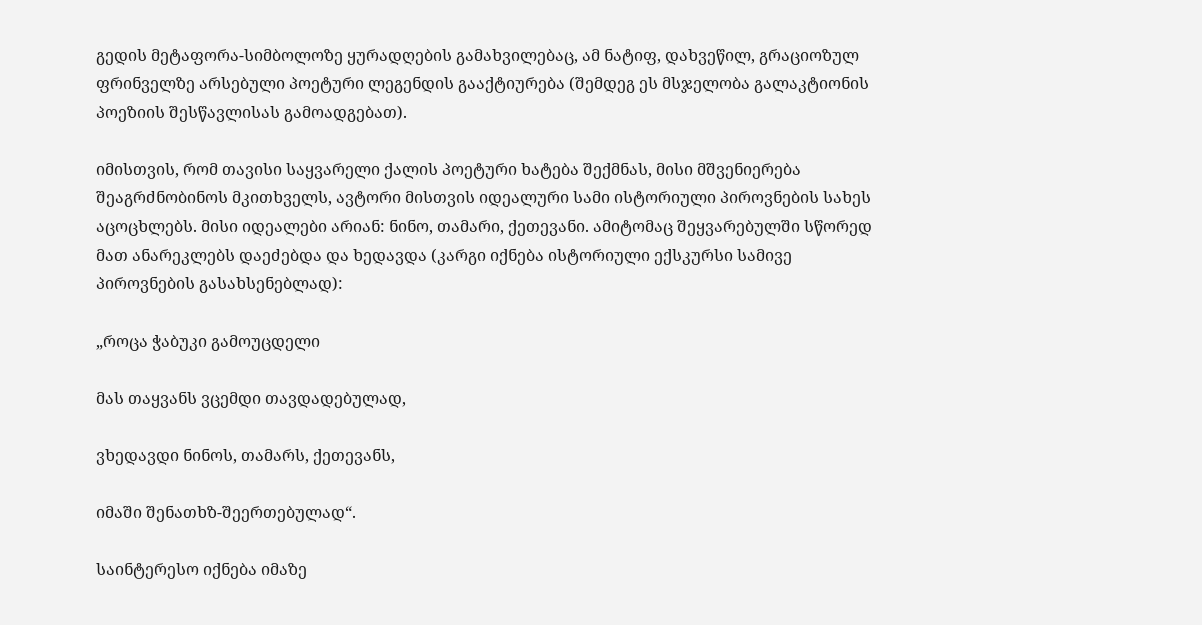გედის მეტაფორა-სიმბოლოზე ყურადღების გამახვილებაც, ამ ნატიფ, დახვეწილ, გრაციოზულ ფრინველზე არსებული პოეტური ლეგენდის გააქტიურება (შემდეგ ეს მსჯელობა გალაკტიონის პოეზიის შესწავლისას გამოადგებათ).

იმისთვის, რომ თავისი საყვარელი ქალის პოეტური ხატება შექმნას, მისი მშვენიერება შეაგრძნობინოს მკითხველს, ავტორი მისთვის იდეალური სამი ისტორიული პიროვნების სახეს აცოცხლებს. მისი იდეალები არიან: ნინო, თამარი, ქეთევანი. ამიტომაც შეყვარებულში სწორედ მათ ანარეკლებს დაეძებდა და ხედავდა (კარგი იქნება ისტორიული ექსკურსი სამივე პიროვნების გასახსენებლად):

„როცა ჭაბუკი გამოუცდელი

მას თაყვანს ვცემდი თავდადებულად,

ვხედავდი ნინოს, თამარს, ქეთევანს,

იმაში შენათხზ-შეერთებულად“.

საინტერესო იქნება იმაზე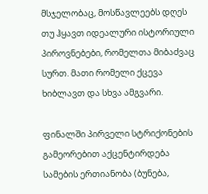მსჯელობაც, მოსწავლეებს დღეს თუ ჰყავთ იდეალური ისტორიული პიროვნებები, რომელთა მიბაძვაც სურთ. მათი რომელი ქცევა ხიბლავთ და სხვა ამგვარი.

ფინალში პირველი სტრიქონების გამეორებით აქცენტირდება სამების ერთიანობა (ბუნება,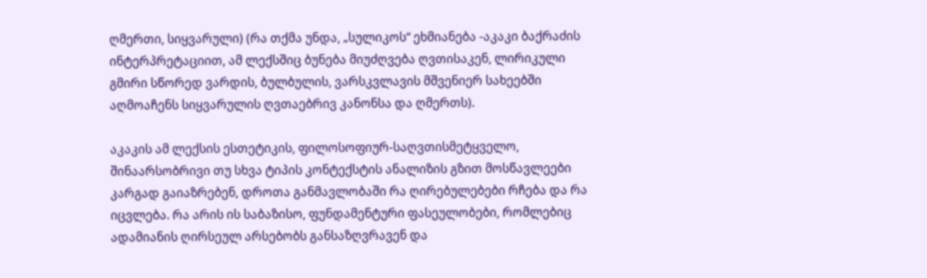ღმერთი, სიყვარული) (რა თქმა უნდა, „სულიკოს“ ეხმიანება -აკაკი ბაქრაძის ინტერპრეტაციით, ამ ლექსშიც ბუნება მიუძღვება ღვთისაკენ, ლირიკული გმირი სწორედ ვარდის, ბულბულის, ვარსკვლავის მშვენიერ სახეებში აღმოაჩენს სიყვარულის ღვთაებრივ კანონსა და ღმერთს).

აკაკის ამ ლექსის ესთეტიკის, ფილოსოფიურ-საღვთისმეტყველო, შინაარსობრივი თუ სხვა ტიპის კონტექსტის ანალიზის გზით მოსწავლეები კარგად გაიაზრებენ, დროთა განმავლობაში რა ღირებულებები რჩება და რა იცვლება. რა არის ის საბაზისო, ფუნდამენტური ფასეულობები, რომლებიც ადამიანის ღირსეულ არსებობს განსაზღვრავენ და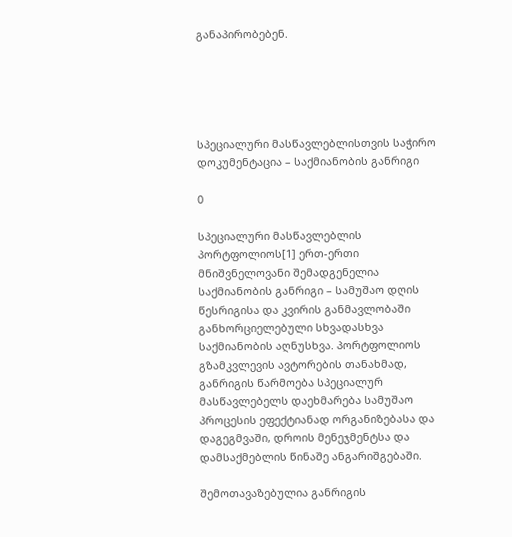განაპირობებენ.





სპეციალური მასწავლებლისთვის საჭირო დოკუმენტაცია – საქმიანობის განრიგი

0

სპეციალური მასწავლებლის პორტფოლიოს[1] ერთ-ერთი მნიშვნელოვანი შემადგენელია საქმიანობის განრიგი – სამუშაო დღის წესრიგისა და კვირის განმავლობაში განხორციელებული სხვადასხვა საქმიანობის აღნუსხვა. პორტფოლიოს გზამკვლევის ავტორების თანახმად, განრიგის წარმოება სპეციალურ მასწავლებელს დაეხმარება სამუშაო პროცესის ეფექტიანად ორგანიზებასა და დაგეგმვაში, დროის მენეჯმენტსა და დამსაქმებლის წინაშე ანგარიშგებაში.

შემოთავაზებულია განრიგის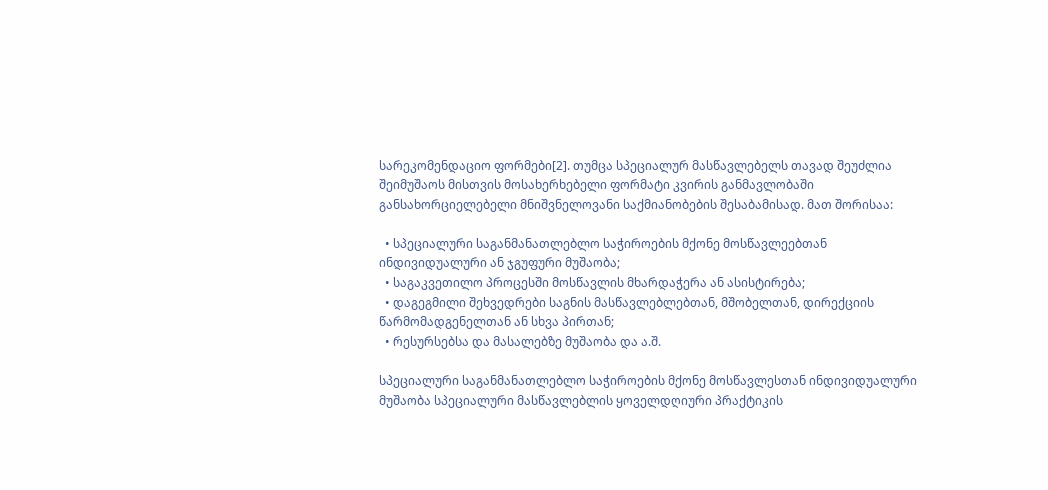სარეკომენდაციო ფორმები[2]. თუმცა სპეციალურ მასწავლებელს თავად შეუძლია შეიმუშაოს მისთვის მოსახერხებელი ფორმატი კვირის განმავლობაში განსახორციელებელი მნიშვნელოვანი საქმიანობების შესაბამისად. მათ შორისაა:

  • სპეციალური საგანმანათლებლო საჭიროების მქონე მოსწავლეებთან ინდივიდუალური ან ჯგუფური მუშაობა;
  • საგაკვეთილო პროცესში მოსწავლის მხარდაჭერა ან ასისტირება;
  • დაგეგმილი შეხვედრები საგნის მასწავლებლებთან, მშობელთან, დირექციის წარმომადგენელთან ან სხვა პირთან;
  • რესურსებსა და მასალებზე მუშაობა და ა.შ.

სპეციალური საგანმანათლებლო საჭიროების მქონე მოსწავლესთან ინდივიდუალური მუშაობა სპეციალური მასწავლებლის ყოველდღიური პრაქტიკის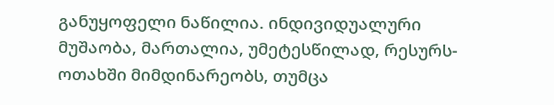განუყოფელი ნაწილია. ინდივიდუალური მუშაობა, მართალია, უმეტესწილად, რესურს-ოთახში მიმდინარეობს, თუმცა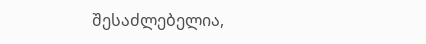შესაძლებელია,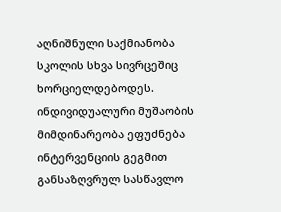აღნიშნული საქმიანობა სკოლის სხვა სივრცეშიც ხორციელდებოდეს. ინდივიდუალური მუშაობის მიმდინარეობა ეფუძნება ინტერვენციის გეგმით განსაზღვრულ სასწავლო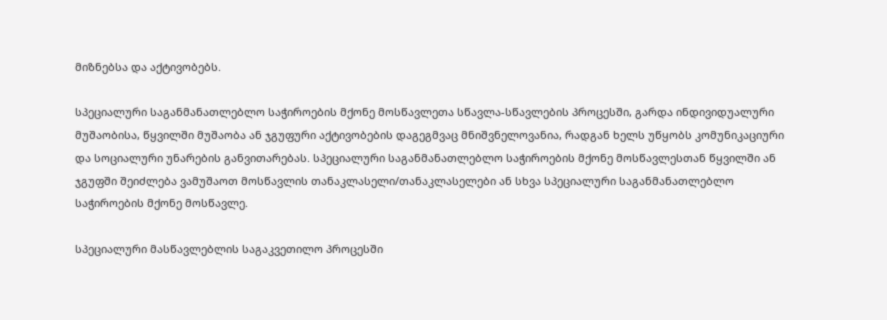მიზნებსა და აქტივობებს.

სპეციალური საგანმანათლებლო საჭიროების მქონე მოსწავლეთა სწავლა-სწავლების პროცესში, გარდა ინდივიდუალური მუშაობისა, წყვილში მუშაობა ან ჯგუფური აქტივობების დაგეგმვაც მნიშვნელოვანია, რადგან ხელს უწყობს კომუნიკაციური და სოციალური უნარების განვითარებას. სპეციალური საგანმანათლებლო საჭიროების მქონე მოსწავლესთან წყვილში ან ჯგუფში შეიძლება ვამუშაოთ მოსწავლის თანაკლასელი/თანაკლასელები ან სხვა სპეციალური საგანმანათლებლო საჭიროების მქონე მოსწავლე.

სპეციალური მასწავლებლის საგაკვეთილო პროცესში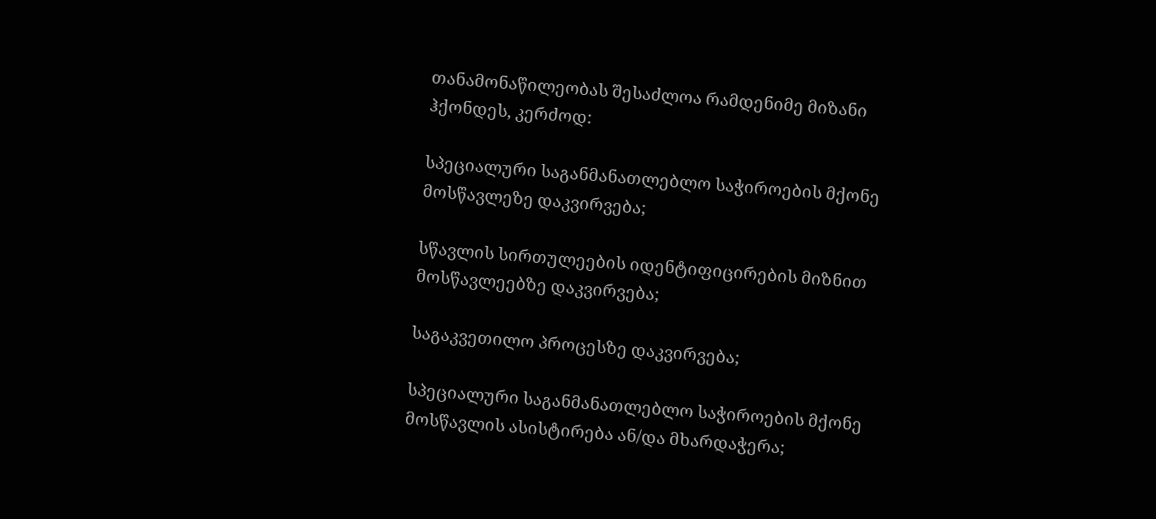თანამონაწილეობას შესაძლოა რამდენიმე მიზანი ჰქონდეს, კერძოდ:

სპეციალური საგანმანათლებლო საჭიროების მქონე მოსწავლეზე დაკვირვება;

სწავლის სირთულეების იდენტიფიცირების მიზნით მოსწავლეებზე დაკვირვება;

საგაკვეთილო პროცესზე დაკვირვება;

სპეციალური საგანმანათლებლო საჭიროების მქონე მოსწავლის ასისტირება ან/და მხარდაჭერა;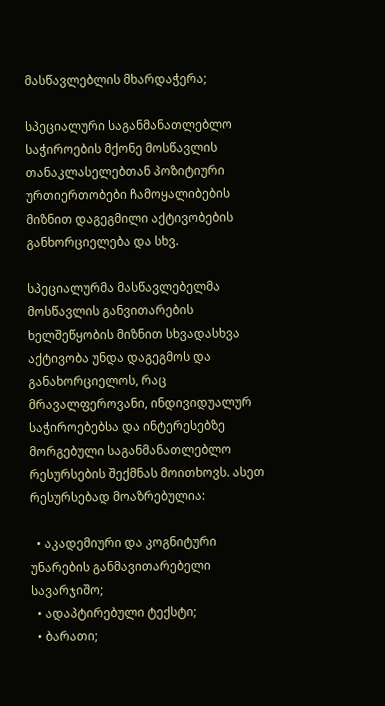მასწავლებლის მხარდაჭერა;

სპეციალური საგანმანათლებლო საჭიროების მქონე მოსწავლის თანაკლასელებთან პოზიტიური ურთიერთობები ჩამოყალიბების მიზნით დაგეგმილი აქტივობების განხორციელება და სხვ.

სპეციალურმა მასწავლებელმა მოსწავლის განვითარების ხელშეწყობის მიზნით სხვადასხვა აქტივობა უნდა დაგეგმოს და განახორციელოს, რაც მრავალფეროვანი, ინდივიდუალურ საჭიროებებსა და ინტერესებზე მორგებული საგანმანათლებლო რესურსების შექმნას მოითხოვს. ასეთ რესურსებად მოაზრებულია:

  • აკადემიური და კოგნიტური უნარების განმავითარებელი სავარჯიშო;
  • ადაპტირებული ტექსტი;
  • ბარათი;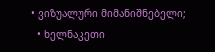• ვიზუალური მიმანიშნებელი;
  • ხელნაკეთი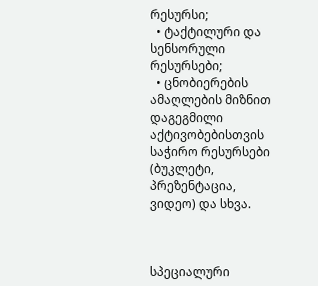რესურსი;
  • ტაქტილური და სენსორული რესურსები;
  • ცნობიერების ამაღლების მიზნით დაგეგმილი აქტივობებისთვის საჭირო რესურსები (ბუკლეტი, პრეზენტაცია, ვიდეო) და სხვა.



სპეციალური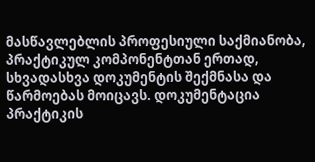მასწავლებლის პროფესიული საქმიანობა, პრაქტიკულ კომპონენტთან ერთად, სხვადასხვა დოკუმენტის შექმნასა და წარმოებას მოიცავს. დოკუმენტაცია პრაქტიკის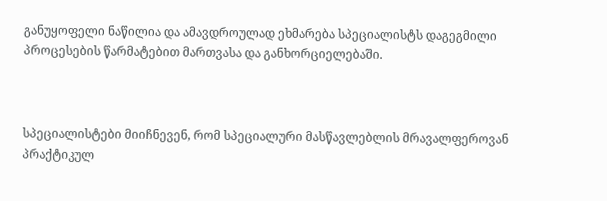განუყოფელი ნაწილია და ამავდროულად ეხმარება სპეციალისტს დაგეგმილი პროცესების წარმატებით მართვასა და განხორციელებაში.



სპეციალისტები მიიჩნევენ, რომ სპეციალური მასწავლებლის მრავალფეროვან პრაქტიკულ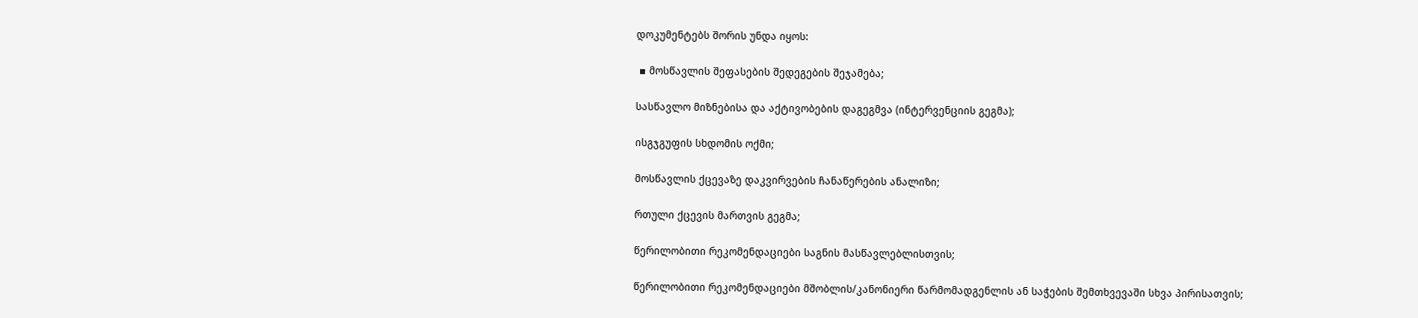დოკუმენტებს შორის უნდა იყოს:

 ▪ მოსწავლის შეფასების შედეგების შეჯამება;

სასწავლო მიზნებისა და აქტივობების დაგეგმვა (ინტერვენციის გეგმა);

ისგჯგუფის სხდომის ოქმი;

მოსწავლის ქცევაზე დაკვირვების ჩანაწერების ანალიზი;

რთული ქცევის მართვის გეგმა;

წერილობითი რეკომენდაციები საგნის მასწავლებლისთვის;

წერილობითი რეკომენდაციები მშობლის/კანონიერი წარმომადგენლის ან საჭების შემთხვევაში სხვა პირისათვის;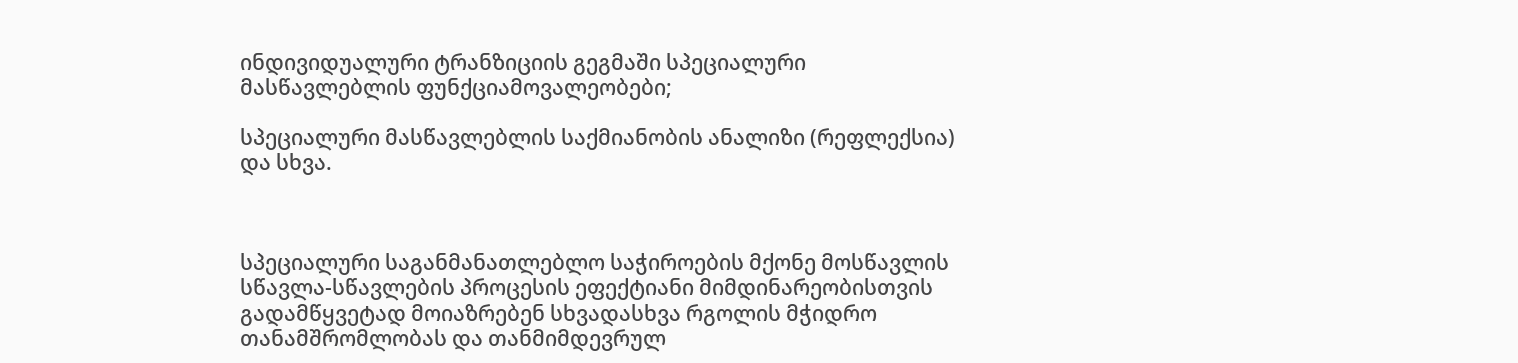ინდივიდუალური ტრანზიციის გეგმაში სპეციალური მასწავლებლის ფუნქციამოვალეობები;

სპეციალური მასწავლებლის საქმიანობის ანალიზი (რეფლექსია) და სხვა.



სპეციალური საგანმანათლებლო საჭიროების მქონე მოსწავლის სწავლა-სწავლების პროცესის ეფექტიანი მიმდინარეობისთვის გადამწყვეტად მოიაზრებენ სხვადასხვა რგოლის მჭიდრო თანამშრომლობას და თანმიმდევრულ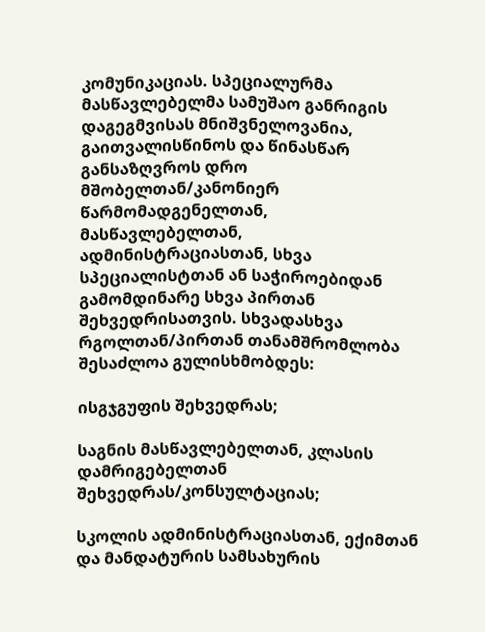კომუნიკაციას. სპეციალურმა მასწავლებელმა სამუშაო განრიგის დაგეგმვისას მნიშვნელოვანია, გაითვალისწინოს და წინასწარ განსაზღვროს დრო მშობელთან/კანონიერ წარმომადგენელთან, მასწავლებელთან, ადმინისტრაციასთან, სხვა სპეციალისტთან ან საჭიროებიდან გამომდინარე სხვა პირთან შეხვედრისათვის. სხვადასხვა რგოლთან/პირთან თანამშრომლობა შესაძლოა გულისხმობდეს:

ისგჯგუფის შეხვედრას;

საგნის მასწავლებელთან, კლასის დამრიგებელთან შეხვედრას/კონსულტაციას;

სკოლის ადმინისტრაციასთან, ექიმთან და მანდატურის სამსახურის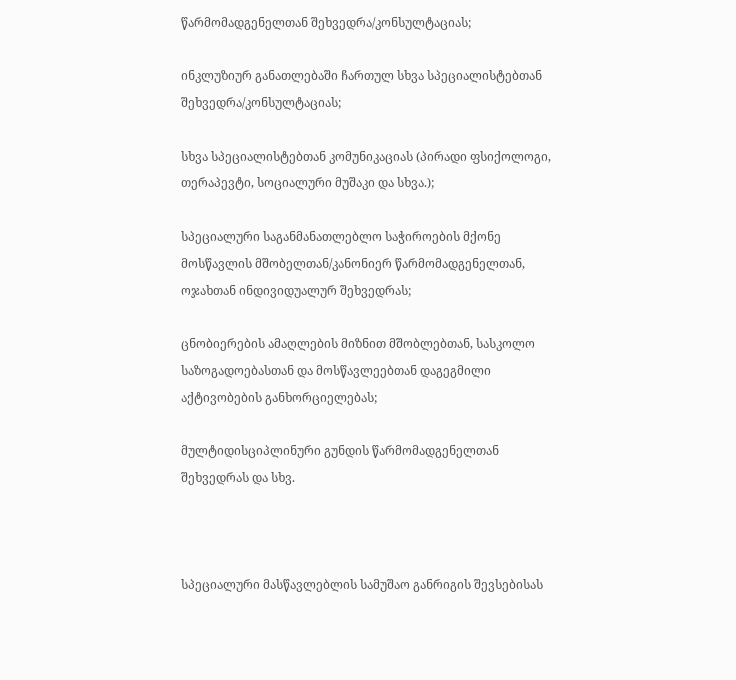წარმომადგენელთან შეხვედრა/კონსულტაციას;

ინკლუზიურ განათლებაში ჩართულ სხვა სპეციალისტებთან შეხვედრა/კონსულტაციას;

სხვა სპეციალისტებთან კომუნიკაციას (პირადი ფსიქოლოგი, თერაპევტი, სოციალური მუშაკი და სხვა.);

სპეციალური საგანმანათლებლო საჭიროების მქონე მოსწავლის მშობელთან/კანონიერ წარმომადგენელთან, ოჯახთან ინდივიდუალურ შეხვედრას;

ცნობიერების ამაღლების მიზნით მშობლებთან, სასკოლო საზოგადოებასთან და მოსწავლეებთან დაგეგმილი აქტივობების განხორციელებას;

მულტიდისციპლინური გუნდის წარმომადგენელთან შეხვედრას და სხვ.



სპეციალური მასწავლებლის სამუშაო განრიგის შევსებისას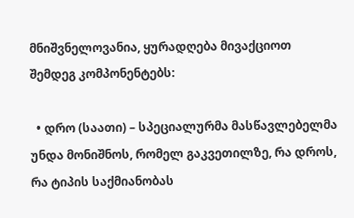მნიშვნელოვანია, ყურადღება მივაქციოთ შემდეგ კომპონენტებს:

  • დრო (საათი) – სპეციალურმა მასწავლებელმა უნდა მონიშნოს, რომელ გაკვეთილზე, რა დროს, რა ტიპის საქმიანობას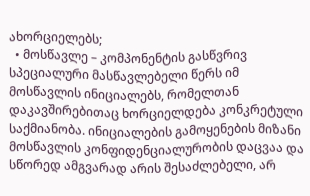ახორციელებს;
  • მოსწავლე – კომპონენტის გასწვრივ სპეციალური მასწავლებელი წერს იმ მოსწავლის ინიციალებს, რომელთან დაკავშირებითაც ხორციელდება კონკრეტული საქმიანობა. ინიციალების გამოყენების მიზანი მოსწავლის კონფიდენციალურობის დაცვაა და სწორედ ამგვარად არის შესაძლებელი, არ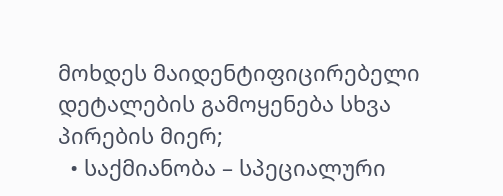მოხდეს მაიდენტიფიცირებელი დეტალების გამოყენება სხვა პირების მიერ;
  • საქმიანობა – სპეციალური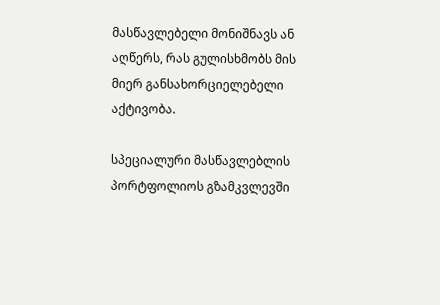მასწავლებელი მონიშნავს ან აღწერს, რას გულისხმობს მის მიერ განსახორციელებელი აქტივობა.

სპეციალური მასწავლებლის პორტფოლიოს გზამკვლევში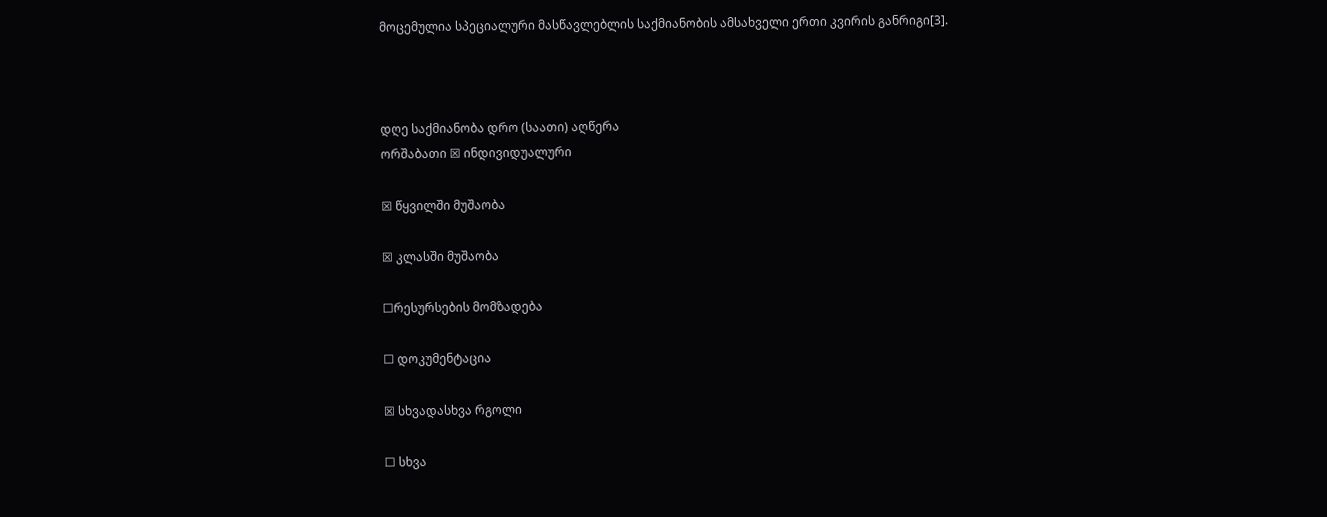მოცემულია სპეციალური მასწავლებლის საქმიანობის ამსახველი ერთი კვირის განრიგი[3].



დღე საქმიანობა დრო (საათი) აღწერა
ორშაბათი ☒ ინდივიდუალური

☒ წყვილში მუშაობა

☒ კლასში მუშაობა

☐რესურსების მომზადება

☐ დოკუმენტაცია

☒ სხვადასხვა რგოლი

☐ სხვა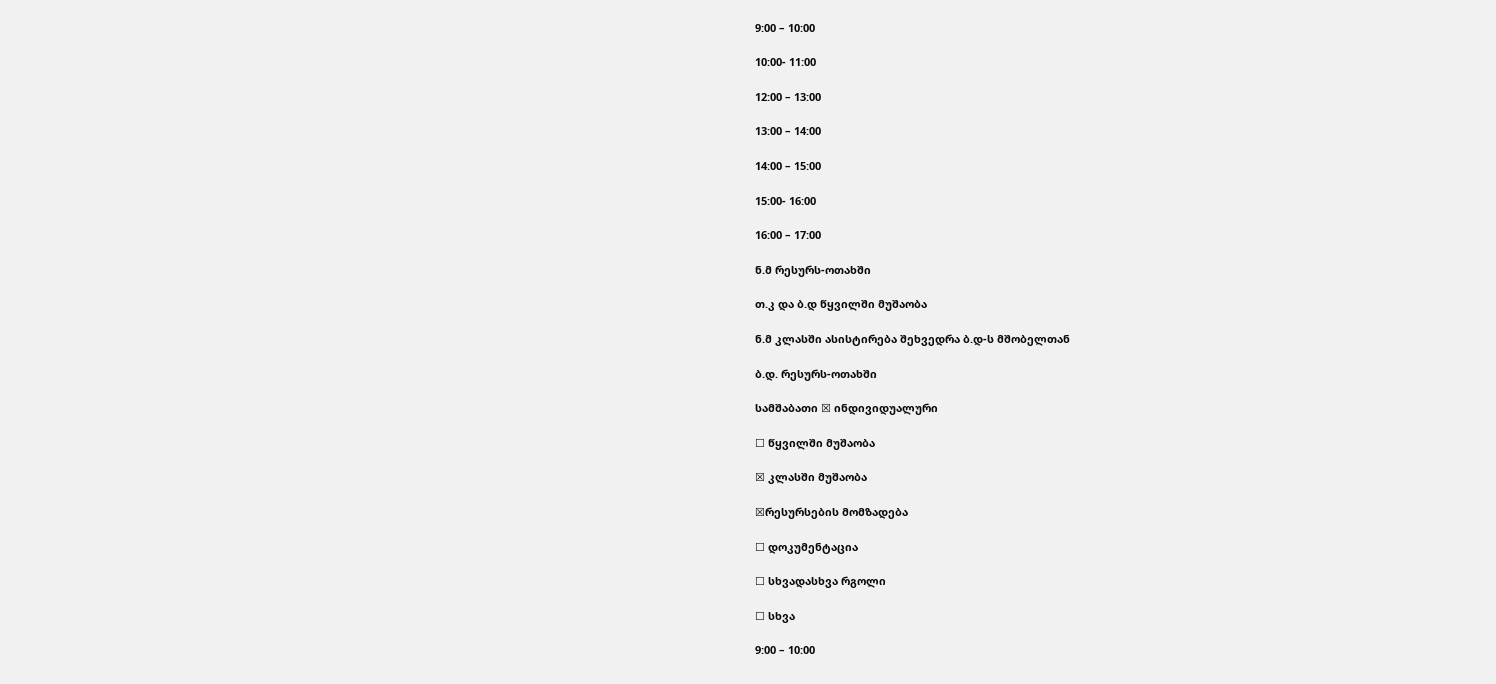9:00 – 10:00

10:00- 11:00

12:00 – 13:00

13:00 – 14:00

14:00 – 15:00

15:00- 16:00

16:00 – 17:00

ნ.მ რესურს-ოთახში

თ.კ და ბ.დ წყვილში მუშაობა

ნ.მ კლასში ასისტირება შეხვედრა ბ.დ-ს მშობელთან

ბ.დ. რესურს-ოთახში

სამშაბათი ☒ ინდივიდუალური

☐ წყვილში მუშაობა

☒ კლასში მუშაობა

☒რესურსების მომზადება

☐ დოკუმენტაცია

☐ სხვადასხვა რგოლი

☐ სხვა

9:00 – 10:00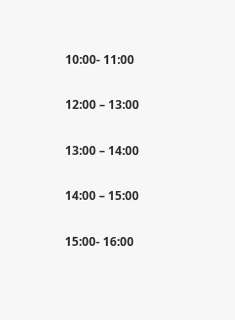10:00- 11:00

12:00 – 13:00

13:00 – 14:00

14:00 – 15:00

15:00- 16:00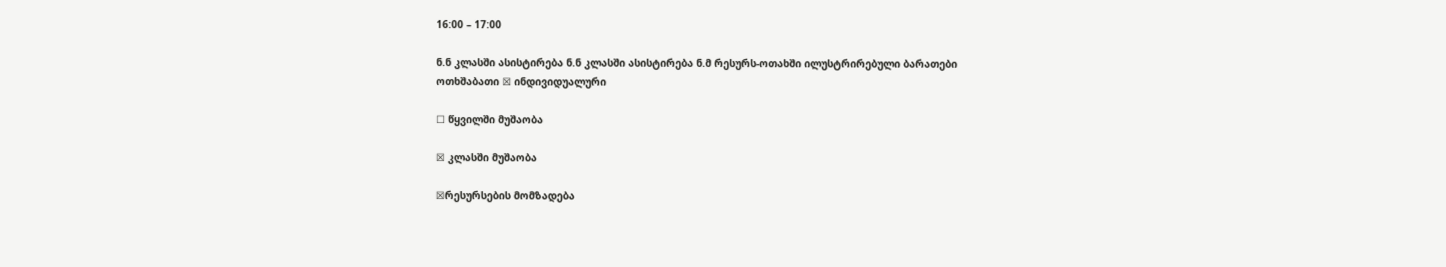16:00 – 17:00

ნ.ნ კლასში ასისტირება ნ.ნ კლასში ასისტირება ნ.მ რესურს-ოთახში ილუსტრირებული ბარათები
ოთხშაბათი ☒ ინდივიდუალური

☐ წყვილში მუშაობა

☒ კლასში მუშაობა

☒რესურსების მომზადება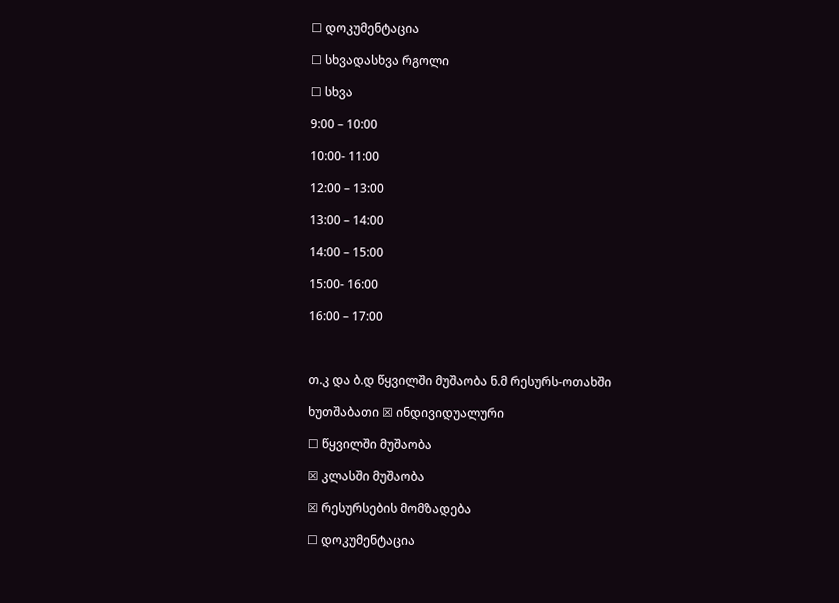☐ დოკუმენტაცია

☐ სხვადასხვა რგოლი

☐ სხვა

9:00 – 10:00

10:00- 11:00

12:00 – 13:00

13:00 – 14:00

14:00 – 15:00

15:00- 16:00

16:00 – 17:00



თ.კ და ბ.დ წყვილში მუშაობა ნ.მ რესურს-ოთახში

ხუთშაბათი ☒ ინდივიდუალური

☐ წყვილში მუშაობა

☒ კლასში მუშაობა

☒ რესურსების მომზადება

☐ დოკუმენტაცია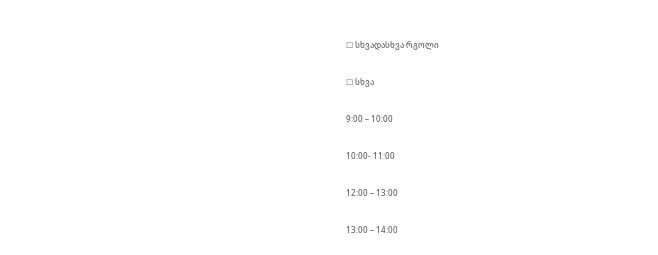☐ სხვადასხვა რგოლი

☐ სხვა

9:00 – 10:00

10:00- 11:00

12:00 – 13:00

13:00 – 14:00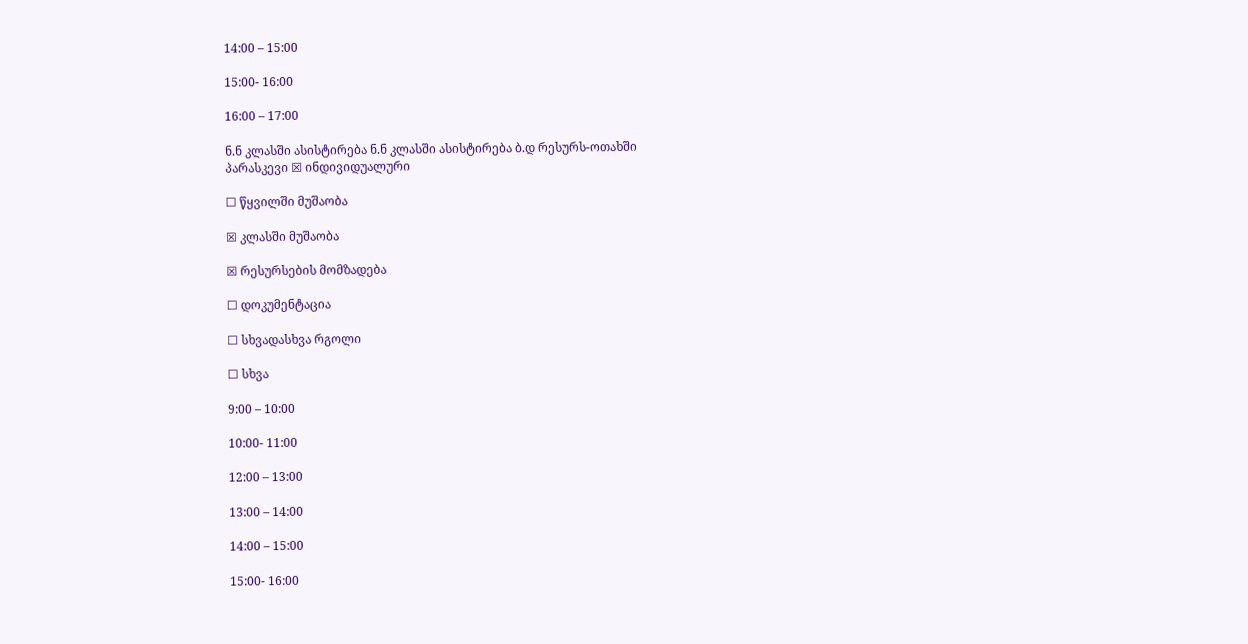14:00 – 15:00

15:00- 16:00

16:00 – 17:00

ნ.ნ კლასში ასისტირება ნ.ნ კლასში ასისტირება ბ.დ რესურს-ოთახში
პარასკევი ☒ ინდივიდუალური

☐ წყვილში მუშაობა

☒ კლასში მუშაობა

☒ რესურსების მომზადება

☐ დოკუმენტაცია

☐ სხვადასხვა რგოლი

☐ სხვა

9:00 – 10:00

10:00- 11:00

12:00 – 13:00

13:00 – 14:00

14:00 – 15:00

15:00- 16:00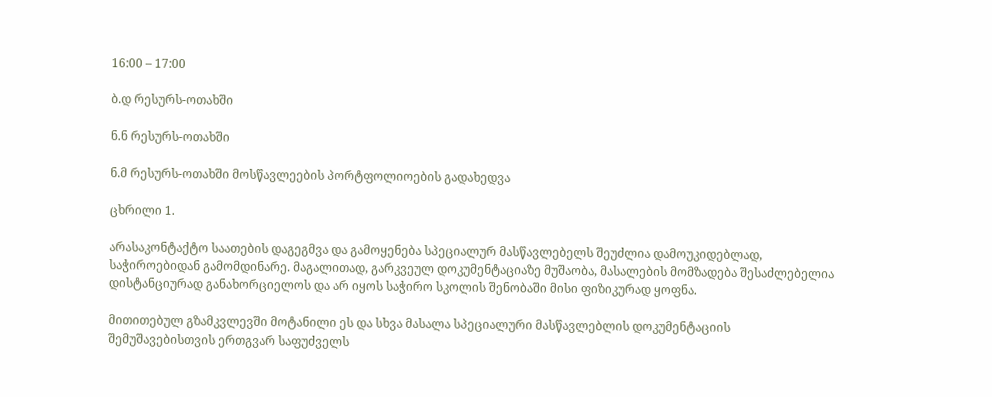16:00 – 17:00

ბ.დ რესურს-ოთახში

ნ.ნ რესურს-ოთახში

ნ.მ რესურს-ოთახში მოსწავლეების პორტფოლიოების გადახედვა

ცხრილი 1.

არასაკონტაქტო საათების დაგეგმვა და გამოყენება სპეციალურ მასწავლებელს შეუძლია დამოუკიდებლად, საჭიროებიდან გამომდინარე. მაგალითად, გარკვეულ დოკუმენტაციაზე მუშაობა, მასალების მომზადება შესაძლებელია დისტანციურად განახორციელოს და არ იყოს საჭირო სკოლის შენობაში მისი ფიზიკურად ყოფნა.

მითითებულ გზამკვლევში მოტანილი ეს და სხვა მასალა სპეციალური მასწავლებლის დოკუმენტაციის შემუშავებისთვის ერთგვარ საფუძველს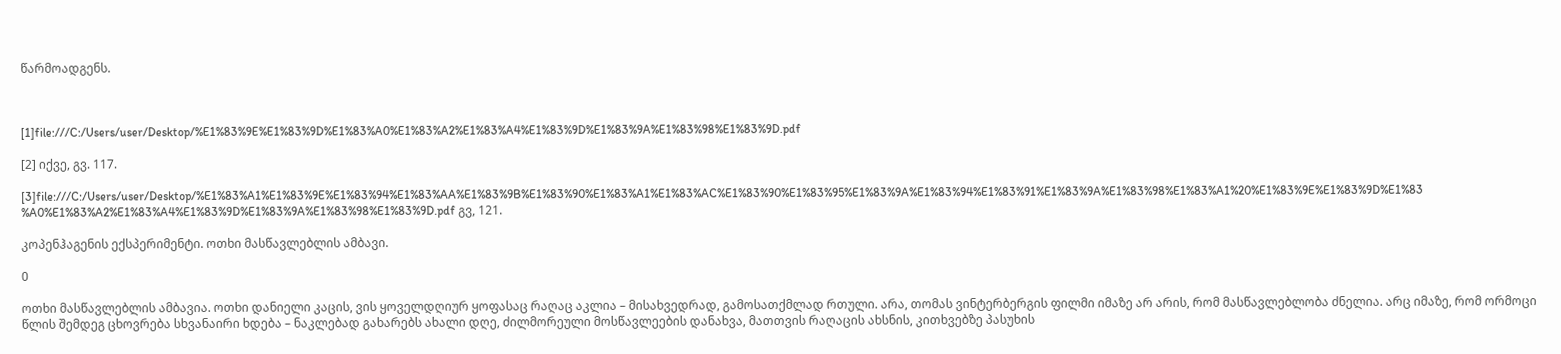წარმოადგენს.



[1]file:///C:/Users/user/Desktop/%E1%83%9E%E1%83%9D%E1%83%A0%E1%83%A2%E1%83%A4%E1%83%9D%E1%83%9A%E1%83%98%E1%83%9D.pdf

[2] იქვე, გვ. 117.

[3]file:///C:/Users/user/Desktop/%E1%83%A1%E1%83%9E%E1%83%94%E1%83%AA%E1%83%9B%E1%83%90%E1%83%A1%E1%83%AC%E1%83%90%E1%83%95%E1%83%9A%E1%83%94%E1%83%91%E1%83%9A%E1%83%98%E1%83%A1%20%E1%83%9E%E1%83%9D%E1%83%A0%E1%83%A2%E1%83%A4%E1%83%9D%E1%83%9A%E1%83%98%E1%83%9D.pdf გვ, 121.

კოპენჰაგენის ექსპერიმენტი. ოთხი მასწავლებლის ამბავი.

0

ოთხი მასწავლებლის ამბავია. ოთხი დანიელი კაცის, ვის ყოველდღიურ ყოფასაც რაღაც აკლია – მისახვედრად, გამოსათქმლად რთული. არა, თომას ვინტერბერგის ფილმი იმაზე არ არის, რომ მასწავლებლობა ძნელია. არც იმაზე, რომ ორმოცი წლის შემდეგ ცხოვრება სხვანაირი ხდება – ნაკლებად გახარებს ახალი დღე, ძილმორეული მოსწავლეების დანახვა, მათთვის რაღაცის ახსნის, კითხვებზე პასუხის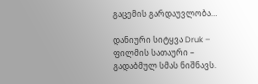გაცემის გარდაუვლობა…

დანიური სიტყვა Druk – ფილმის სათაური – გადაბმულ სმას ნიშნავს.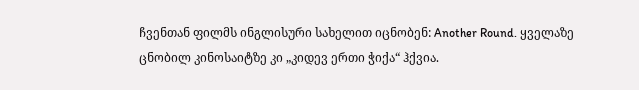ჩვენთან ფილმს ინგლისური სახელით იცნობენ: Another Round. ყველაზე ცნობილ კინოსაიტზე კი „კიდევ ერთი ჭიქა“ ჰქვია.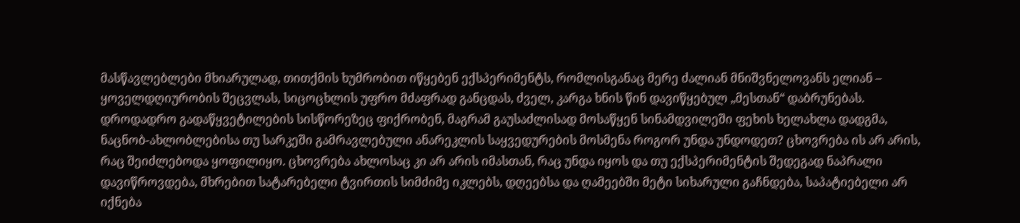მასწავლებლები მხიარულად, თითქმის ხუმრობით იწყებენ ექსპერიმენტს, რომლისგანაც მერე ძალიან მნიშვნელოვანს ელიან – ყოველდღიურობის შეცვლას, სიცოცხლის უფრო მძაფრად განცდას, ძველ, კარგა ხნის წინ დავიწყებულ „მესთან“ დაბრუნებას. დროდადრო გადაწყვეტილების სისწორეზეც ფიქრობენ, მაგრამ გაუსაძლისად მოსაწყენ სინამდვილეში ფეხის ხელახლა დადგმა, ნაცნობ-ახლობლებისა თუ სარკეში გამრავლებული ანარეკლის საყვედურების მოსმენა როგორ უნდა უნდოდეთ? ცხოვრება ის არ არის, რაც შეიძლებოდა ყოფილიყო. ცხოვრება ახლოსაც კი არ არის იმასთან, რაც უნდა იყოს და თუ ექსპერიმენტის შედეგად ნაპრალი დავიწროვდება, მხრებით სატარებელი ტვირთის სიმძიმე იკლებს, დღეებსა და ღამეებში მეტი სიხარული გაჩნდება, საპატიებელი არ იქნება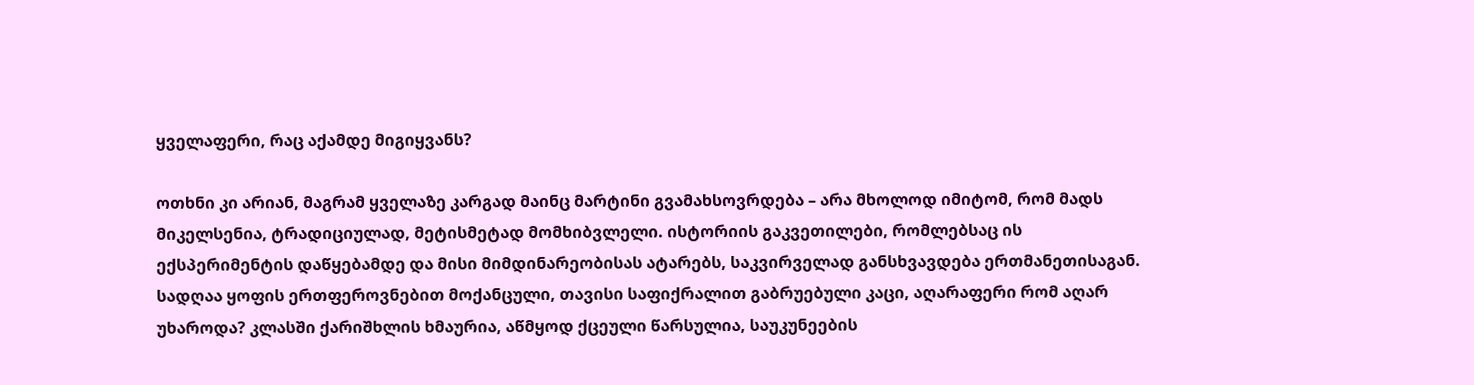ყველაფერი, რაც აქამდე მიგიყვანს?

ოთხნი კი არიან, მაგრამ ყველაზე კარგად მაინც მარტინი გვამახსოვრდება – არა მხოლოდ იმიტომ, რომ მადს მიკელსენია, ტრადიციულად, მეტისმეტად მომხიბვლელი. ისტორიის გაკვეთილები, რომლებსაც ის ექსპერიმენტის დაწყებამდე და მისი მიმდინარეობისას ატარებს, საკვირველად განსხვავდება ერთმანეთისაგან. სადღაა ყოფის ერთფეროვნებით მოქანცული, თავისი საფიქრალით გაბრუებული კაცი, აღარაფერი რომ აღარ უხაროდა? კლასში ქარიშხლის ხმაურია, აწმყოდ ქცეული წარსულია, საუკუნეების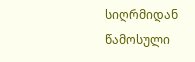სიღრმიდან წამოსული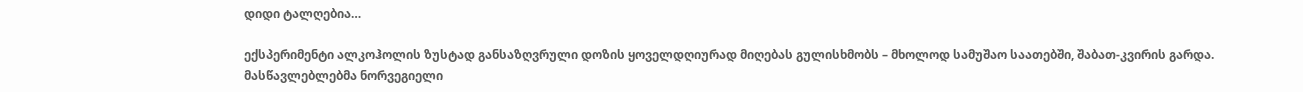დიდი ტალღებია…

ექსპერიმენტი ალკოჰოლის ზუსტად განსაზღვრული დოზის ყოველდღიურად მიღებას გულისხმობს – მხოლოდ სამუშაო საათებში, შაბათ-კვირის გარდა. მასწავლებლებმა ნორვეგიელი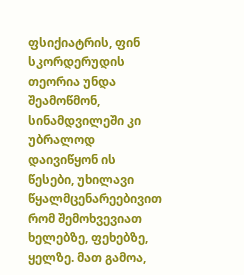ფსიქიატრის, ფინ სკორდერუდის თეორია უნდა შეამოწმონ, სინამდვილეში კი უბრალოდ დაივიწყონ ის წესები, უხილავი წყალმცენარეებივით რომ შემოხვევიათ ხელებზე, ფეხებზე, ყელზე. მათ გამოა,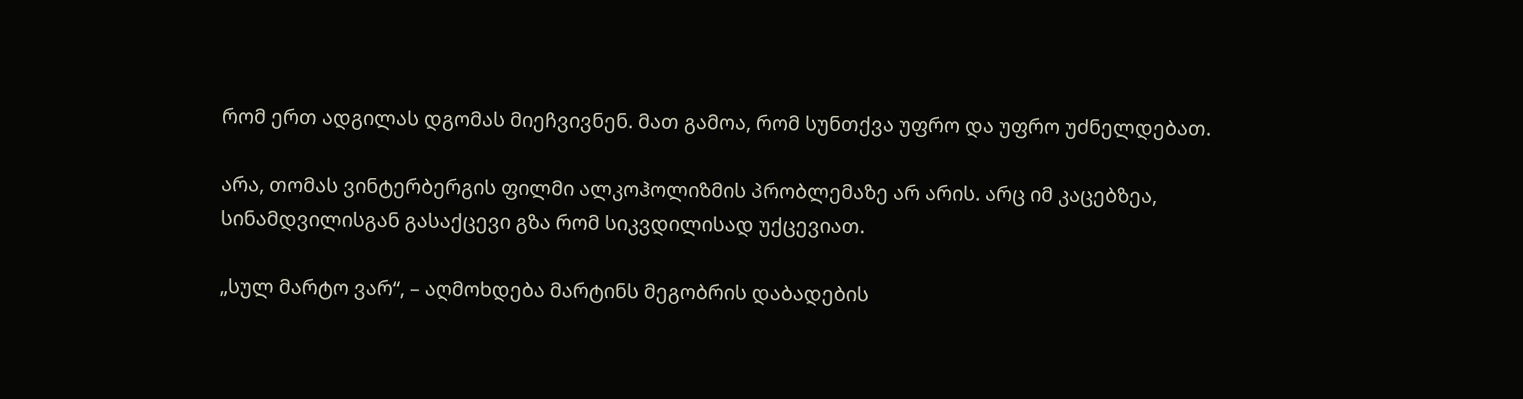რომ ერთ ადგილას დგომას მიეჩვივნენ. მათ გამოა, რომ სუნთქვა უფრო და უფრო უძნელდებათ.

არა, თომას ვინტერბერგის ფილმი ალკოჰოლიზმის პრობლემაზე არ არის. არც იმ კაცებზეა, სინამდვილისგან გასაქცევი გზა რომ სიკვდილისად უქცევიათ.

„სულ მარტო ვარ“, – აღმოხდება მარტინს მეგობრის დაბადების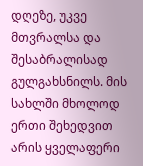დღეზე, უკვე მთვრალსა და შესაბრალისად გულგახსნილს. მის სახლში მხოლოდ ერთი შეხედვით არის ყველაფერი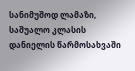სანიმუშოდ ლამაზი, საშუალო კლასის დანიელის წარმოსახვაში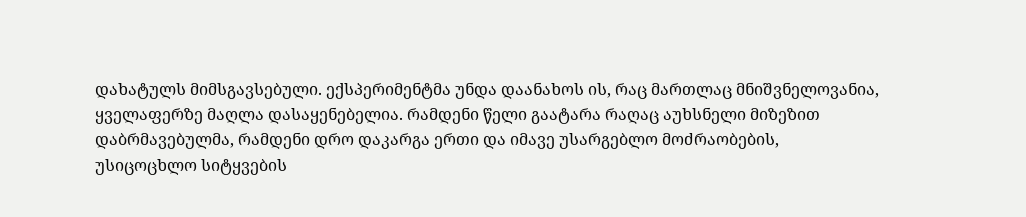დახატულს მიმსგავსებული. ექსპერიმენტმა უნდა დაანახოს ის, რაც მართლაც მნიშვნელოვანია, ყველაფერზე მაღლა დასაყენებელია. რამდენი წელი გაატარა რაღაც აუხსნელი მიზეზით დაბრმავებულმა, რამდენი დრო დაკარგა ერთი და იმავე უსარგებლო მოძრაობების, უსიცოცხლო სიტყვების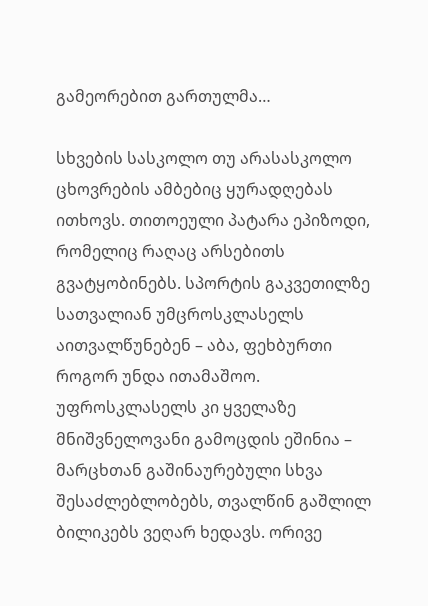გამეორებით გართულმა…

სხვების სასკოლო თუ არასასკოლო ცხოვრების ამბებიც ყურადღებას ითხოვს. თითოეული პატარა ეპიზოდი, რომელიც რაღაც არსებითს გვატყობინებს. სპორტის გაკვეთილზე სათვალიან უმცროსკლასელს აითვალწუნებენ – აბა, ფეხბურთი როგორ უნდა ითამაშოო. უფროსკლასელს კი ყველაზე მნიშვნელოვანი გამოცდის ეშინია – მარცხთან გაშინაურებული სხვა შესაძლებლობებს, თვალწინ გაშლილ ბილიკებს ვეღარ ხედავს. ორივე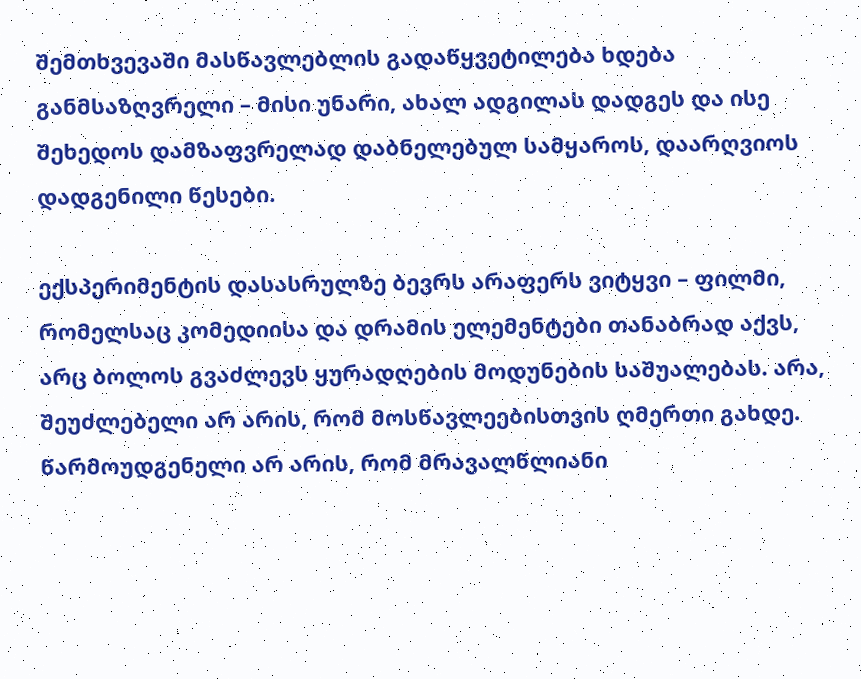შემთხვევაში მასწავლებლის გადაწყვეტილება ხდება განმსაზღვრელი – მისი უნარი, ახალ ადგილას დადგეს და ისე შეხედოს დამზაფვრელად დაბნელებულ სამყაროს, დაარღვიოს დადგენილი წესები.

ექსპერიმენტის დასასრულზე ბევრს არაფერს ვიტყვი – ფილმი, რომელსაც კომედიისა და დრამის ელემენტები თანაბრად აქვს, არც ბოლოს გვაძლევს ყურადღების მოდუნების საშუალებას. არა, შეუძლებელი არ არის, რომ მოსწავლეებისთვის ღმერთი გახდე. წარმოუდგენელი არ არის, რომ მრავალწლიანი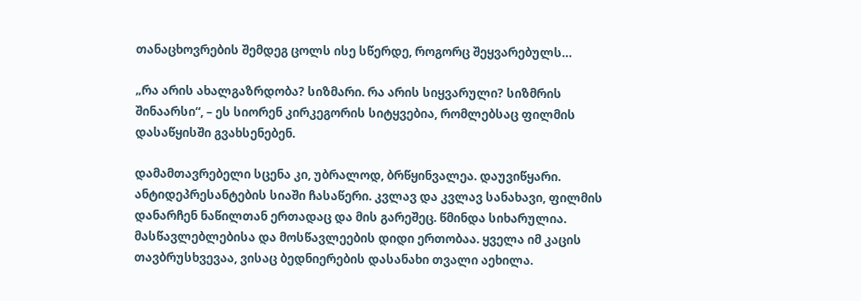თანაცხოვრების შემდეგ ცოლს ისე სწერდე, როგორც შეყვარებულს…

„რა არის ახალგაზრდობა? სიზმარი. რა არის სიყვარული? სიზმრის შინაარსი“, – ეს სიორენ კირკეგორის სიტყვებია, რომლებსაც ფილმის დასაწყისში გვახსენებენ.

დამამთავრებელი სცენა კი, უბრალოდ, ბრწყინვალეა. დაუვიწყარი. ანტიდეპრესანტების სიაში ჩასაწერი. კვლავ და კვლავ სანახავი, ფილმის დანარჩენ ნაწილთან ერთადაც და მის გარეშეც. წმინდა სიხარულია. მასწავლებლებისა და მოსწავლეების დიდი ერთობაა. ყველა იმ კაცის თავბრუსხვევაა, ვისაც ბედნიერების დასანახი თვალი აეხილა.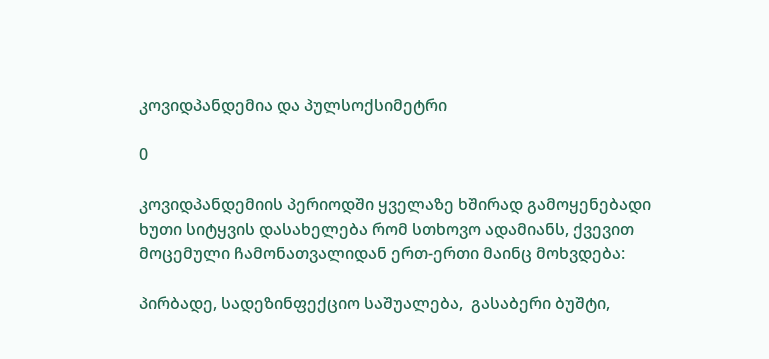კოვიდპანდემია და პულსოქსიმეტრი

0

კოვიდპანდემიის პერიოდში ყველაზე ხშირად გამოყენებადი ხუთი სიტყვის დასახელება რომ სთხოვო ადამიანს, ქვევით მოცემული ჩამონათვალიდან ერთ-ერთი მაინც მოხვდება:

პირბადე, სადეზინფექციო საშუალება,  გასაბერი ბუშტი,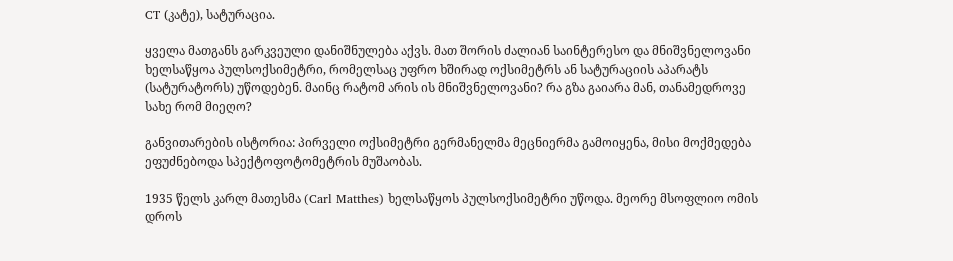CT (კატე), სატურაცია.

ყველა მათგანს გარკვეული დანიშნულება აქვს. მათ შორის ძალიან საინტერესო და მნიშვნელოვანი ხელსაწყოა პულსოქსიმეტრი, რომელსაც უფრო ხშირად ოქსიმეტრს ან სატურაციის აპარატს (სატურატორს) უწოდებენ. მაინც რატომ არის ის მნიშვნელოვანი? რა გზა გაიარა მან, თანამედროვე სახე რომ მიეღო?

განვითარების ისტორია: პირველი ოქსიმეტრი გერმანელმა მეცნიერმა გამოიყენა, მისი მოქმედება ეფუძნებოდა სპექტოფოტომეტრის მუშაობას.

1935 წელს კარლ მათესმა (Carl Matthes) ხელსაწყოს პულსოქსიმეტრი უწოდა. მეორე მსოფლიო ომის დროს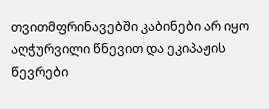თვითმფრინავებში კაბინები არ იყო აღჭურვილი წნევით და ეკიპაჟის წევრები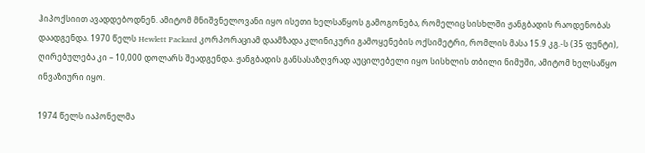ჰიპოქსიით ავადდებოდნენ. ამიტომ მნიშვნელოვანი იყო ისეთი ხელსაწყოს გამოგონება, რომელიც სისხლში ჟანგბადის რაოდენობას დაადგენდა. 1970 წელს Hewlett Packard კორპორაციამ დაამზადა კლინიკური გამოყენების ოქსიმეტრი, რომლის მასა 15.9 კგ.-ს (35 ფუნტი), ღირებულება კი – 10,000 დოლარს შეადგენდა. ჟანგბადის განსასაზღვრად აუცილებელი იყო სისხლის თბილი ნიმუში, ამიტომ ხელსაწყო ინვაზიური იყო.

1974 წელს იაპონელმა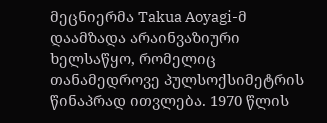მეცნიერმა Takua Aoyagi-მ დაამზადა არაინვაზიური ხელსაწყო, რომელიც თანამედროვე პულსოქსიმეტრის წინაპრად ითვლება. 1970 წლის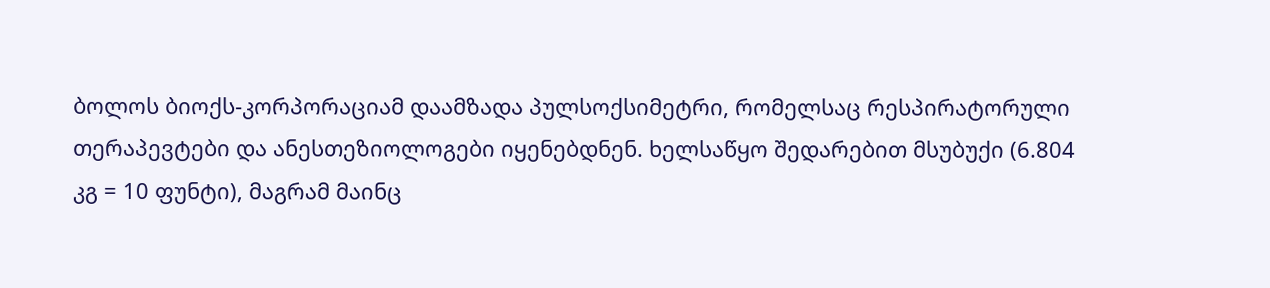ბოლოს ბიოქს-კორპორაციამ დაამზადა პულსოქსიმეტრი, რომელსაც რესპირატორული თერაპევტები და ანესთეზიოლოგები იყენებდნენ. ხელსაწყო შედარებით მსუბუქი (6.804 კგ = 10 ფუნტი), მაგრამ მაინც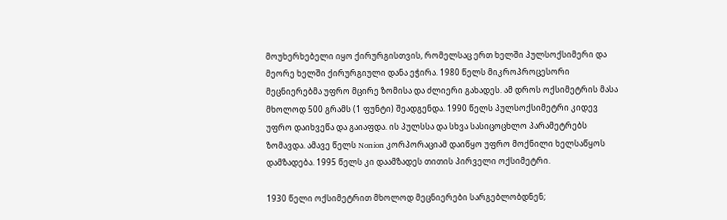მოუხერხებელი იყო ქირურგისთვის, რომელსაც ერთ ხელში პულსოქსიმერი და მეორე ხელში ქირურგიული დანა ეჭირა. 1980 წელს მიკროპროცესორი მეცნიერებმა უფრო მცირე ზომისა და ძლიერი გახადეს. ამ დროს ოქსიმეტრის მასა მხოლოდ 500 გრამს (1 ფუნტი) შეადგენდა. 1990 წელს პულსოქსიმეტრი კიდევ უფრო დაიხვეწა და გაიაფდა. ის პულსსა და სხვა სასიცოცხლო პარამეტრებს ზომავდა. ამავე წელს Nonion კორპორაციამ დაიწყო უფრო მოქნილი ხელსაწყოს დამზადება. 1995 წელს კი დაამზადეს თითის პირველი ოქსიმეტრი.

1930 წელი ოქსიმეტრით მხოლოდ მეცნიერები სარგებლობდნენ;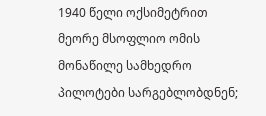1940 წელი ოქსიმეტრით მეორე მსოფლიო ომის მონაწილე სამხედრო პილოტები სარგებლობდნენ;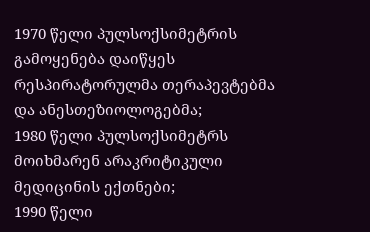1970 წელი პულსოქსიმეტრის გამოყენება დაიწყეს რესპირატორულმა თერაპევტებმა და ანესთეზიოლოგებმა;
1980 წელი პულსოქსიმეტრს მოიხმარენ არაკრიტიკული მედიცინის ექთნები;
1990 წელი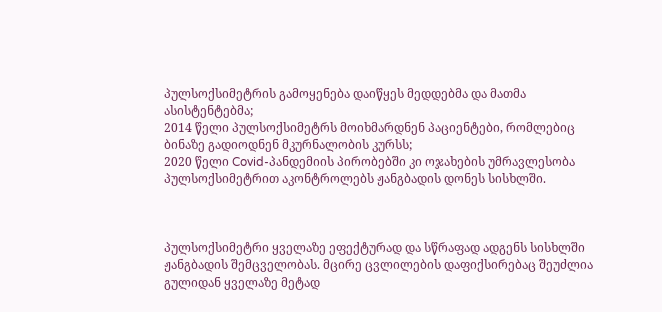პულსოქსიმეტრის გამოყენება დაიწყეს მედდებმა და მათმა ასისტენტებმა;
2014 წელი პულსოქსიმეტრს მოიხმარდნენ პაციენტები, რომლებიც ბინაზე გადიოდნენ მკურნალობის კურსს;
2020 წელი Covid-პანდემიის პირობებში კი ოჯახების უმრავლესობა პულსოქსიმეტრით აკონტროლებს ჟანგბადის დონეს სისხლში.



პულსოქსიმეტრი ყველაზე ეფექტურად და სწრაფად ადგენს სისხლში ჟანგბადის შემცველობას. მცირე ცვლილების დაფიქსირებაც შეუძლია გულიდან ყველაზე მეტად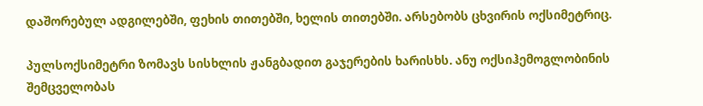დაშორებულ ადგილებში, ფეხის თითებში, ხელის თითებში. არსებობს ცხვირის ოქსიმეტრიც.

პულსოქსიმეტრი ზომავს სისხლის ჟანგბადით გაჯერების ხარისხს. ანუ ოქსიჰემოგლობინის შემცველობას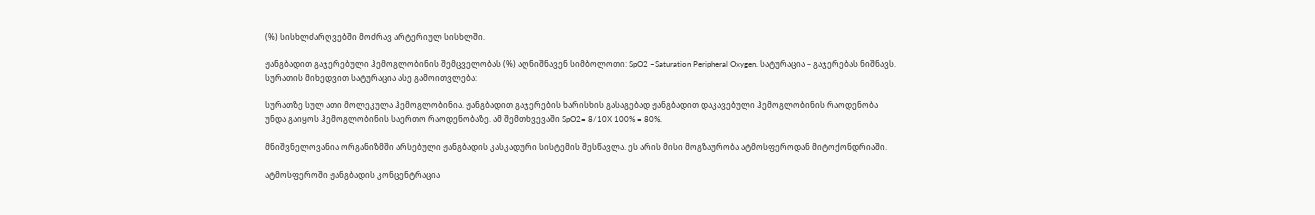(%) სისხლძარღვებში მოძრავ არტერიულ სისხლში.

ჟანგბადით გაჯერებული ჰემოგლობინის შემცველობას (%) აღნიშნავენ სიმბოლოთი: SpO2 –Saturation Peripheral Oxygen. სატურაცია – გაჯერებას ნიშნავს. სურათის მიხედვით სატურაცია ასე გამოითვლება:

სურათზე სულ ათი მოლეკულა ჰემოგლობინია. ჟანგბადით გაჯერების ხარისხის გასაგებად ჟანგბადით დაკავებული ჰემოგლობინის რაოდენობა უნდა გაიყოს ჰემოგლობინის საერთო რაოდენობაზე. ამ შემთხვევაში SpO2= 8/10X 100% = 80%.

მნიშვნელოვანია ორგანიზმში არსებული ჟანგბადის კასკადური სისტემის შესწავლა. ეს არის მისი მოგზაურობა ატმოსფეროდან მიტოქონდრიაში.

ატმოსფეროში ჟანგბადის კონცენტრაცია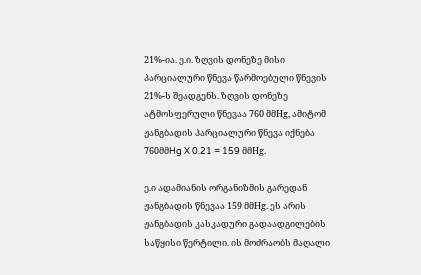21%-ია. ე.ი. ზღვის დონეზე მისი პარციალური წნევა წარმოებული წნევის 21%-ს შეადგენს. ზღვის დონეზე ატმოსფერული წნევაა 760 მმHg, ამიტომ ჟანგბადის პარციალური წნევა იქნება 760მმHg X 0.21 = 159 მმHg.

ე.ი ადამიანის ორგანიზმის გარედან ჟანგბადის წნევაა 159 მმHg. ეს არის ჟანგბადის კასკადური გადაადგილების საწყისი წერტილი. ის მოძრაობს მაღალი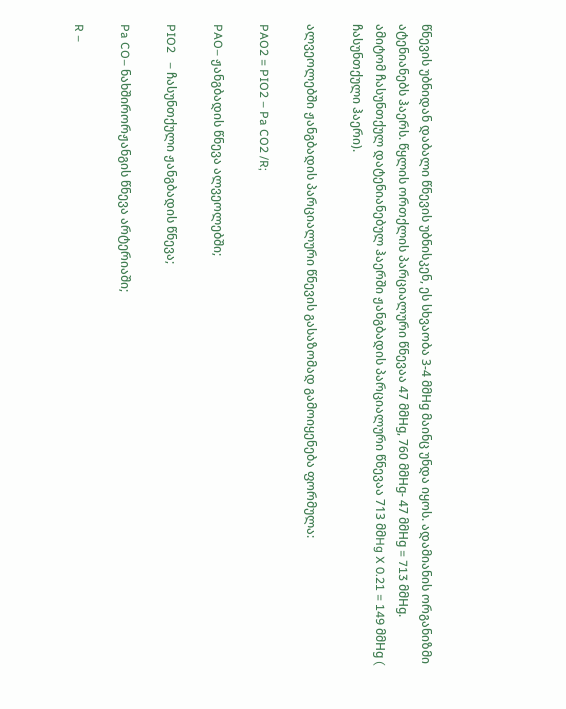წნევის უბნიდან დაბალი წნევის უბნისკენ, ეს სხვაობა 3-4 მმHg მაინც უნდა იყოს. ადამიანის ორგანიზმი ატენიანებს ჰაერს. წყლის ორთქლის პარციალური წნევაა 47 მმHg, 760 მმHg- 47 მმHg = 713 მმHg. ამიტომ ჩასუნთქულ დატენიანებულ ჰაერში ჟანგბადის პარციალური წნევაა 713 მმHg X 0.21 = 149 მმHg ( ჩასუნთქული ჰაერი).

ალვეოლებში ჟანგბადის პარციალური წნევის გასაზომად გამოიყენება ფორმულა:

PAO2 = PIO2 – Pa CO2 /R;

PAO– ჟანგბადის წნევა ალვეოლებში;

PIO2   – ჩასუნთქული ჟანგბადის წნევა;

Pa CO– ნახშირორჟანგის წნევა არტერიაში;

R –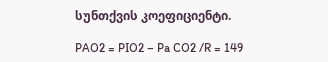სუნთქვის კოეფიციენტი.

PAO2 = PIO2 – Pa CO2 /R = 149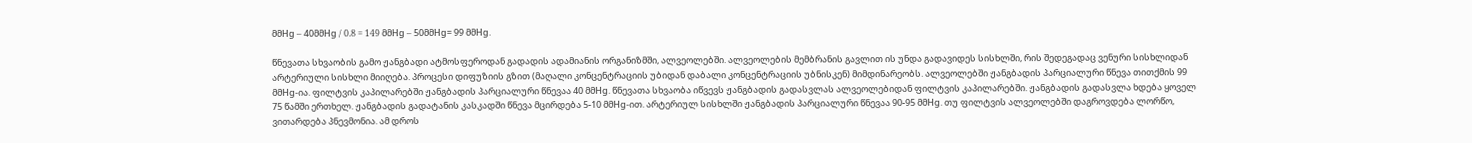მმHg – 40მმHg / 0.8 = 149 მმHg – 50მმHg= 99 მმHg.

წნევათა სხვაობის გამო ჟანგბადი ატმოსფეროდან გადადის ადამიანის ორგანიზმში, ალვეოლებში. ალვეოლების მემბრანის გავლით ის უნდა გადავიდეს სისხლში, რის შედეგადაც ვენური სისხლიდან არტერიული სისხლი მიიღება. პროცესი დიფუზიის გზით (მაღალი კონცენტრაციის უბიდან დაბალი კონცენტრაციის უბნისკენ) მიმდინარეობს. ალვეოლებში ჟანგბადის პარციალური წნევა თითქმის 99 მმHg-ია. ფილტვის კაპილარებში ჟანგბადის პარციალური წნევაა 40 მმHg. წნევათა სხვაობა იწვევს ჟანგბადის გადასვლას ალვეოლებიდან ფილტვის კაპილარებში. ჟანგბადის გადასვლა ხდება ყოველ 75 წამში ერთხელ. ჟანგბადის გადატანის კასკადში წნევა მცირდება 5-10 მმHg-ით. არტერიულ სისხლში ჟანგბადის პარციალური წნევაა 90-95 მმHg. თუ ფილტვის ალვეოლებში დაგროვდება ლორწო, ვითარდება პნევმონია. ამ დროს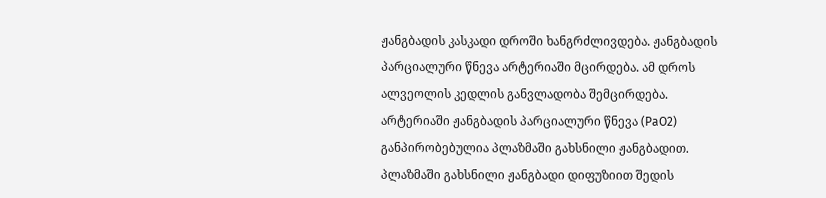ჟანგბადის კასკადი დროში ხანგრძლივდება. ჟანგბადის პარციალური წნევა არტერიაში მცირდება. ამ დროს ალვეოლის კედლის განვლადობა შემცირდება. არტერიაში ჟანგბადის პარციალური წნევა (PaO2) განპირობებულია პლაზმაში გახსნილი ჟანგბადით. პლაზმაში გახსნილი ჟანგბადი დიფუზიით შედის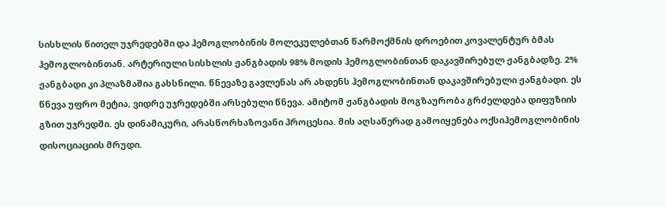სისხლის წითელ უჯრედებში და ჰემოგლობინის მოლეკულებთან წარმოქმნის დროებით კოვალენტურ ბმას ჰემოგლობინთან. არტერიული სისხლის ჟანგბადის 98% მოდის ჰემოგლობინთან დაკავშირებულ ჟანგბადზე. 2% ჟანგბადი კი პლაზმაშია გახსნილი. წნევაზე გავლენას არ ახდენს ჰემოგლობინთან დაკავშირებული ჟანგბადი. ეს წნევა უფრო მეტია, ვიდრე უჯრედებში არსებული წნევა. ამიტომ ჟანგბადის მოგზაურობა გრძელდება დიფუზიის გზით უჯრედში. ეს დინამიკური, არასწორხაზოვანი პროცესია. მის აღსაწერად გამოიყენება ოქსიჰემოგლობინის დისოციაციის მრუდი.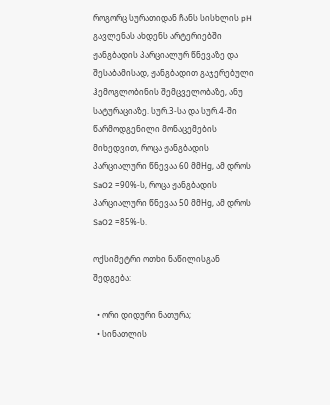როგორც სურათიდან ჩანს სისხლის pH გავლენას ახდენს არტერიებში ჟანგბადის პარციალურ წნევაზე და შესაბამისად, ჟანგბადით გაჯერებული ჰემოგლობინის შემცველობაზე, ანუ სატურაციაზე. სურ.3-სა და სურ.4-ში წარმოდგენილი მონაცემების მიხედვით, როცა ჟანგბადის პარციალური წნევაა 60 მმHg, ამ დროს SaO2 =90%-ს, როცა ჟანგბადის პარციალური წნევაა 50 მმHg, ამ დროს SaO2 =85%-ს.

ოქსიმეტრი ოთხი ნაწილისგან შედგება:

  • ორი დიდური ნათურა;
  • სინათლის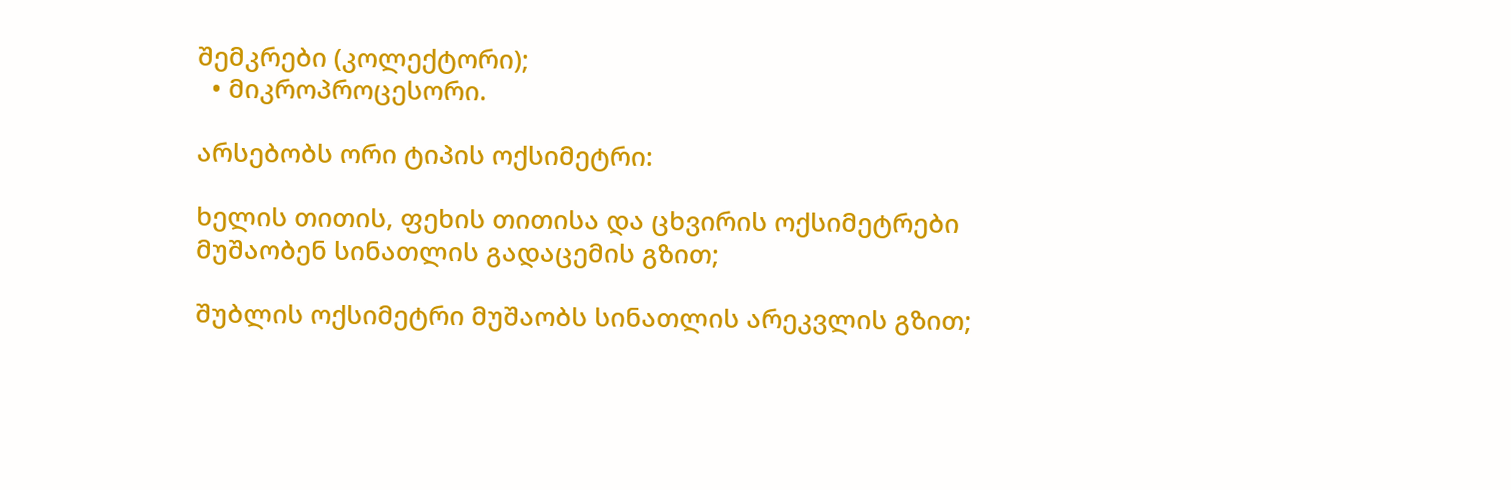შემკრები (კოლექტორი);
  • მიკროპროცესორი.

არსებობს ორი ტიპის ოქსიმეტრი:

ხელის თითის, ფეხის თითისა და ცხვირის ოქსიმეტრები მუშაობენ სინათლის გადაცემის გზით;

შუბლის ოქსიმეტრი მუშაობს სინათლის არეკვლის გზით;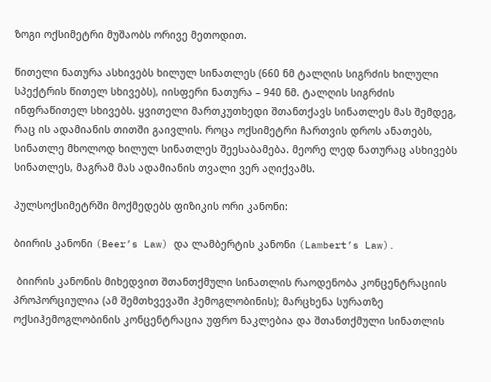ზოგი ოქსიმეტრი მუშაობს ორივე მეთოდით.

წითელი ნათურა ასხივებს ხილულ სინათლეს (660 ნმ ტალღის სიგრძის ხილული სპექტრის წითელ სხივებს), იისფერი ნათურა – 940 ნმ. ტალღის სიგრძის ინფრაწითელ სხივებს. ყვითელი მართკუთხედი შთანთქავს სინათლეს მას შემდეგ, რაც ის ადამიანის თითში გაივლის. როცა ოქსიმეტრი ჩართვის დროს ანათებს, სინათლე მხოლოდ ხილულ სინათლეს შეესაბამება. მეორე ლედ ნათურაც ასხივებს სინათლეს, მაგრამ მას ადამიანის თვალი ვერ აღიქვამს.

პულსოქსიმეტრში მოქმედებს ფიზიკის ორი კანონი:

ბიირის კანონი (Beer’s Law) და ლამბერტის კანონი (Lambert’s Law).

 ბიირის კანონის მიხედვით შთანთქმული სინათლის რაოდენობა კონცენტრაციის პროპორციულია (ამ შემთხვევაში ჰემოგლობინის); მარცხენა სურათზე ოქსიჰემოგლობინის კონცენტრაცია უფრო ნაკლებია და შთანთქმული სინათლის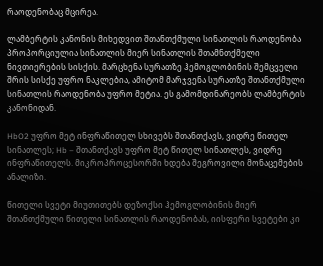რაოდენობაც მცირეა.

ლამბერტის კანონის მიხედვით შთანთქმული სინათლის რაოდენობა პროპორციულია სინათლის მიერ სინათლის შთამნთქმელი ნივთიერების სისქის. მარცხენა სურათზე ჰემოგლობინის შემცველი შრის სისქე უფრო ნაკლებია, ამიტომ მარჯვენა სურათზე შთანთქმული სინათლის რაოდენობა უფრო მეტია. ეს გამომდინარეობს ლამბერტის კანონიდან.

HbO2 უფრო მეტ ინფრაწითელ სხივებს შთანთქავს, ვიდრე წითელ სინათლეს; Hb – შთანთქავს უფრო მეტ წითელ სინათლეს, ვიდრე ინფრაწითელს. მიკროპროცესორში ხდება შეგროვილი მონაცემების ანალიზი.

წითელი სვეტი მიუთითებს დეზოქსი ჰემოგლობინის მიერ შთანთქმული წითელი სინათლის რაოდენობას, იისფერი სვეტები კი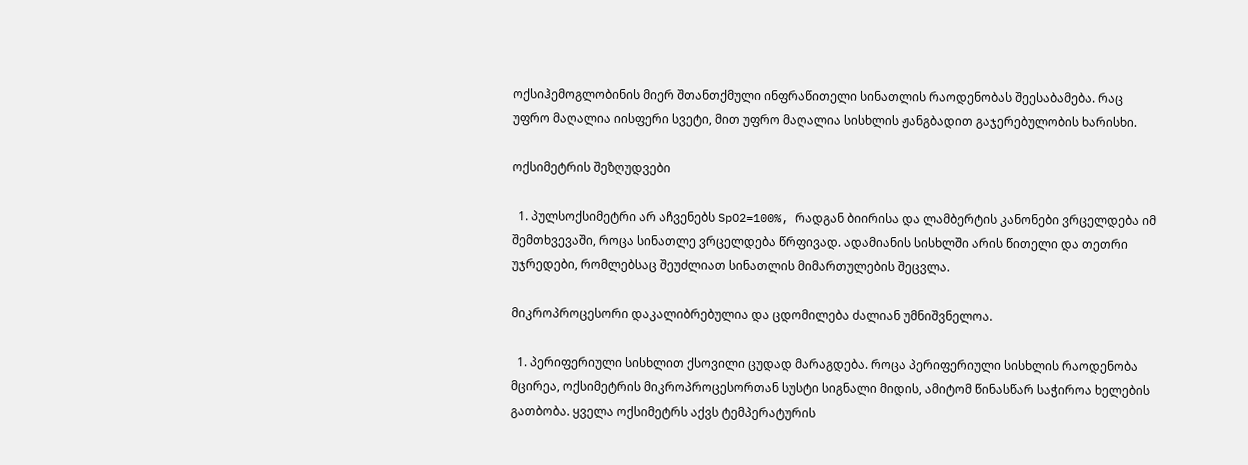ოქსიჰემოგლობინის მიერ შთანთქმული ინფრაწითელი სინათლის რაოდენობას შეესაბამება. რაც უფრო მაღალია იისფერი სვეტი, მით უფრო მაღალია სისხლის ჟანგბადით გაჯერებულობის ხარისხი.

ოქსიმეტრის შეზღუდვები

  1. პულსოქსიმეტრი არ აჩვენებს SpO2=100%, რადგან ბიირისა და ლამბერტის კანონები ვრცელდება იმ შემთხვევაში, როცა სინათლე ვრცელდება წრფივად. ადამიანის სისხლში არის წითელი და თეთრი უჯრედები, რომლებსაც შეუძლიათ სინათლის მიმართულების შეცვლა.

მიკროპროცესორი დაკალიბრებულია და ცდომილება ძალიან უმნიშვნელოა.

  1. პერიფერიული სისხლით ქსოვილი ცუდად მარაგდება. როცა პერიფერიული სისხლის რაოდენობა მცირეა, ოქსიმეტრის მიკროპროცესორთან სუსტი სიგნალი მიდის, ამიტომ წინასწარ საჭიროა ხელების გათბობა. ყველა ოქსიმეტრს აქვს ტემპერატურის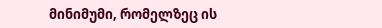მინიმუმი, რომელზეც ის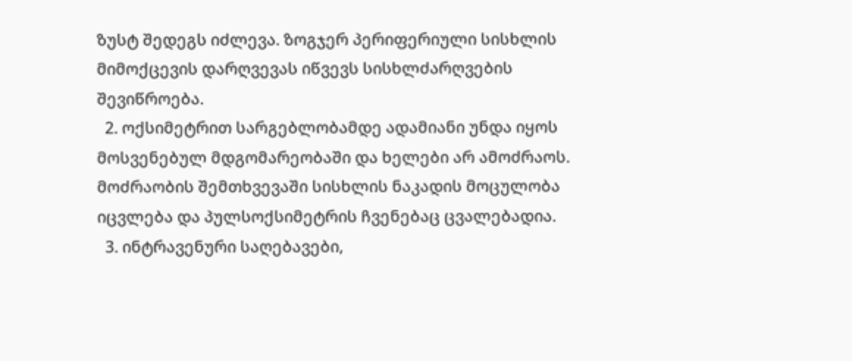ზუსტ შედეგს იძლევა. ზოგჯერ პერიფერიული სისხლის მიმოქცევის დარღვევას იწვევს სისხლძარღვების შევიწროება.
  2. ოქსიმეტრით სარგებლობამდე ადამიანი უნდა იყოს მოსვენებულ მდგომარეობაში და ხელები არ ამოძრაოს. მოძრაობის შემთხვევაში სისხლის ნაკადის მოცულობა იცვლება და პულსოქსიმეტრის ჩვენებაც ცვალებადია.
  3. ინტრავენური საღებავები,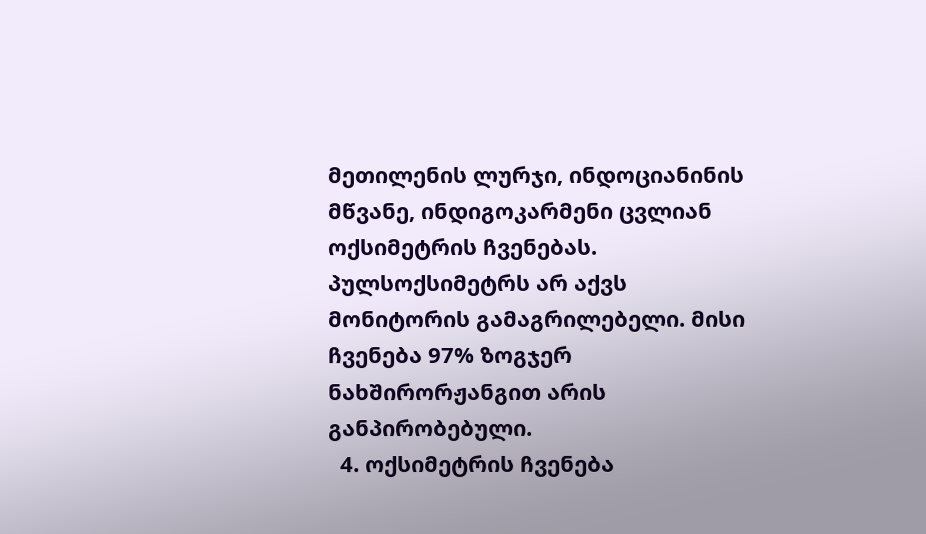მეთილენის ლურჯი, ინდოციანინის მწვანე, ინდიგოკარმენი ცვლიან ოქსიმეტრის ჩვენებას. პულსოქსიმეტრს არ აქვს მონიტორის გამაგრილებელი. მისი ჩვენება 97% ზოგჯერ ნახშირორჟანგით არის განპირობებული.
  4. ოქსიმეტრის ჩვენება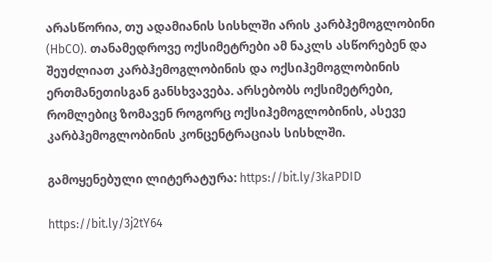არასწორია, თუ ადამიანის სისხლში არის კარბჰემოგლობინი (HbCO). თანამედროვე ოქსიმეტრები ამ ნაკლს ასწორებენ და შეუძლიათ კარბჰემოგლობინის და ოქსიჰემოგლობინის ერთმანეთისგან განსხვავება. არსებობს ოქსიმეტრები, რომლებიც ზომავენ როგორც ოქსიჰემოგლობინის, ასევე კარბჰემოგლობინის კონცენტრაციას სისხლში.

გამოყენებული ლიტერატურა: https://bit.ly/3kaPDID

https://bit.ly/3j2tY64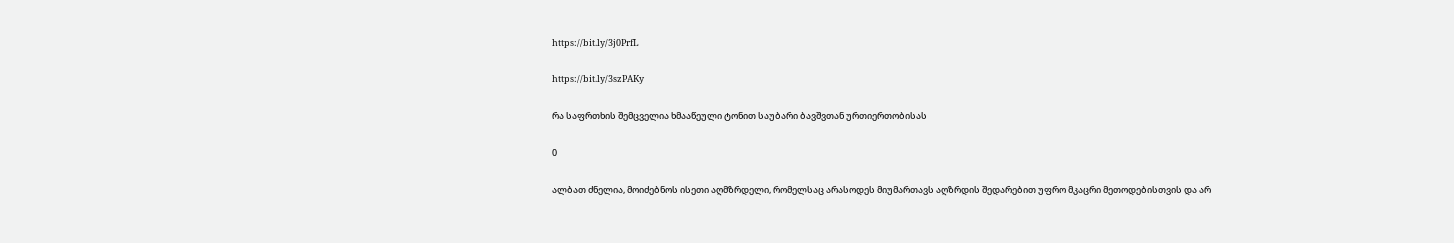https://bit.ly/3j0PrfL

https://bit.ly/3szPAKy

რა საფრთხის შემცველია ხმააწეული ტონით საუბარი ბავშვთან ურთიერთობისას

0

ალბათ ძნელია, მოიძებნოს ისეთი აღმზრდელი, რომელსაც არასოდეს მიუმართავს აღზრდის შედარებით უფრო მკაცრი მეთოდებისთვის და არ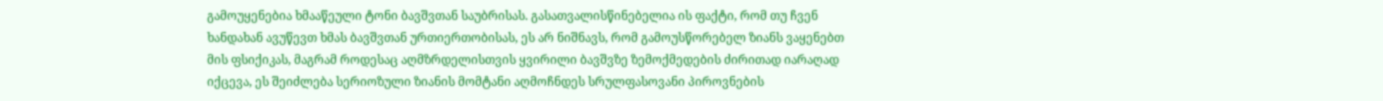გამოუყენებია ხმააწეული ტონი ბავშვთან საუბრისას. გასათვალისწინებელია ის ფაქტი, რომ თუ ჩვენ ხანდახან ავუწევთ ხმას ბავშვთან ურთიერთობისას, ეს არ ნიშნავს, რომ გამოუსწორებელ ზიანს ვაყენებთ მის ფსიქიკას, მაგრამ როდესაც აღმზრდელისთვის ყვირილი ბავშვზე ზემოქმედების ძირითად იარაღად იქცევა, ეს შეიძლება სერიოზული ზიანის მომტანი აღმოჩნდეს სრულფასოვანი პიროვნების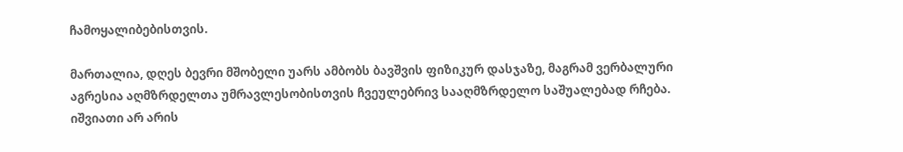ჩამოყალიბებისთვის.

მართალია, დღეს ბევრი მშობელი უარს ამბობს ბავშვის ფიზიკურ დასჯაზე, მაგრამ ვერბალური აგრესია აღმზრდელთა უმრავლესობისთვის ჩვეულებრივ სააღმზრდელო საშუალებად რჩება. იშვიათი არ არის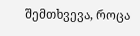შემთხვევა, როცა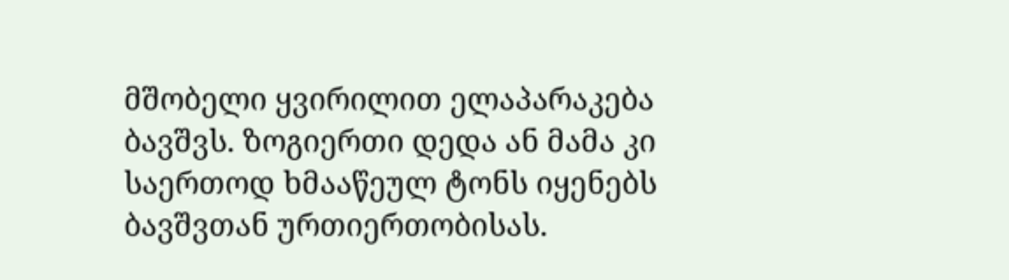მშობელი ყვირილით ელაპარაკება ბავშვს. ზოგიერთი დედა ან მამა კი საერთოდ ხმააწეულ ტონს იყენებს ბავშვთან ურთიერთობისას.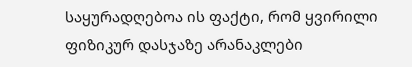საყურადღებოა ის ფაქტი, რომ ყვირილი ფიზიკურ დასჯაზე არანაკლები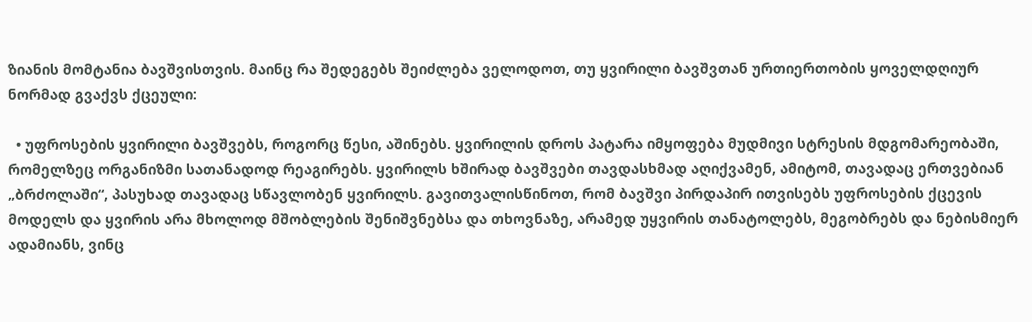ზიანის მომტანია ბავშვისთვის. მაინც რა შედეგებს შეიძლება ველოდოთ, თუ ყვირილი ბავშვთან ურთიერთობის ყოველდღიურ ნორმად გვაქვს ქცეული:

  • უფროსების ყვირილი ბავშვებს, როგორც წესი, აშინებს. ყვირილის დროს პატარა იმყოფება მუდმივი სტრესის მდგომარეობაში, რომელზეც ორგანიზმი სათანადოდ რეაგირებს. ყვირილს ხშირად ბავშვები თავდასხმად აღიქვამენ, ამიტომ, თავადაც ერთვებიან „ბრძოლაში“, პასუხად თავადაც სწავლობენ ყვირილს. გავითვალისწინოთ, რომ ბავშვი პირდაპირ ითვისებს უფროსების ქცევის მოდელს და ყვირის არა მხოლოდ მშობლების შენიშვნებსა და თხოვნაზე, არამედ უყვირის თანატოლებს, მეგობრებს და ნებისმიერ ადამიანს, ვინც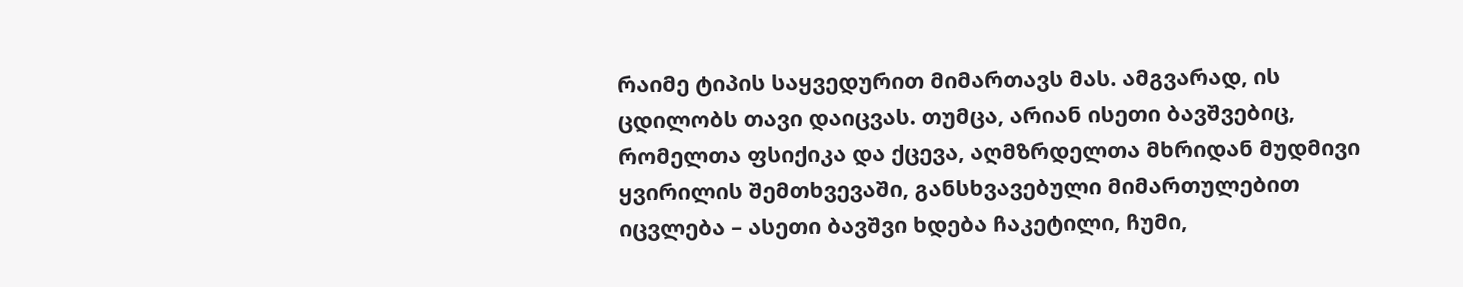რაიმე ტიპის საყვედურით მიმართავს მას. ამგვარად, ის ცდილობს თავი დაიცვას. თუმცა, არიან ისეთი ბავშვებიც, რომელთა ფსიქიკა და ქცევა, აღმზრდელთა მხრიდან მუდმივი ყვირილის შემთხვევაში, განსხვავებული მიმართულებით იცვლება – ასეთი ბავშვი ხდება ჩაკეტილი, ჩუმი,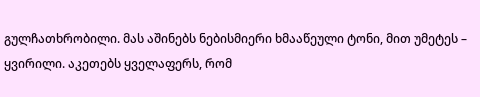გულჩათხრობილი. მას აშინებს ნებისმიერი ხმააწეული ტონი, მით უმეტეს – ყვირილი. აკეთებს ყველაფერს, რომ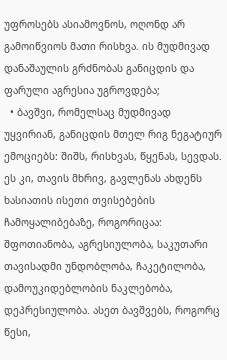უფროსებს ასიამოვნოს, ოღონდ არ გამოიწვიოს მათი რისხვა. ის მუდმივად დანაშაულის გრძნობას განიცდის და ფარული აგრესია უგროვდება;
  • ბავშვი, რომელსაც მუდმივად უყვირიან, განიცდის მთელ რიგ ნეგატიურ ემოციებს: შიშს, რისხვას, წყენას, სევდას. ეს კი, თავის მხრივ, გავლენას ახდენს ხასიათის ისეთი თვისებების ჩამოყალიბებაზე, როგორიცაა: შფოთიანობა, აგრესიულობა, საკუთარი თავისადმი უნდობლობა, ჩაკეტილობა, დამოუკიდებლობის ნაკლებობა, დეპრესიულობა. ასეთ ბავშვებს, როგორც წესი,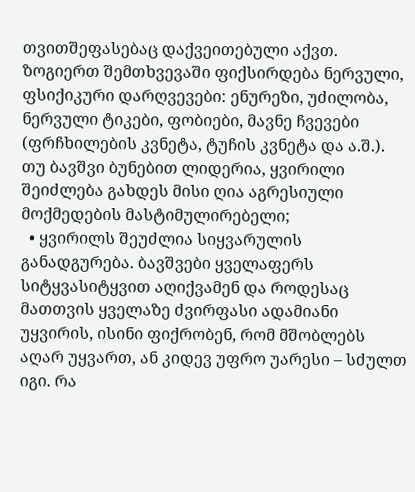თვითშეფასებაც დაქვეითებული აქვთ. ზოგიერთ შემთხვევაში ფიქსირდება ნერვული, ფსიქიკური დარღვევები: ენურეზი, უძილობა, ნერვული ტიკები, ფობიები, მავნე ჩვევები (ფრჩხილების კვნეტა, ტუჩის კვნეტა და ა.შ.). თუ ბავშვი ბუნებით ლიდერია, ყვირილი შეიძლება გახდეს მისი ღია აგრესიული მოქმედების მასტიმულირებელი;
  • ყვირილს შეუძლია სიყვარულის განადგურება. ბავშვები ყველაფერს სიტყვასიტყვით აღიქვამენ და როდესაც მათთვის ყველაზე ძვირფასი ადამიანი უყვირის, ისინი ფიქრობენ, რომ მშობლებს აღარ უყვართ, ან კიდევ უფრო უარესი – სძულთ იგი. რა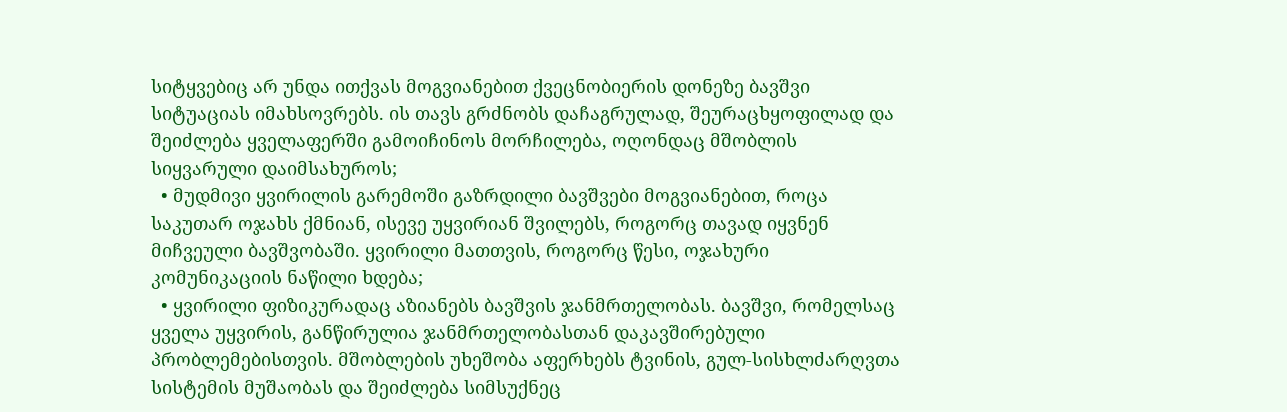სიტყვებიც არ უნდა ითქვას მოგვიანებით ქვეცნობიერის დონეზე ბავშვი სიტუაციას იმახსოვრებს. ის თავს გრძნობს დაჩაგრულად, შეურაცხყოფილად და შეიძლება ყველაფერში გამოიჩინოს მორჩილება, ოღონდაც მშობლის სიყვარული დაიმსახუროს;
  • მუდმივი ყვირილის გარემოში გაზრდილი ბავშვები მოგვიანებით, როცა საკუთარ ოჯახს ქმნიან, ისევე უყვირიან შვილებს, როგორც თავად იყვნენ მიჩვეული ბავშვობაში. ყვირილი მათთვის, როგორც წესი, ოჯახური კომუნიკაციის ნაწილი ხდება;
  • ყვირილი ფიზიკურადაც აზიანებს ბავშვის ჯანმრთელობას. ბავშვი, რომელსაც ყველა უყვირის, განწირულია ჯანმრთელობასთან დაკავშირებული პრობლემებისთვის. მშობლების უხეშობა აფერხებს ტვინის, გულ-სისხლძარღვთა სისტემის მუშაობას და შეიძლება სიმსუქნეც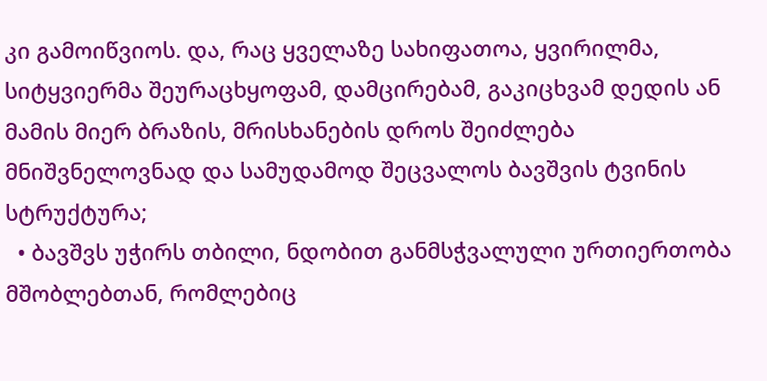კი გამოიწვიოს. და, რაც ყველაზე სახიფათოა, ყვირილმა, სიტყვიერმა შეურაცხყოფამ, დამცირებამ, გაკიცხვამ დედის ან მამის მიერ ბრაზის, მრისხანების დროს შეიძლება მნიშვნელოვნად და სამუდამოდ შეცვალოს ბავშვის ტვინის სტრუქტურა;
  • ბავშვს უჭირს თბილი, ნდობით განმსჭვალული ურთიერთობა მშობლებთან, რომლებიც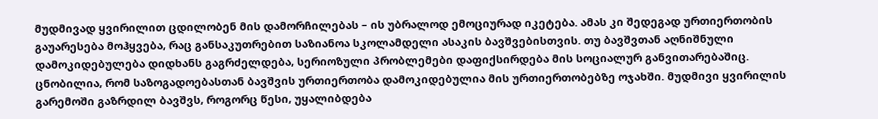მუდმივად ყვირილით ცდილობენ მის დამორჩილებას – ის უბრალოდ ემოციურად იკეტება. ამას კი შედეგად ურთიერთობის გაუარესება მოჰყვება, რაც განსაკუთრებით საზიანოა სკოლამდელი ასაკის ბავშვებისთვის. თუ ბავშვთან აღნიშნული დამოკიდებულება დიდხანს გაგრძელდება, სერიოზული პრობლემები დაფიქსირდება მის სოციალურ განვითარებაშიც. ცნობილია, რომ საზოგადოებასთან ბავშვის ურთიერთობა დამოკიდებულია მის ურთიერთობებზე ოჯახში. მუდმივი ყვირილის გარემოში გაზრდილ ბავშვს, როგორც წესი, უყალიბდება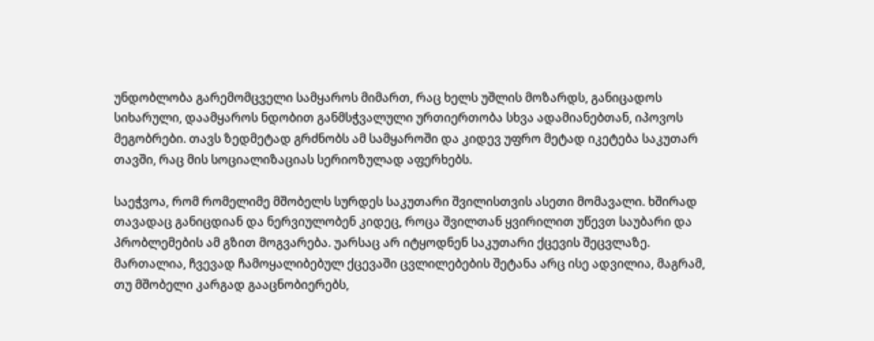უნდობლობა გარემომცველი სამყაროს მიმართ, რაც ხელს უშლის მოზარდს, განიცადოს სიხარული, დაამყაროს ნდობით განმსჭვალული ურთიერთობა სხვა ადამიანებთან, იპოვოს მეგობრები. თავს ზედმეტად გრძნობს ამ სამყაროში და კიდევ უფრო მეტად იკეტება საკუთარ თავში, რაც მის სოციალიზაციას სერიოზულად აფერხებს.

საეჭვოა, რომ რომელიმე მშობელს სურდეს საკუთარი შვილისთვის ასეთი მომავალი. ხშირად თავადაც განიცდიან და ნერვიულობენ კიდეც, როცა შვილთან ყვირილით უწევთ საუბარი და პრობლემების ამ გზით მოგვარება. უარსაც არ იტყოდნენ საკუთარი ქცევის შეცვლაზე. მართალია, ჩვევად ჩამოყალიბებულ ქცევაში ცვლილებების შეტანა არც ისე ადვილია, მაგრამ, თუ მშობელი კარგად გააცნობიერებს,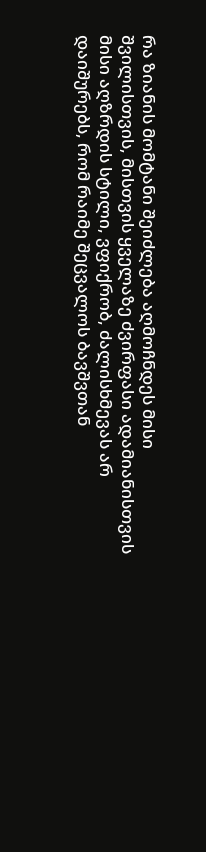რა ზიანის მომტანი შეიძლება აღმოჩნდეს მისი შვილისთვის, მისთვის ყველაზე ძვირფასი ადამიანისთვის  მისი აღზრდის სტილი, ვფიქრობ, ძალისხმევას არ დაიშურებს, რომ რაიმე შეცვალოს ბავშვთან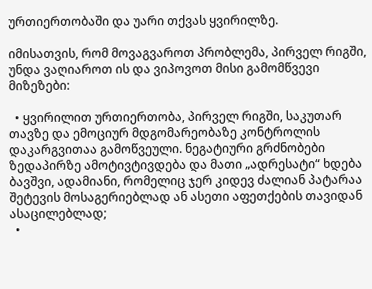ურთიერთობაში და უარი თქვას ყვირილზე.

იმისათვის, რომ მოვაგვაროთ პრობლემა, პირველ რიგში, უნდა ვაღიაროთ ის და ვიპოვოთ მისი გამომწვევი მიზეზები:

  • ყვირილით ურთიერთობა, პირველ რიგში, საკუთარ თავზე და ემოციურ მდგომარეობაზე კონტროლის დაკარგვითაა გამოწვეული. ნეგატიური გრძნობები ზედაპირზე ამოტივტივდება და მათი „ადრესატი“ ხდება ბავშვი, ადამიანი, რომელიც ჯერ კიდევ ძალიან პატარაა შეტევის მოსაგერიებლად ან ასეთი აფეთქების თავიდან ასაცილებლად;
  •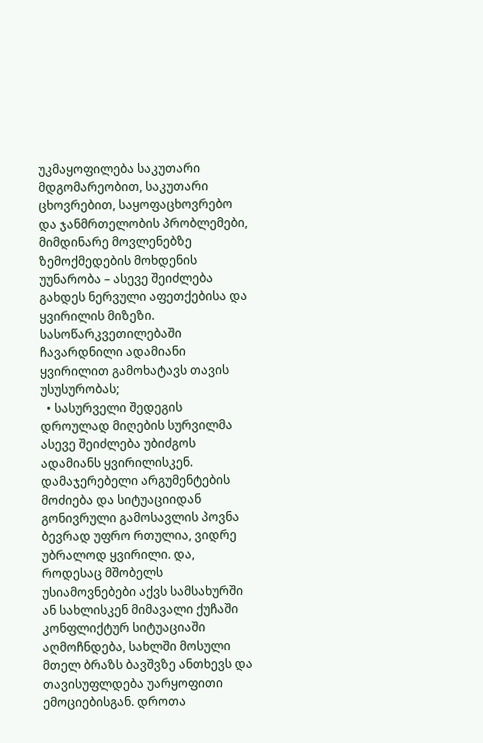უკმაყოფილება საკუთარი მდგომარეობით, საკუთარი ცხოვრებით, საყოფაცხოვრებო და ჯანმრთელობის პრობლემები, მიმდინარე მოვლენებზე ზემოქმედების მოხდენის უუნარობა – ასევე შეიძლება გახდეს ნერვული აფეთქებისა და ყვირილის მიზეზი. სასოწარკვეთილებაში ჩავარდნილი ადამიანი ყვირილით გამოხატავს თავის უსუსურობას;
  • სასურველი შედეგის დროულად მიღების სურვილმა ასევე შეიძლება უბიძგოს ადამიანს ყვირილისკენ. დამაჯერებელი არგუმენტების მოძიება და სიტუაციიდან გონივრული გამოსავლის პოვნა ბევრად უფრო რთულია, ვიდრე უბრალოდ ყვირილი. და, როდესაც მშობელს უსიამოვნებები აქვს სამსახურში ან სახლისკენ მიმავალი ქუჩაში კონფლიქტურ სიტუაციაში აღმოჩნდება, სახლში მოსული მთელ ბრაზს ბავშვზე ანთხევს და თავისუფლდება უარყოფითი ემოციებისგან. დროთა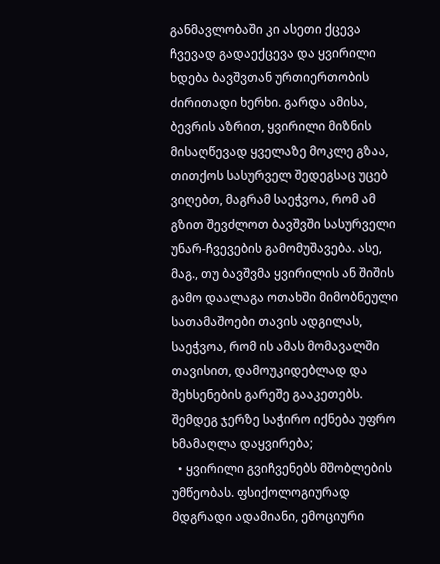განმავლობაში კი ასეთი ქცევა ჩვევად გადაექცევა და ყვირილი ხდება ბავშვთან ურთიერთობის ძირითადი ხერხი. გარდა ამისა, ბევრის აზრით, ყვირილი მიზნის მისაღწევად ყველაზე მოკლე გზაა, თითქოს სასურველ შედეგსაც უცებ ვიღებთ, მაგრამ საეჭვოა, რომ ამ გზით შევძლოთ ბავშვში სასურველი უნარ-ჩვევების გამომუშავება. ასე, მაგ., თუ ბავშვმა ყვირილის ან შიშის გამო დაალაგა ოთახში მიმობნეული სათამაშოები თავის ადგილას, საეჭვოა, რომ ის ამას მომავალში თავისით, დამოუკიდებლად და შეხსენების გარეშე გააკეთებს. შემდეგ ჯერზე საჭირო იქნება უფრო ხმამაღლა დაყვირება;
  • ყვირილი გვიჩვენებს მშობლების უმწეობას. ფსიქოლოგიურად მდგრადი ადამიანი, ემოციური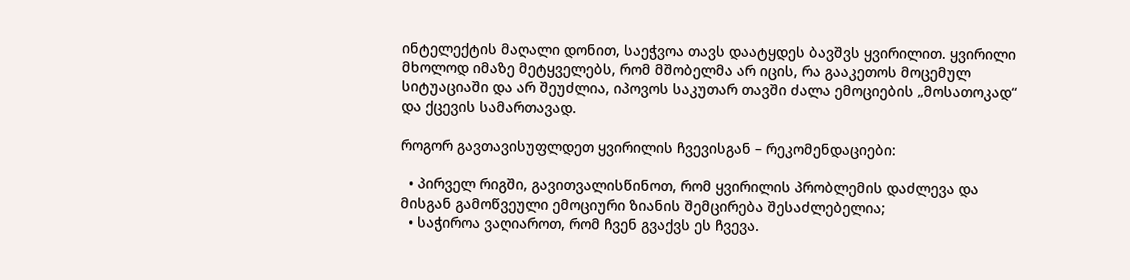ინტელექტის მაღალი დონით, საეჭვოა თავს დაატყდეს ბავშვს ყვირილით. ყვირილი მხოლოდ იმაზე მეტყველებს, რომ მშობელმა არ იცის, რა გააკეთოს მოცემულ სიტუაციაში და არ შეუძლია, იპოვოს საკუთარ თავში ძალა ემოციების „მოსათოკად“ და ქცევის სამართავად.

როგორ გავთავისუფლდეთ ყვირილის ჩვევისგან – რეკომენდაციები:

  • პირველ რიგში, გავითვალისწინოთ, რომ ყვირილის პრობლემის დაძლევა და მისგან გამოწვეული ემოციური ზიანის შემცირება შესაძლებელია;
  • საჭიროა ვაღიაროთ, რომ ჩვენ გვაქვს ეს ჩვევა.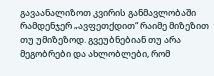გავაანალიზოთ კვირის განმავლობაში რამდენჯერ „ავფეთქდით“ რაიმე მიზეზით თუ უმიზეზოდ. გვეუბნებიან თუ არა მეგობრები და ახლობლები, რომ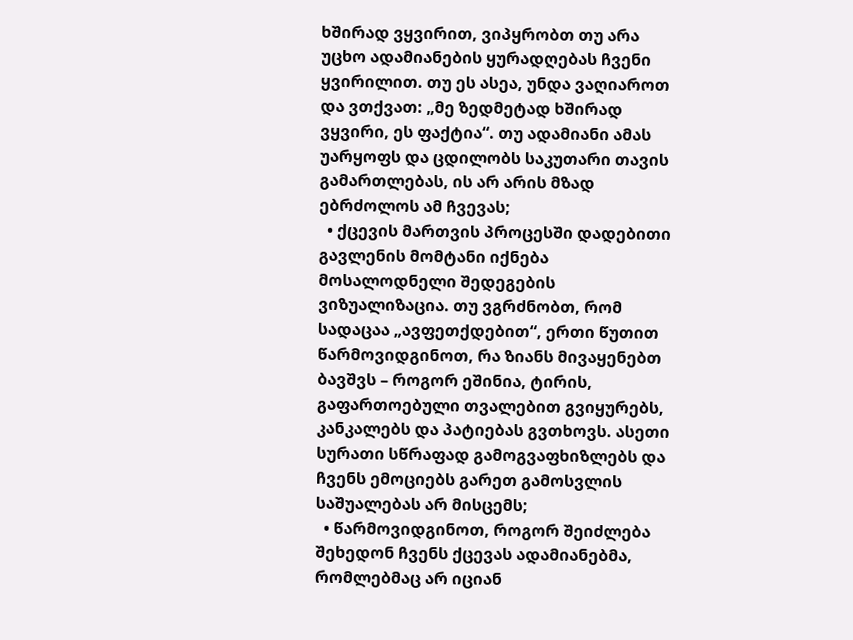ხშირად ვყვირით, ვიპყრობთ თუ არა უცხო ადამიანების ყურადღებას ჩვენი ყვირილით. თუ ეს ასეა, უნდა ვაღიაროთ და ვთქვათ: „მე ზედმეტად ხშირად ვყვირი, ეს ფაქტია“. თუ ადამიანი ამას უარყოფს და ცდილობს საკუთარი თავის გამართლებას, ის არ არის მზად ებრძოლოს ამ ჩვევას;
  • ქცევის მართვის პროცესში დადებითი გავლენის მომტანი იქნება მოსალოდნელი შედეგების ვიზუალიზაცია. თუ ვგრძნობთ, რომ სადაცაა „ავფეთქდებით“, ერთი წუთით წარმოვიდგინოთ, რა ზიანს მივაყენებთ ბავშვს – როგორ ეშინია, ტირის, გაფართოებული თვალებით გვიყურებს, კანკალებს და პატიებას გვთხოვს. ასეთი სურათი სწრაფად გამოგვაფხიზლებს და ჩვენს ემოციებს გარეთ გამოსვლის საშუალებას არ მისცემს;
  • წარმოვიდგინოთ, როგორ შეიძლება შეხედონ ჩვენს ქცევას ადამიანებმა, რომლებმაც არ იციან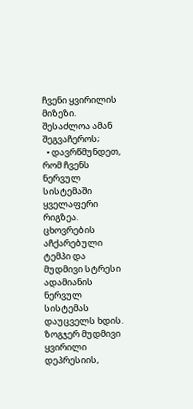ჩვენი ყვირილის მიზეზი. შესაძლოა ამან შეგვაჩეროს;
  • დავრწმუნდეთ, რომ ჩვენს ნერვულ სისტემაში ყველაფერი რიგზეა. ცხოვრების აჩქარებული ტემპი და მუდმივი სტრესი ადამიანის ნერვულ სისტემას დაუცველს ხდის. ზოგჯერ მუდმივი ყვირილი დეპრესიის,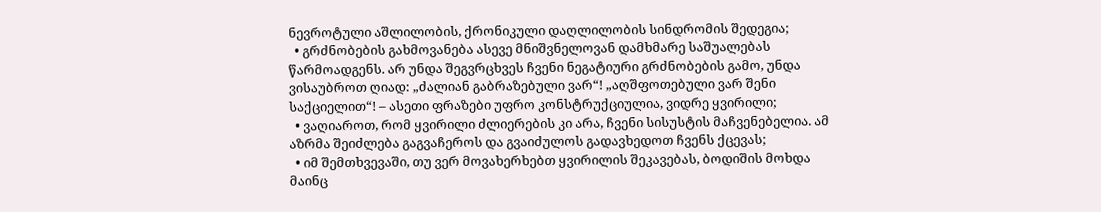ნევროტული აშლილობის, ქრონიკული დაღლილობის სინდრომის შედეგია;
  • გრძნობების გახმოვანება ასევე მნიშვნელოვან დამხმარე საშუალებას წარმოადგენს. არ უნდა შეგვრცხვეს ჩვენი ნეგატიური გრძნობების გამო, უნდა ვისაუბროთ ღიად: „ძალიან გაბრაზებული ვარ“! „აღშფოთებული ვარ შენი საქციელით“! – ასეთი ფრაზები უფრო კონსტრუქციულია, ვიდრე ყვირილი;
  • ვაღიაროთ, რომ ყვირილი ძლიერების კი არა, ჩვენი სისუსტის მაჩვენებელია. ამ აზრმა შეიძლება გაგვაჩეროს და გვაიძულოს გადავხედოთ ჩვენს ქცევას;
  • იმ შემთხვევაში, თუ ვერ მოვახერხებთ ყვირილის შეკავებას, ბოდიშის მოხდა მაინც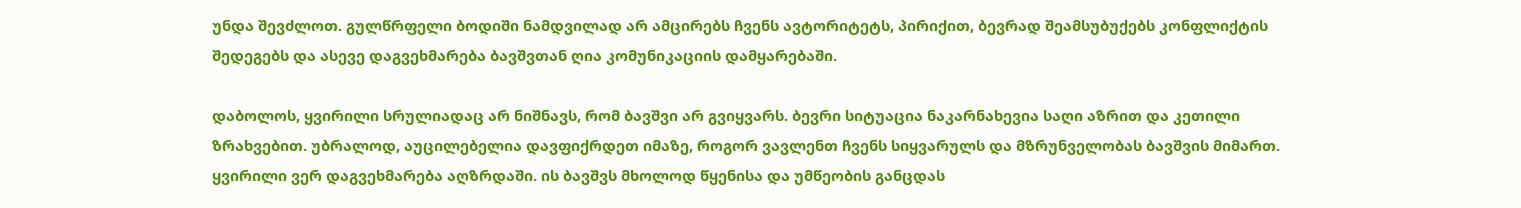უნდა შევძლოთ. გულწრფელი ბოდიში ნამდვილად არ ამცირებს ჩვენს ავტორიტეტს, პირიქით, ბევრად შეამსუბუქებს კონფლიქტის შედეგებს და ასევე დაგვეხმარება ბავშვთან ღია კომუნიკაციის დამყარებაში.

დაბოლოს, ყვირილი სრულიადაც არ ნიშნავს, რომ ბავშვი არ გვიყვარს. ბევრი სიტუაცია ნაკარნახევია საღი აზრით და კეთილი ზრახვებით. უბრალოდ, აუცილებელია დავფიქრდეთ იმაზე, როგორ ვავლენთ ჩვენს სიყვარულს და მზრუნველობას ბავშვის მიმართ. ყვირილი ვერ დაგვეხმარება აღზრდაში. ის ბავშვს მხოლოდ წყენისა და უმწეობის განცდას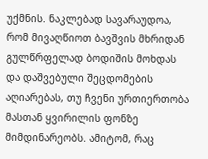უქმნის. ნაკლებად სავარაუდოა, რომ მივაღწიოთ ბავშვის მხრიდან  გულწრფელად ბოდიშის მოხდას და დაშვებული შეცდომების აღიარებას, თუ ჩვენი ურთიერთობა მასთან ყვირილის ფონზე მიმდინარეობს. ამიტომ, რაც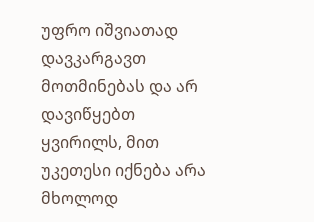უფრო იშვიათად დავკარგავთ მოთმინებას და არ დავიწყებთ ყვირილს, მით უკეთესი იქნება არა მხოლოდ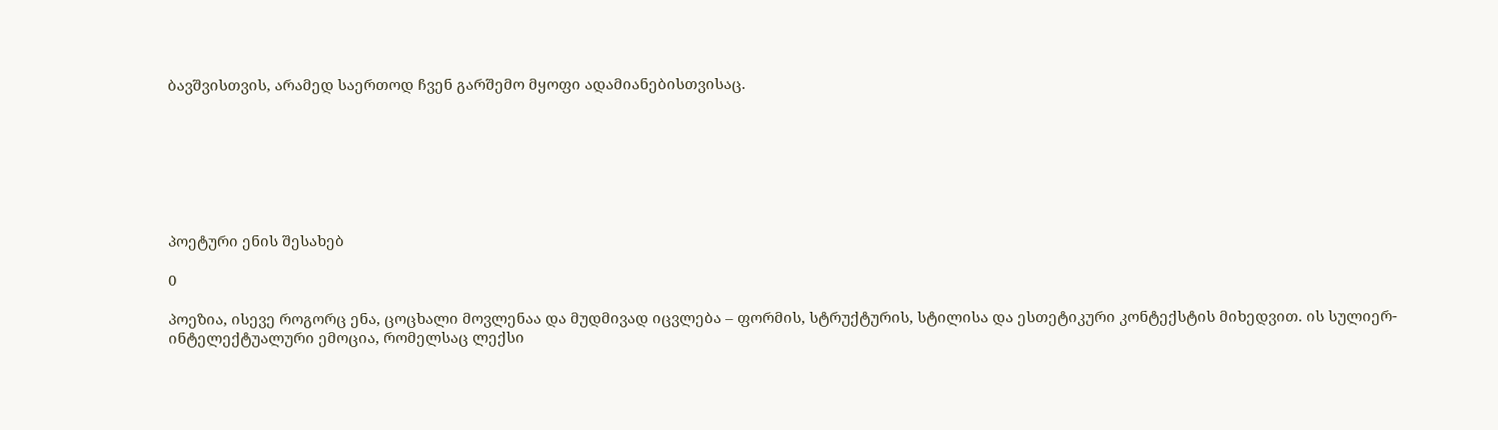ბავშვისთვის, არამედ საერთოდ ჩვენ გარშემო მყოფი ადამიანებისთვისაც.







პოეტური ენის შესახებ

0

პოეზია, ისევე როგორც ენა, ცოცხალი მოვლენაა და მუდმივად იცვლება – ფორმის, სტრუქტურის, სტილისა და ესთეტიკური კონტექსტის მიხედვით. ის სულიერ-ინტელექტუალური ემოცია, რომელსაც ლექსი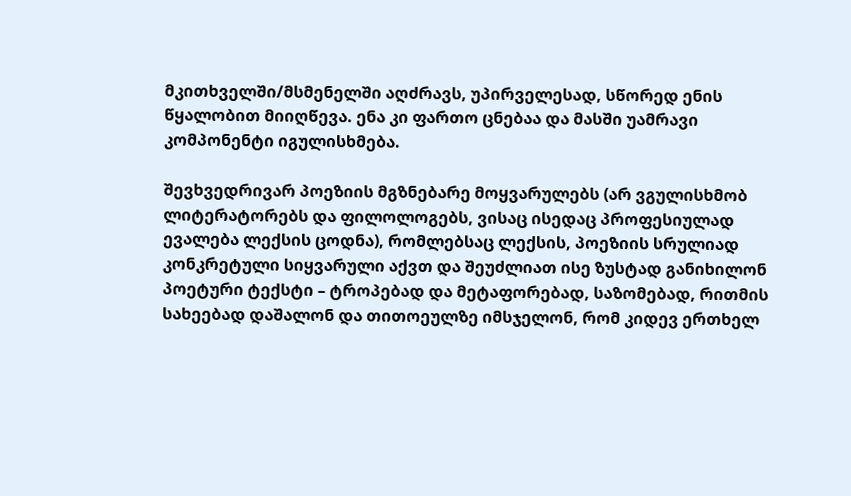მკითხველში/მსმენელში აღძრავს, უპირველესად, სწორედ ენის წყალობით მიიღწევა. ენა კი ფართო ცნებაა და მასში უამრავი კომპონენტი იგულისხმება.

შევხვედრივარ პოეზიის მგზნებარე მოყვარულებს (არ ვგულისხმობ ლიტერატორებს და ფილოლოგებს, ვისაც ისედაც პროფესიულად ევალება ლექსის ცოდნა), რომლებსაც ლექსის, პოეზიის სრულიად კონკრეტული სიყვარული აქვთ და შეუძლიათ ისე ზუსტად განიხილონ პოეტური ტექსტი – ტროპებად და მეტაფორებად, საზომებად, რითმის სახეებად დაშალონ და თითოეულზე იმსჯელონ, რომ კიდევ ერთხელ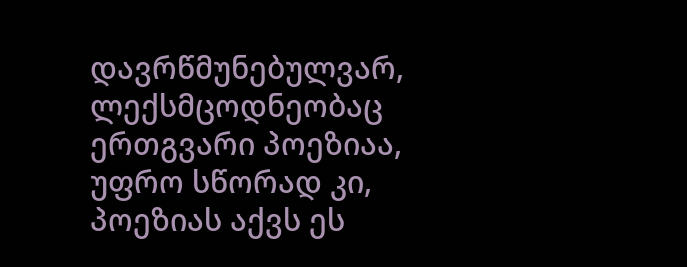დავრწმუნებულვარ, ლექსმცოდნეობაც ერთგვარი პოეზიაა, უფრო სწორად კი, პოეზიას აქვს ეს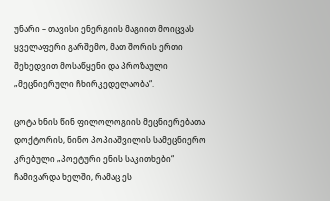უნარი – თავისი ენერგიის მაგიით მოიცვას ყველაფერი გარშემო, მათ შორის ერთი შეხედვით მოსაწყენი და პროზაული „მეცნიერული ჩხირკედელაობა“.

ცოტა ხნის წინ ფილოლოგიის მეცნიერებათა დოქტორის, ნინო პოპიაშვილის სამეცნიერო კრებული „პოეტური ენის საკითხები“ ჩამივარდა ხელში, რამაც ეს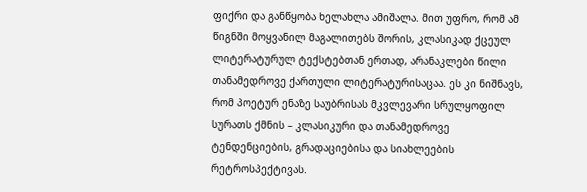ფიქრი და განწყობა ხელახლა ამიშალა. მით უფრო, რომ ამ წიგნში მოყვანილ მაგალითებს შორის, კლასიკად ქცეულ ლიტერატურულ ტექსტებთან ერთად, არანაკლები წილი თანამედროვე ქართული ლიტერატურისაცაა. ეს კი ნიშნავს, რომ პოეტურ ენაზე საუბრისას მკვლევარი სრულყოფილ სურათს ქმნის – კლასიკური და თანამედროვე ტენდენციების, გრადაციებისა და სიახლეების რეტროსპექტივას.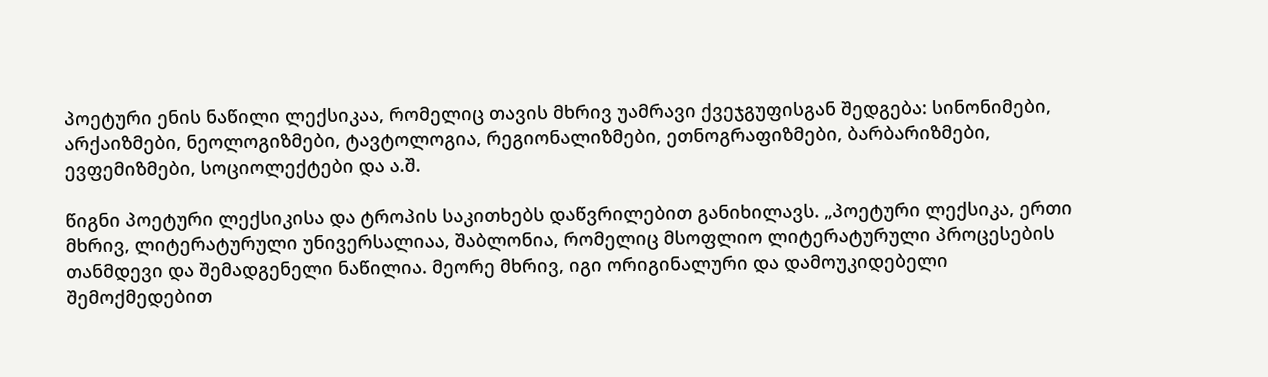პოეტური ენის ნაწილი ლექსიკაა, რომელიც თავის მხრივ უამრავი ქვეჯგუფისგან შედგება: სინონიმები, არქაიზმები, ნეოლოგიზმები, ტავტოლოგია, რეგიონალიზმები, ეთნოგრაფიზმები, ბარბარიზმები, ევფემიზმები, სოციოლექტები და ა.შ.

წიგნი პოეტური ლექსიკისა და ტროპის საკითხებს დაწვრილებით განიხილავს. „პოეტური ლექსიკა, ერთი მხრივ, ლიტერატურული უნივერსალიაა, შაბლონია, რომელიც მსოფლიო ლიტერატურული პროცესების თანმდევი და შემადგენელი ნაწილია. მეორე მხრივ, იგი ორიგინალური და დამოუკიდებელი შემოქმედებით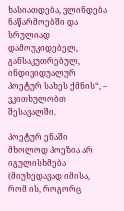ხასიათდება, ვლინდება ნაწარმოებში და სრულიად დამოუკიდებელ, განსაკუთრებულ, ინდივიდუალურ პოეტურ სახეს ქმნის“, – ვკითხულობთ შესავალში.

პოეტურ ენაში მხოლოდ პოეზია არ იგულისხმება (მიუხედავად იმისა, რომ ის, როგორც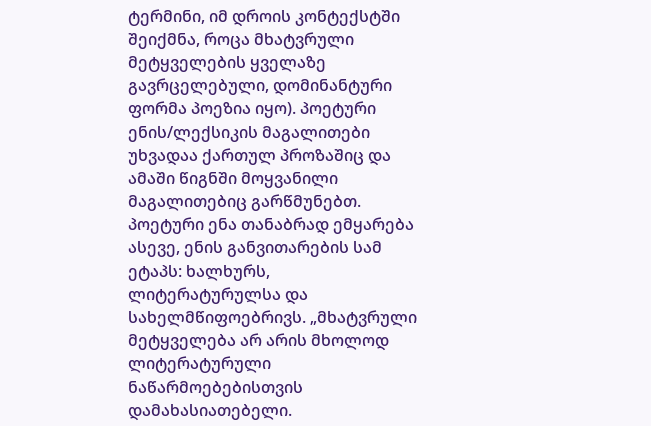ტერმინი, იმ დროის კონტექსტში შეიქმნა, როცა მხატვრული მეტყველების ყველაზე გავრცელებული, დომინანტური ფორმა პოეზია იყო). პოეტური ენის/ლექსიკის მაგალითები უხვადაა ქართულ პროზაშიც და ამაში წიგნში მოყვანილი მაგალითებიც გარწმუნებთ. პოეტური ენა თანაბრად ემყარება ასევე, ენის განვითარების სამ ეტაპს: ხალხურს, ლიტერატურულსა და სახელმწიფოებრივს. „მხატვრული მეტყველება არ არის მხოლოდ ლიტერატურული ნაწარმოებებისთვის დამახასიათებელი.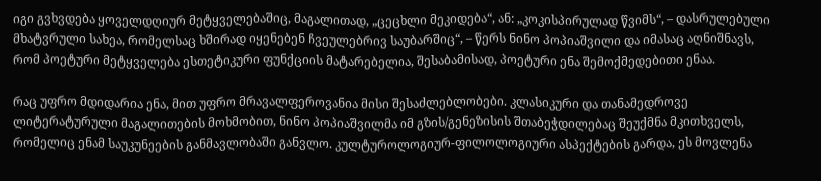იგი გვხვდება ყოველდღიურ მეტყველებაშიც, მაგალითად, „ცეცხლი მეკიდება“, ან: „კოკისპირულად წვიმს“, – დასრულებული მხატვრული სახეა, რომელსაც ხშირად იყენებენ ჩვეულებრივ საუბარშიც“, – წერს ნინო პოპიაშვილი და იმასაც აღნიშნავს, რომ პოეტური მეტყველება ესთეტიკური ფუნქციის მატარებელია, შესაბამისად, პოეტური ენა შემოქმედებითი ენაა.

რაც უფრო მდიდარია ენა, მით უფრო მრავალფეროვანია მისი შესაძლებლობები. კლასიკური და თანამედროვე ლიტერატურული მაგალითების მოხმობით, ნინო პოპიაშვილმა იმ გზის/გენეზისის შთაბეჭდილებაც შეუქმნა მკითხველს, რომელიც ენამ საუკუნეების განმავლობაში განვლო. კულტუროლოგიურ-ფილოლოგიური ასპექტების გარდა, ეს მოვლენა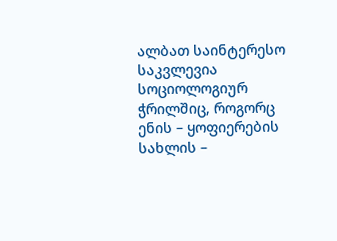ალბათ საინტერესო საკვლევია სოციოლოგიურ ჭრილშიც, როგორც ენის – ყოფიერების სახლის –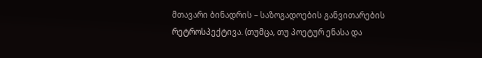მთავარი ბინადრის – საზოგადოების განვითარების რეტროსპექტივა. (თუმცა, თუ პოეტურ ენასა და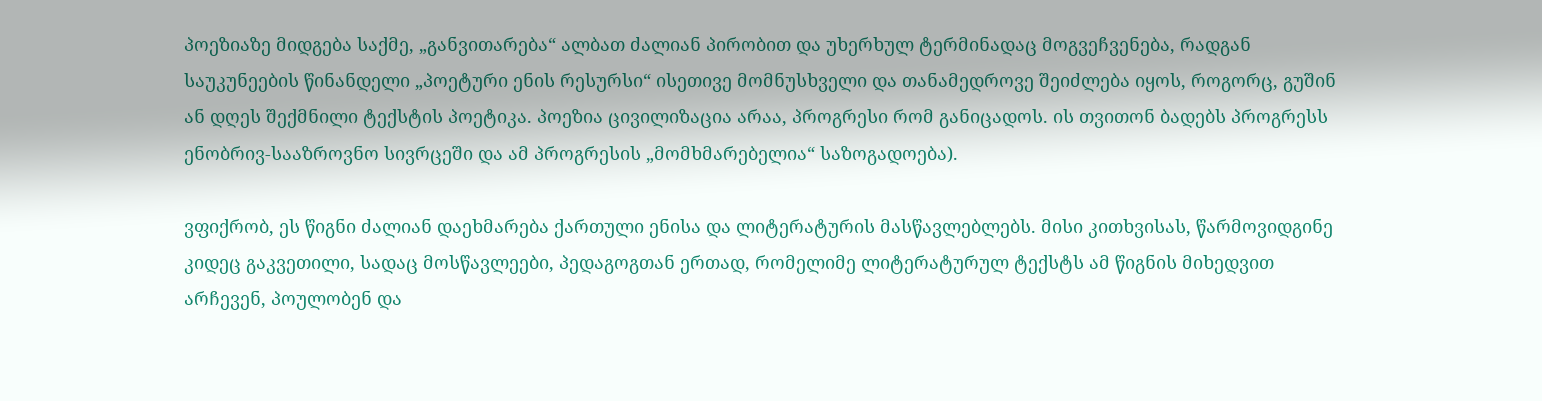პოეზიაზე მიდგება საქმე, „განვითარება“ ალბათ ძალიან პირობით და უხერხულ ტერმინადაც მოგვეჩვენება, რადგან საუკუნეების წინანდელი „პოეტური ენის რესურსი“ ისეთივე მომნუსხველი და თანამედროვე შეიძლება იყოს, როგორც, გუშინ ან დღეს შექმნილი ტექსტის პოეტიკა. პოეზია ცივილიზაცია არაა, პროგრესი რომ განიცადოს. ის თვითონ ბადებს პროგრესს ენობრივ-სააზროვნო სივრცეში და ამ პროგრესის „მომხმარებელია“ საზოგადოება).

ვფიქრობ, ეს წიგნი ძალიან დაეხმარება ქართული ენისა და ლიტერატურის მასწავლებლებს. მისი კითხვისას, წარმოვიდგინე კიდეც გაკვეთილი, სადაც მოსწავლეები, პედაგოგთან ერთად, რომელიმე ლიტერატურულ ტექსტს ამ წიგნის მიხედვით არჩევენ, პოულობენ და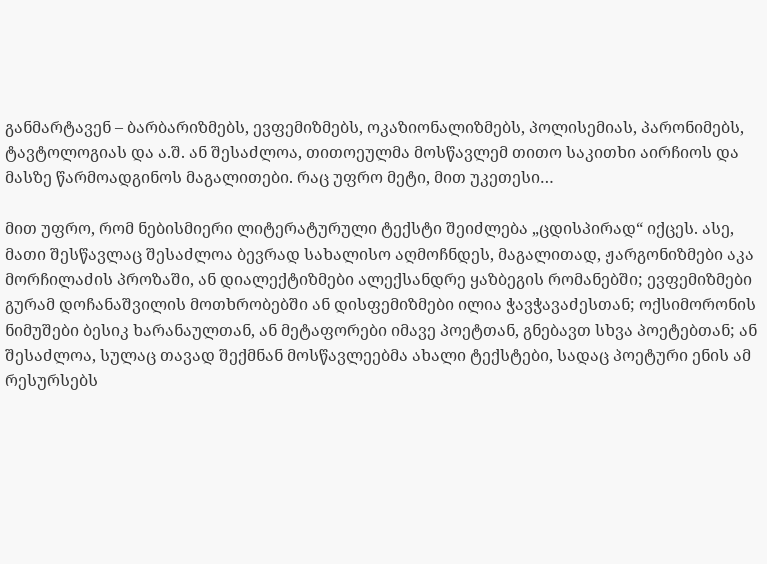განმარტავენ – ბარბარიზმებს, ევფემიზმებს, ოკაზიონალიზმებს, პოლისემიას, პარონიმებს, ტავტოლოგიას და ა.შ. ან შესაძლოა, თითოეულმა მოსწავლემ თითო საკითხი აირჩიოს და მასზე წარმოადგინოს მაგალითები. რაც უფრო მეტი, მით უკეთესი…

მით უფრო, რომ ნებისმიერი ლიტერატურული ტექსტი შეიძლება „ცდისპირად“ იქცეს. ასე, მათი შესწავლაც შესაძლოა ბევრად სახალისო აღმოჩნდეს, მაგალითად, ჟარგონიზმები აკა მორჩილაძის პროზაში, ან დიალექტიზმები ალექსანდრე ყაზბეგის რომანებში; ევფემიზმები გურამ დოჩანაშვილის მოთხრობებში ან დისფემიზმები ილია ჭავჭავაძესთან; ოქსიმორონის ნიმუშები ბესიკ ხარანაულთან, ან მეტაფორები იმავე პოეტთან, გნებავთ სხვა პოეტებთან; ან შესაძლოა, სულაც თავად შექმნან მოსწავლეებმა ახალი ტექსტები, სადაც პოეტური ენის ამ რესურსებს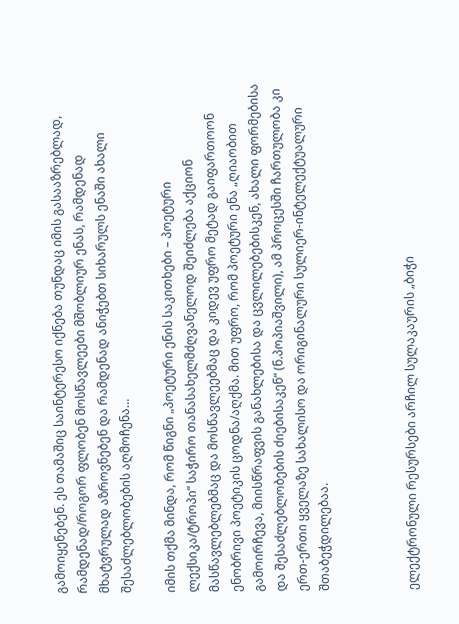გამოიყენებენ. ეს თამაშიც საინტერესო იქნება თუნდაც იმის გასააზრებლად, რამდენად/როგორ ფლობენ მოსწავლეები მშობლიურ ენას, რამდენად მხატვრულად აზროვნებენ და რამდენად ანიჭებთ სიხარულს ენაში ახალი შესაძლებლობების აღმოჩენა…

იმის თქმა მინდა, რომ წიგნი „პოეტური ენის საკითხები – პოეტური ლექსიკა/ტროპი“ საჭირო თანასახელმძღვანელოდ შეიძლება აქციონ მასწავლებლებმაც და მოსწავლეებმაც და კიდევ უფრო მეტად გაიფართოონ ენობრივი პოეტიკის ცოდნა/აღქმა. მით უფრო, რომ პოეტური ენა „ღიაობით გამოირჩევა, მიისწრაფვის განახლებისა და ცვლილებებისკენ, ახალი ფორმებისა და შესაძლებლობების ძიებისაკენ“ (ნ.პოპიაშვილი), ამ პროცესში ჩართულობა კი ერთ-ერთი ყველაზე სახალისო და ორიგინალური სულიერ-ინტელექტუალური შთაბეჭდილებაა.



ელექტრონული რესურსები არჩილ სულაკაურის „ბიჭი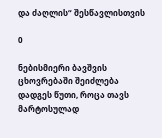და ძაღლის“ შესწავლისთვის

0

ნებისმიერი ბავშვის ცხოვრებაში შეიძლება დადგეს წუთი, როცა თავს მარტოსულად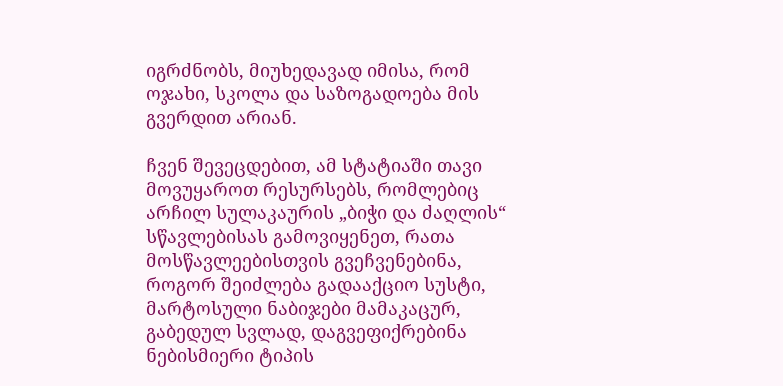იგრძნობს, მიუხედავად იმისა, რომ ოჯახი, სკოლა და საზოგადოება მის გვერდით არიან.

ჩვენ შევეცდებით, ამ სტატიაში თავი მოვუყაროთ რესურსებს, რომლებიც არჩილ სულაკაურის „ბიჭი და ძაღლის“ სწავლებისას გამოვიყენეთ, რათა მოსწავლეებისთვის გვეჩვენებინა, როგორ შეიძლება გადააქციო სუსტი, მარტოსული ნაბიჯები მამაკაცურ, გაბედულ სვლად, დაგვეფიქრებინა ნებისმიერი ტიპის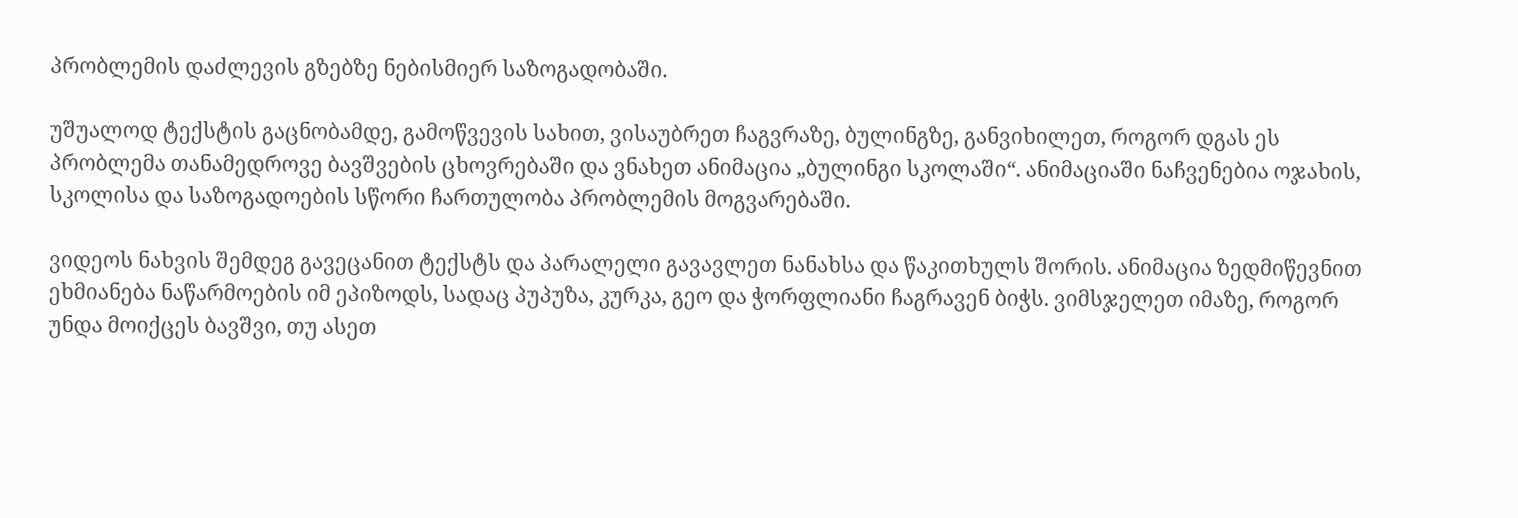პრობლემის დაძლევის გზებზე ნებისმიერ საზოგადობაში.

უშუალოდ ტექსტის გაცნობამდე, გამოწვევის სახით, ვისაუბრეთ ჩაგვრაზე, ბულინგზე, განვიხილეთ, როგორ დგას ეს პრობლემა თანამედროვე ბავშვების ცხოვრებაში და ვნახეთ ანიმაცია „ბულინგი სკოლაში“. ანიმაციაში ნაჩვენებია ოჯახის, სკოლისა და საზოგადოების სწორი ჩართულობა პრობლემის მოგვარებაში.

ვიდეოს ნახვის შემდეგ გავეცანით ტექსტს და პარალელი გავავლეთ ნანახსა და წაკითხულს შორის. ანიმაცია ზედმიწევნით ეხმიანება ნაწარმოების იმ ეპიზოდს, სადაც პუპუზა, კურკა, გეო და ჭორფლიანი ჩაგრავენ ბიჭს. ვიმსჯელეთ იმაზე, როგორ უნდა მოიქცეს ბავშვი, თუ ასეთ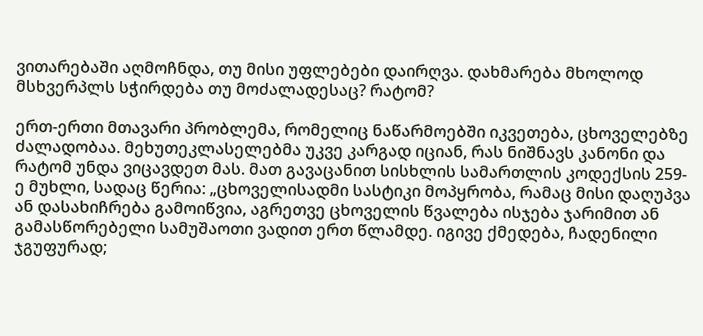ვითარებაში აღმოჩნდა, თუ მისი უფლებები დაირღვა. დახმარება მხოლოდ მსხვერპლს სჭირდება თუ მოძალადესაც? რატომ?

ერთ-ერთი მთავარი პრობლემა, რომელიც ნაწარმოებში იკვეთება, ცხოველებზე ძალადობაა. მეხუთეკლასელებმა უკვე კარგად იციან, რას ნიშნავს კანონი და რატომ უნდა ვიცავდეთ მას. მათ გავაცანით სისხლის სამართლის კოდექსის 259-ე მუხლი, სადაც წერია: „ცხოველისადმი სასტიკი მოპყრობა, რამაც მისი დაღუპვა ან დასახიჩრება გამოიწვია, აგრეთვე ცხოველის წვალება ისჯება ჯარიმით ან გამასწორებელი სამუშაოთი ვადით ერთ წლამდე. იგივე ქმედება, ჩადენილი ჯგუფურად;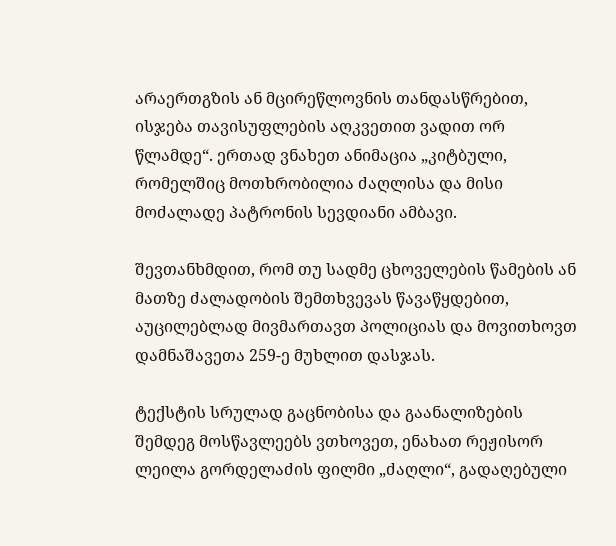არაერთგზის ან მცირეწლოვნის თანდასწრებით, ისჯება თავისუფლების აღკვეთით ვადით ორ წლამდე“. ერთად ვნახეთ ანიმაცია „კიტბული, რომელშიც მოთხრობილია ძაღლისა და მისი მოძალადე პატრონის სევდიანი ამბავი.

შევთანხმდით, რომ თუ სადმე ცხოველების წამების ან მათზე ძალადობის შემთხვევას წავაწყდებით, აუცილებლად მივმართავთ პოლიციას და მოვითხოვთ დამნაშავეთა 259-ე მუხლით დასჯას.

ტექსტის სრულად გაცნობისა და გაანალიზების შემდეგ მოსწავლეებს ვთხოვეთ, ენახათ რეჟისორ ლეილა გორდელაძის ფილმი „ძაღლი“, გადაღებული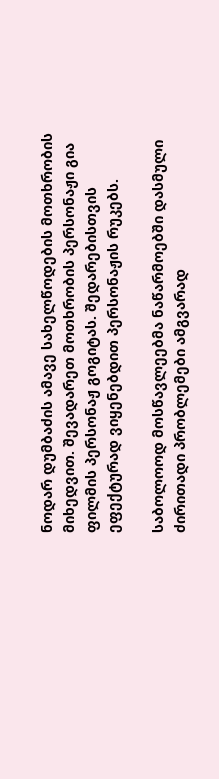ნოდარ დუმბაძის ამავე სახელწოდების მოთხრობის მიხედვით. შევადარეთ მოთხრობის პერსონაჟი გია ფილმის პერსონაჟ გოგიტას. შედარებისთვის ეფექტურად ვიყენებდით პერსონაჟის რუკებს.

საბოლოოდ მოსწავლეებმა ნაწარმოებში დასმული ძირითადი პრობლემები ამგვარად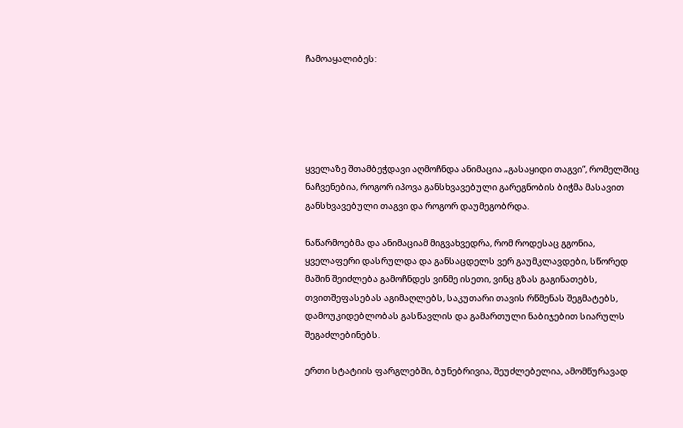ჩამოაყალიბეს:





ყველაზე შთამბეჭდავი აღმოჩნდა ანიმაცია „გასაყიდი თაგვი“, რომელშიც ნაჩვენებია, როგორ იპოვა განსხვავებული გარეგნობის ბიჭმა მასავით განსხვავებული თაგვი და როგორ დაუმეგობრდა.

ნაწარმოებმა და ანიმაციამ მიგვახვედრა, რომ როდესაც გგონია, ყველაფერი დასრულდა და განსაცდელს ვერ გაუმკლავდები, სწორედ მაშინ შეიძლება გამოჩნდეს ვინმე ისეთი, ვინც გზას გაგინათებს, თვითშეფასებას აგიმაღლებს, საკუთარი თავის რწმენას შეგმატებს, დამოუკიდებლობას გასწავლის და გამართული ნაბიჯებით სიარულს შეგაძლებინებს.

ერთი სტატიის ფარგლებში, ბუნებრივია, შეუძლებელია, ამომწურავად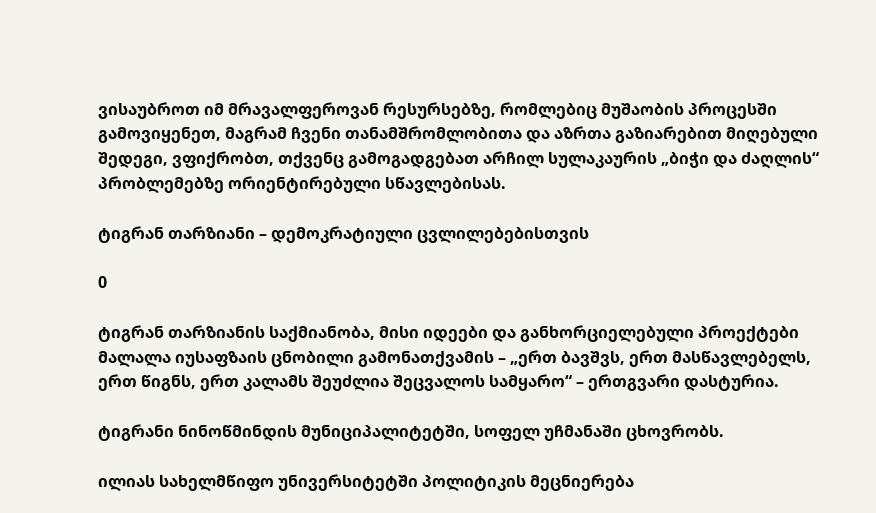ვისაუბროთ იმ მრავალფეროვან რესურსებზე, რომლებიც მუშაობის პროცესში გამოვიყენეთ, მაგრამ ჩვენი თანამშრომლობითა და აზრთა გაზიარებით მიღებული შედეგი, ვფიქრობთ, თქვენც გამოგადგებათ არჩილ სულაკაურის „ბიჭი და ძაღლის“ პრობლემებზე ორიენტირებული სწავლებისას.

ტიგრან თარზიანი – დემოკრატიული ცვლილებებისთვის

0

ტიგრან თარზიანის საქმიანობა, მისი იდეები და განხორციელებული პროექტები მალალა იუსაფზაის ცნობილი გამონათქვამის – „ერთ ბავშვს, ერთ მასწავლებელს, ერთ წიგნს, ერთ კალამს შეუძლია შეცვალოს სამყარო“ – ერთგვარი დასტურია.

ტიგრანი ნინოწმინდის მუნიციპალიტეტში, სოფელ უჩმანაში ცხოვრობს.

ილიას სახელმწიფო უნივერსიტეტში პოლიტიკის მეცნიერება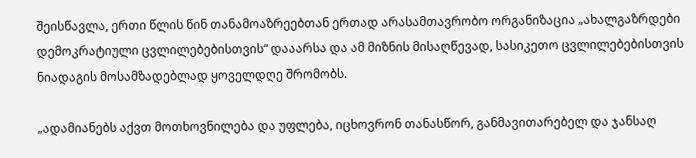შეისწავლა, ერთი წლის წინ თანამოაზრეებთან ერთად არასამთავრობო ორგანიზაცია „ახალგაზრდები დემოკრატიული ცვლილებებისთვის“ დააარსა და ამ მიზნის მისაღწევად, სასიკეთო ცვლილებებისთვის ნიადაგის მოსამზადებლად ყოველდღე შრომობს.

„ადამიანებს აქვთ მოთხოვნილება და უფლება, იცხოვრონ თანასწორ, განმავითარებელ და ჯანსაღ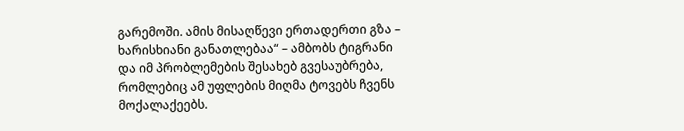გარემოში. ამის მისაღწევი ერთადერთი გზა – ხარისხიანი განათლებაა“ – ამბობს ტიგრანი და იმ პრობლემების შესახებ გვესაუბრება, რომლებიც ამ უფლების მიღმა ტოვებს ჩვენს მოქალაქეებს.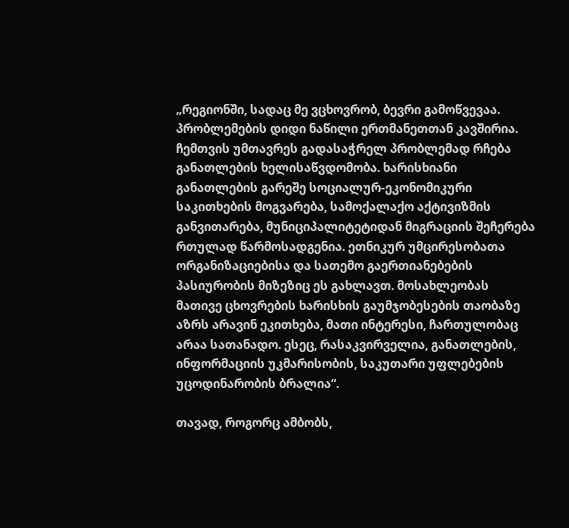„რეგიონში, სადაც მე ვცხოვრობ, ბევრი გამოწვევაა. პრობლემების დიდი ნაწილი ერთმანეთთან კავშირია. ჩემთვის უმთავრეს გადასაჭრელ პრობლემად რჩება განათლების ხელისაწვდომობა. ხარისხიანი განათლების გარეშე სოციალურ-ეკონომიკური საკითხების მოგვარება, სამოქალაქო აქტივიზმის განვითარება, მუნიციპალიტეტიდან მიგრაციის შეჩერება რთულად წარმოსადგენია. ეთნიკურ უმცირესობათა ორგანიზაციებისა და სათემო გაერთიანებების პასიურობის მიზეზიც ეს გახლავთ. მოსახლეობას მათივე ცხოვრების ხარისხის გაუმჯობესების თაობაზე აზრს არავინ ეკითხება, მათი ინტერესი, ჩართულობაც არაა სათანადო. ესეც, რასაკვირველია, განათლების, ინფორმაციის უკმარისობის, საკუთარი უფლებების უცოდინარობის ბრალია“.

თავად, როგორც ამბობს,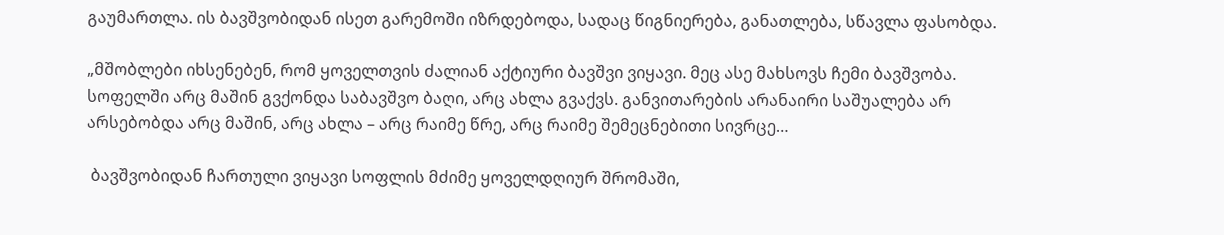გაუმართლა. ის ბავშვობიდან ისეთ გარემოში იზრდებოდა, სადაც წიგნიერება, განათლება, სწავლა ფასობდა.

„მშობლები იხსენებენ, რომ ყოველთვის ძალიან აქტიური ბავშვი ვიყავი. მეც ასე მახსოვს ჩემი ბავშვობა. სოფელში არც მაშინ გვქონდა საბავშვო ბაღი, არც ახლა გვაქვს. განვითარების არანაირი საშუალება არ არსებობდა არც მაშინ, არც ახლა – არც რაიმე წრე, არც რაიმე შემეცნებითი სივრცე…

 ბავშვობიდან ჩართული ვიყავი სოფლის მძიმე ყოველდღიურ შრომაში,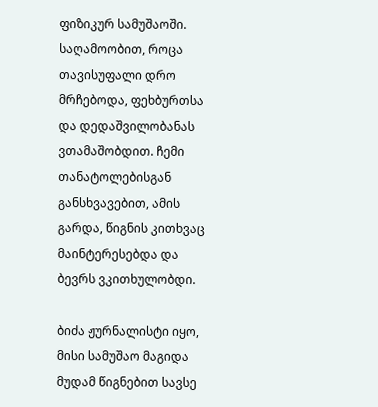ფიზიკურ სამუშაოში. საღამოობით, როცა თავისუფალი დრო მრჩებოდა, ფეხბურთსა და დედაშვილობანას ვთამაშობდით. ჩემი თანატოლებისგან განსხვავებით, ამის გარდა, წიგნის კითხვაც მაინტერესებდა და ბევრს ვკითხულობდი.

ბიძა ჟურნალისტი იყო, მისი სამუშაო მაგიდა მუდამ წიგნებით სავსე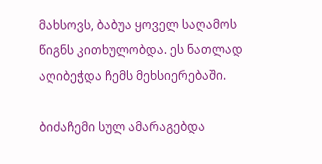მახსოვს, ბაბუა ყოველ საღამოს წიგნს კითხულობდა. ეს ნათლად აღიბეჭდა ჩემს მეხსიერებაში.

ბიძაჩემი სულ ამარაგებდა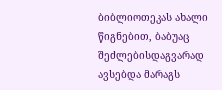ბიბლიოთეკას ახალი წიგნებით, ბაბუაც შეძლებისდაგვარად ავსებდა მარაგს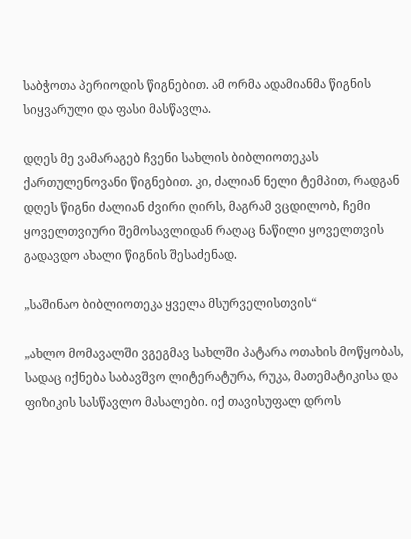საბჭოთა პერიოდის წიგნებით. ამ ორმა ადამიანმა წიგნის სიყვარული და ფასი მასწავლა.

დღეს მე ვამარაგებ ჩვენი სახლის ბიბლიოთეკას ქართულენოვანი წიგნებით. კი, ძალიან ნელი ტემპით, რადგან დღეს წიგნი ძალიან ძვირი ღირს, მაგრამ ვცდილობ, ჩემი ყოველთვიური შემოსავლიდან რაღაც ნაწილი ყოველთვის გადავდო ახალი წიგნის შესაძენად.

„საშინაო ბიბლიოთეკა ყველა მსურველისთვის“

„ახლო მომავალში ვგეგმავ სახლში პატარა ოთახის მოწყობას, სადაც იქნება საბავშვო ლიტერატურა, რუკა, მათემატიკისა და ფიზიკის სასწავლო მასალები. იქ თავისუფალ დროს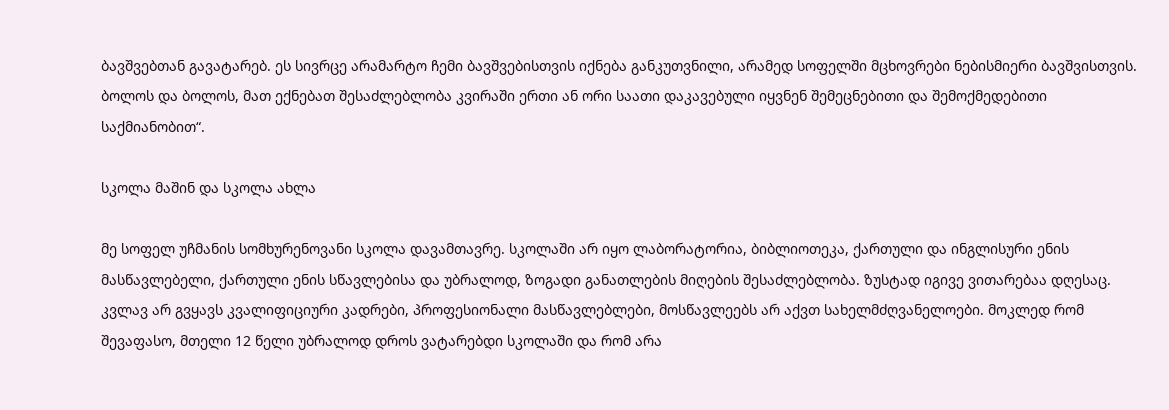ბავშვებთან გავატარებ. ეს სივრცე არამარტო ჩემი ბავშვებისთვის იქნება განკუთვნილი, არამედ სოფელში მცხოვრები ნებისმიერი ბავშვისთვის. ბოლოს და ბოლოს, მათ ექნებათ შესაძლებლობა კვირაში ერთი ან ორი საათი დაკავებული იყვნენ შემეცნებითი და შემოქმედებითი საქმიანობით“.

სკოლა მაშინ და სკოლა ახლა

მე სოფელ უჩმანის სომხურენოვანი სკოლა დავამთავრე. სკოლაში არ იყო ლაბორატორია, ბიბლიოთეკა, ქართული და ინგლისური ენის მასწავლებელი, ქართული ენის სწავლებისა და უბრალოდ, ზოგადი განათლების მიღების შესაძლებლობა. ზუსტად იგივე ვითარებაა დღესაც. კვლავ არ გვყავს კვალიფიციური კადრები, პროფესიონალი მასწავლებლები, მოსწავლეებს არ აქვთ სახელმძღვანელოები. მოკლედ რომ შევაფასო, მთელი 12 წელი უბრალოდ დროს ვატარებდი სკოლაში და რომ არა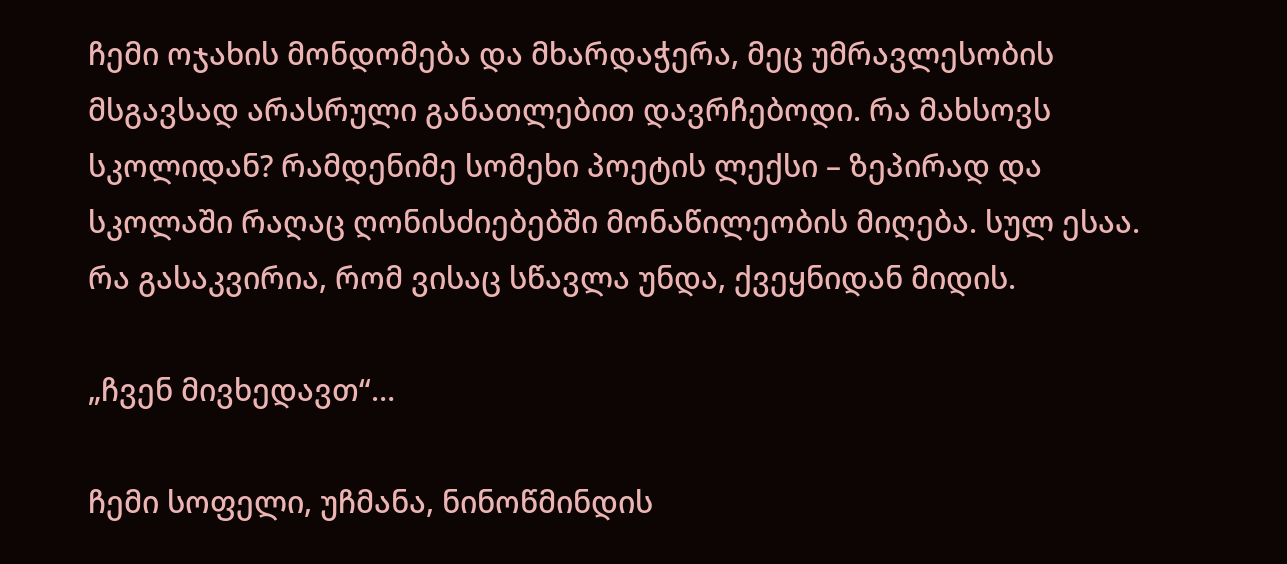ჩემი ოჯახის მონდომება და მხარდაჭერა, მეც უმრავლესობის მსგავსად არასრული განათლებით დავრჩებოდი. რა მახსოვს სკოლიდან? რამდენიმე სომეხი პოეტის ლექსი – ზეპირად და სკოლაში რაღაც ღონისძიებებში მონაწილეობის მიღება. სულ ესაა. რა გასაკვირია, რომ ვისაც სწავლა უნდა, ქვეყნიდან მიდის.

„ჩვენ მივხედავთ“…

ჩემი სოფელი, უჩმანა, ნინოწმინდის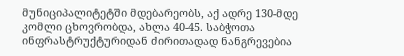მუნიციპალიტეტში მდებარეობს, აქ ადრე 130-მდე კომლი ცხოვრობდა, ახლა 40-45. საბჭოთა ინფრასტრუქტურიდან ძირითადად ნანგრევებია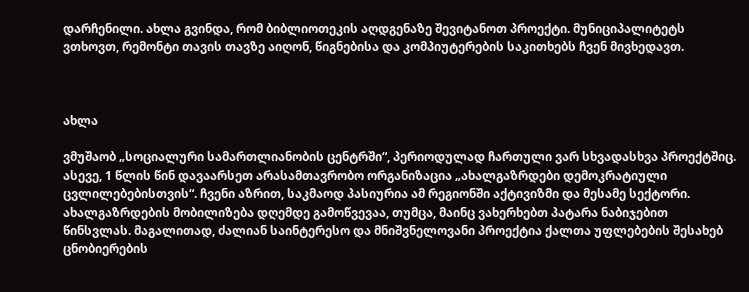დარჩენილი. ახლა გვინდა, რომ ბიბლიოთეკის აღდგენაზე შევიტანოთ პროექტი. მუნიციპალიტეტს ვთხოვთ, რემონტი თავის თავზე აიღონ, წიგნებისა და კომპიუტერების საკითხებს ჩვენ მივხედავთ.



ახლა

ვმუშაობ „სოციალური სამართლიანობის ცენტრში“, პერიოდულად ჩართული ვარ სხვადასხვა პროექტშიც. ასევე, 1 წლის წინ დავაარსეთ არასამთავრობო ორგანიზაცია „ახალგაზრდები დემოკრატიული ცვლილებებისთვის“. ჩვენი აზრით, საკმაოდ პასიურია ამ რეგიონში აქტივიზმი და მესამე სექტორი. ახალგაზრდების მობილიზება დღემდე გამოწვევაა, თუმცა, მაინც ვახერხებთ პატარა ნაბიჯებით წინსვლას. მაგალითად, ძალიან საინტერესო და მნიშვნელოვანი პროექტია ქალთა უფლებების შესახებ ცნობიერების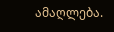ამაღლება.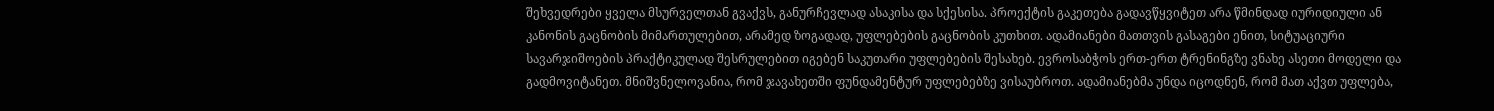შეხვედრები ყველა მსურველთან გვაქვს, განურჩევლად ასაკისა და სქესისა. პროექტის გაკეთება გადავწყვიტეთ არა წმინდად იურიდიული ან კანონის გაცნობის მიმართულებით, არამედ ზოგადად, უფლებების გაცნობის კუთხით. ადამიანები მათთვის გასაგები ენით, სიტუაციური სავარჯიშოების პრაქტიკულად შესრულებით იგებენ საკუთარი უფლებების შესახებ. ევროსაბჭოს ერთ-ერთ ტრენინგზე ვნახე ასეთი მოდელი და გადმოვიტანეთ. მნიშვნელოვანია, რომ ჯავახეთში ფუნდამენტურ უფლებებზე ვისაუბროთ. ადამიანებმა უნდა იცოდნენ, რომ მათ აქვთ უფლება,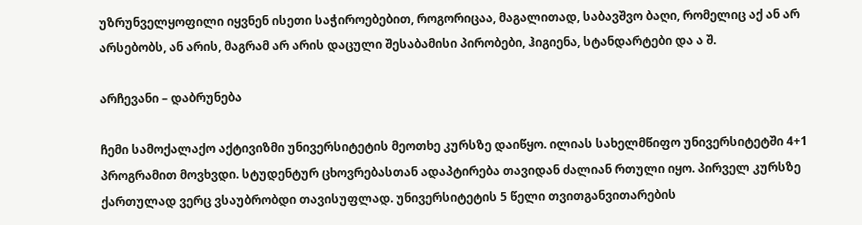უზრუნველყოფილი იყვნენ ისეთი საჭიროებებით, როგორიცაა, მაგალითად, საბავშვო ბაღი, რომელიც აქ ან არ არსებობს, ან არის, მაგრამ არ არის დაცული შესაბამისი პირობები, ჰიგიენა, სტანდარტები და ა შ.

არჩევანი – დაბრუნება

ჩემი სამოქალაქო აქტივიზმი უნივერსიტეტის მეოთხე კურსზე დაიწყო. ილიას სახელმწიფო უნივერსიტეტში 4+1 პროგრამით მოვხვდი. სტუდენტურ ცხოვრებასთან ადაპტირება თავიდან ძალიან რთული იყო. პირველ კურსზე ქართულად ვერც ვსაუბრობდი თავისუფლად. უნივერსიტეტის 5 წელი თვითგანვითარების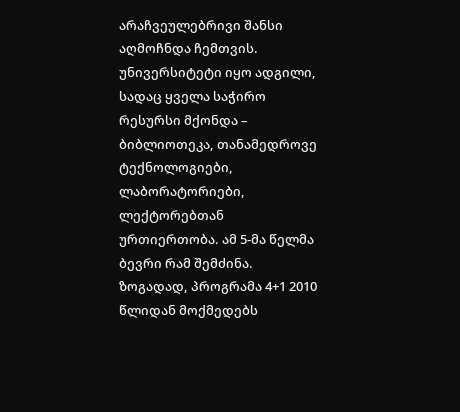არაჩვეულებრივი შანსი აღმოჩნდა ჩემთვის. უნივერსიტეტი იყო ადგილი, სადაც ყველა საჭირო რესურსი მქონდა – ბიბლიოთეკა, თანამედროვე ტექნოლოგიები, ლაბორატორიები, ლექტორებთან ურთიერთობა. ამ 5-მა წელმა ბევრი რამ შემძინა. ზოგადად, პროგრამა 4+1 2010 წლიდან მოქმედებს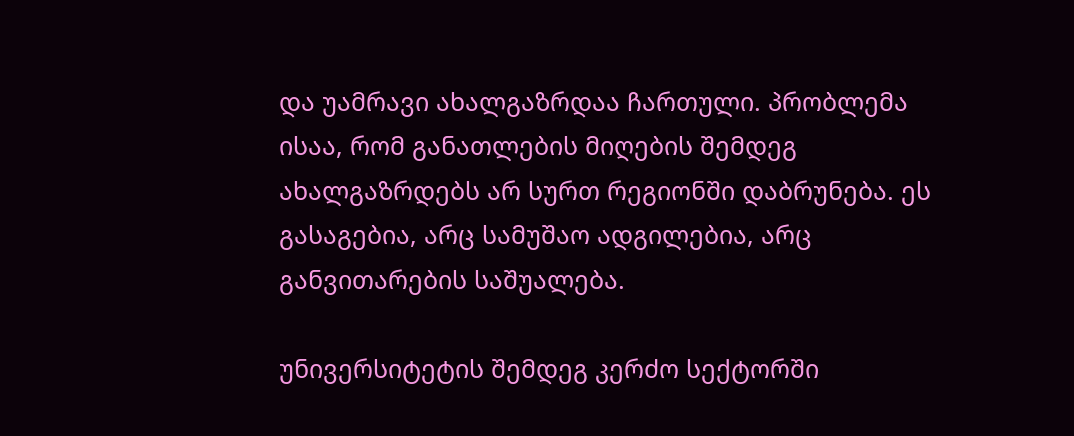და უამრავი ახალგაზრდაა ჩართული. პრობლემა ისაა, რომ განათლების მიღების შემდეგ ახალგაზრდებს არ სურთ რეგიონში დაბრუნება. ეს გასაგებია, არც სამუშაო ადგილებია, არც განვითარების საშუალება.

უნივერსიტეტის შემდეგ კერძო სექტორში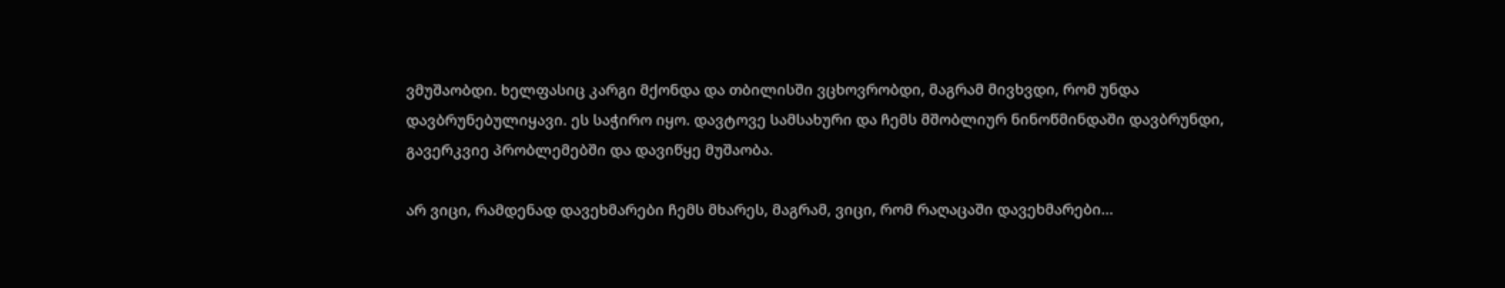ვმუშაობდი. ხელფასიც კარგი მქონდა და თბილისში ვცხოვრობდი, მაგრამ მივხვდი, რომ უნდა დავბრუნებულიყავი. ეს საჭირო იყო. დავტოვე სამსახური და ჩემს მშობლიურ ნინოწმინდაში დავბრუნდი, გავერკვიე პრობლემებში და დავიწყე მუშაობა.

არ ვიცი, რამდენად დავეხმარები ჩემს მხარეს, მაგრამ, ვიცი, რომ რაღაცაში დავეხმარები…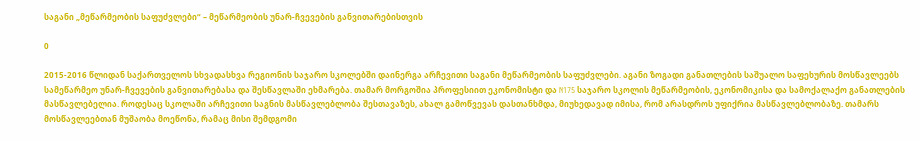საგანი „მეწარმეობის საფუძვლები“ – მეწარმეობის უნარ-ჩვევების განვითარებისთვის

0

2015-2016 წლიდან საქართველოს სხვადასხვა რეგიონის საჯარო სკოლებში დაინერგა არჩევითი საგანი მეწარმეობის საფუძვლები. აგანი ზოგადი განათლების საშუალო საფეხურის მოსწავლეებს სამეწარმეო უნარ-ჩვევების განვითარებასა და შესწავლაში ეხმარება. თამარ მორგოშია პროფესიით ეკონომისტი და N175 საჯარო სკოლის მეწარმეობის, ეკონომიკისა და სამოქალაქო განათლების მასწავლებელია. როდესაც სკოლაში არჩევითი საგნის მასწავლებლობა შესთავაზეს, ახალ გამოწვევას დასთანხმდა, მიუხედავად იმისა, რომ არასდროს უფიქრია მასწავლებლობაზე. თამარს მოსწავლეებთან მუშაობა მოეწონა, რამაც მისი შემდგომი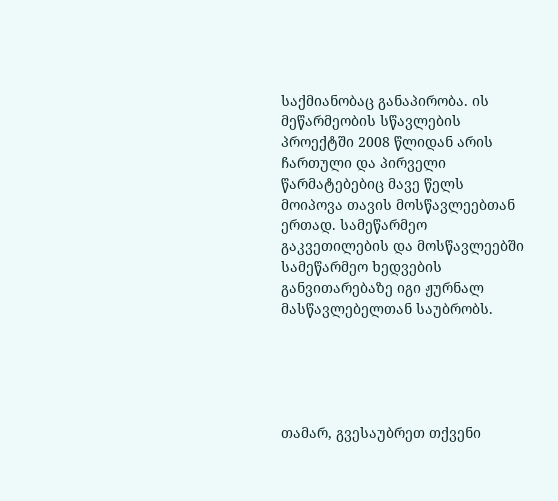საქმიანობაც განაპირობა. ის მეწარმეობის სწავლების პროექტში 2008 წლიდან არის ჩართული და პირველი წარმატებებიც მავე წელს მოიპოვა თავის მოსწავლეებთან ერთად. სამეწარმეო გაკვეთილების და მოსწავლეებში სამეწარმეო ხედვების განვითარებაზე იგი ჟურნალ მასწავლებელთან საუბრობს.





თამარ, გვესაუბრეთ თქვენი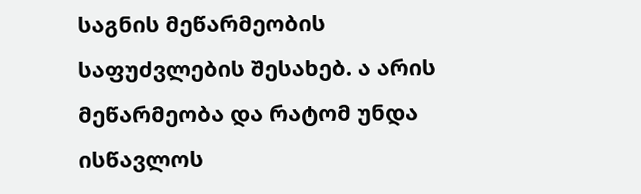საგნის მეწარმეობის საფუძვლების შესახებ. ა არის მეწარმეობა და რატომ უნდა ისწავლოს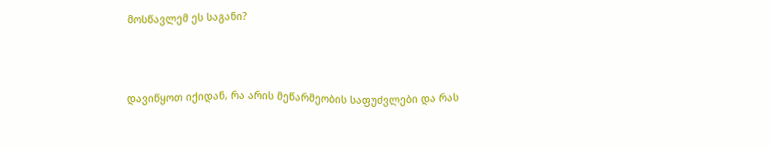მოსწავლემ ეს საგანი?



დავიწყოთ იქიდან, რა არის მეწარმეობის საფუძვლები და რას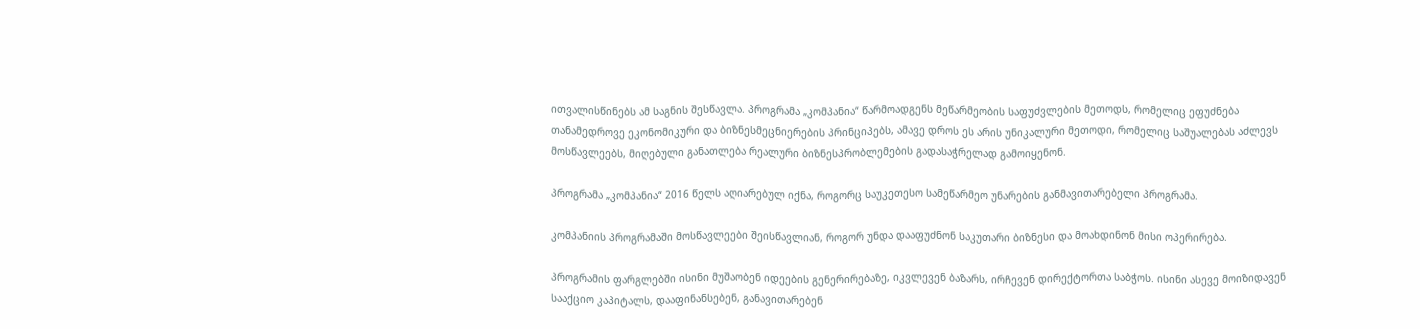ითვალისწინებს ამ საგნის შესწავლა. პროგრამა „კომპანია“ წარმოადგენს მეწარმეობის საფუძვლების მეთოდს, რომელიც ეფუძნება თანამედროვე ეკონომიკური და ბიზნესმეცნიერების პრინციპებს, ამავე დროს ეს არის უნიკალური მეთოდი, რომელიც საშუალებას აძლევს მოსწავლეებს, მიღებული განათლება რეალური ბიზნესპრობლემების გადასაჭრელად გამოიყენონ.

პროგრამა „კომპანია“ 2016 წელს აღიარებულ იქნა, როგორც საუკეთესო სამეწარმეო უნარების განმავითარებელი პროგრამა.

კომპანიის პროგრამაში მოსწავლეები შეისწავლიან, როგორ უნდა დააფუძნონ საკუთარი ბიზნესი და მოახდინონ მისი ოპერირება.

პროგრამის ფარგლებში ისინი მუშაობენ იდეების გენერირებაზე, იკვლევენ ბაზარს, ირჩევენ დირექტორთა საბჭოს. ისინი ასევე მოიზიდავენ სააქციო კაპიტალს, დააფინანსებენ, განავითარებენ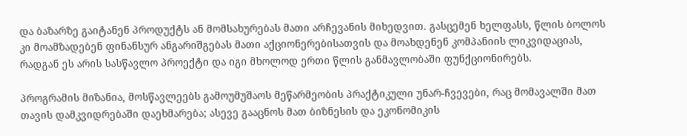და ბაზარზე გაიტანენ პროდუქტს ან მომსახურებას მათი არჩევანის მიხედვით. გასცემენ ხელფასს, წლის ბოლოს კი მოამზადებენ ფინანსურ ანგარიშგებას მათი აქციონერებისათვის და მოახდენენ კომპანიის ლიკვიდაციას, რადგან ეს არის სასწავლო პროექტი და იგი მხოლოდ ერთი წლის განმავლობაში ფუნქციონირებს.

პროგრამის მიზანია, მოსწავლეებს გამოუმუშაოს მეწარმეობის პრაქტიკული უნარ-ჩვევები, რაც მომავალში მათ თავის დამკვიდრებაში დაეხმარება; ასევე გააცნოს მათ ბიზნესის და ეკონომიკის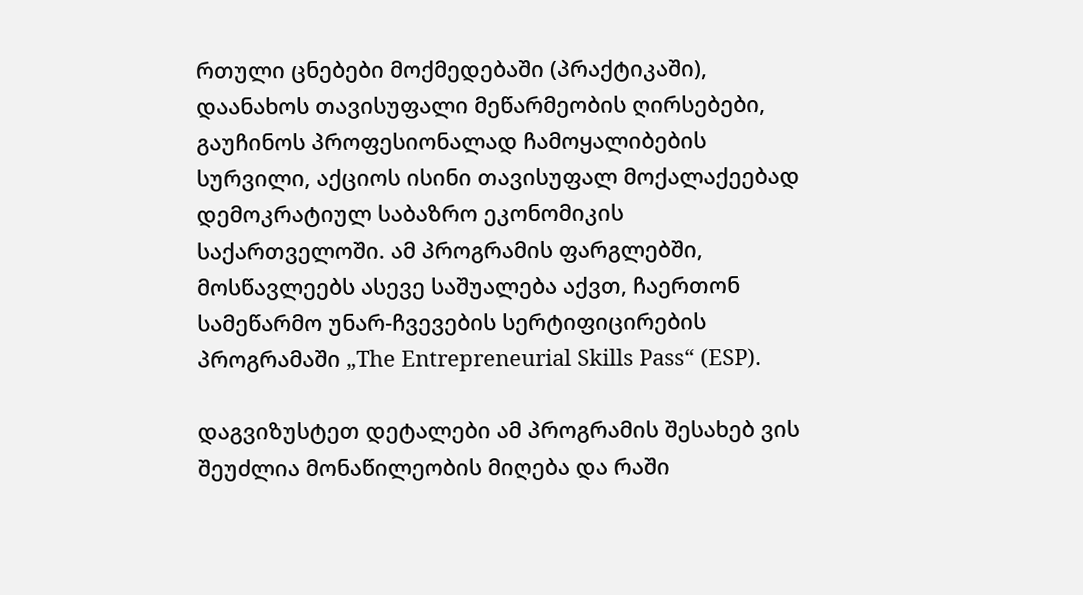რთული ცნებები მოქმედებაში (პრაქტიკაში), დაანახოს თავისუფალი მეწარმეობის ღირსებები, გაუჩინოს პროფესიონალად ჩამოყალიბების სურვილი, აქციოს ისინი თავისუფალ მოქალაქეებად დემოკრატიულ საბაზრო ეკონომიკის საქართველოში. ამ პროგრამის ფარგლებში, მოსწავლეებს ასევე საშუალება აქვთ, ჩაერთონ სამეწარმო უნარ-ჩვევების სერტიფიცირების პროგრამაში „The Entrepreneurial Skills Pass“ (ESP).

დაგვიზუსტეთ დეტალები ამ პროგრამის შესახებ ვის შეუძლია მონაწილეობის მიღება და რაში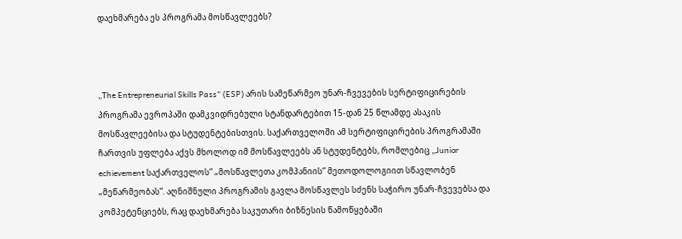დაეხმარება ეს პროგრამა მოსწავლეებს?



„The Entrepreneurial Skills Pass“ (ESP) არის სამეწარმეო უნარ-ჩვევების სერტიფიცირების პროგრამა ევროპაში დამკვიდრებული სტანდარტებით 15-დან 25 წლამდე ასაკის მოსწავლეებისა და სტუდენტებისთვის. საქართველოში ამ სერტიფიცირების პროგრამაში ჩართვის უფლება აქვს მხოლოდ იმ მოსწავლეებს ან სტუდენტებს, რომლებიც „Junior echievement საქართველოს“ „მოსწავლეთა კომპანიის“ მეთოდოლოგიით სწავლობენ „მეწარმეობას“. აღნიშნული პროგრამის გავლა მოსწავლეს სძენს საჭირო უნარ-ჩვევებსა და კომპეტენციებს, რაც დაეხმარება საკუთარი ბიზნესის წამოწყებაში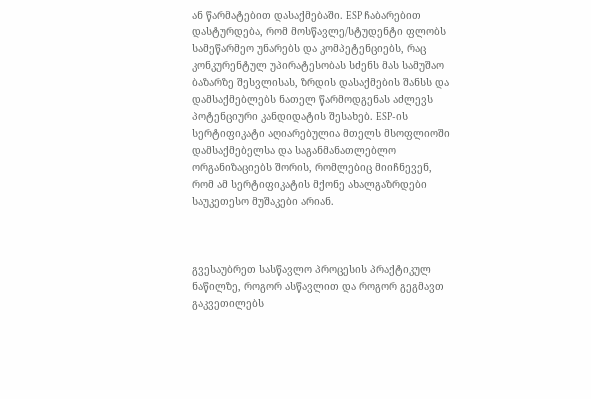ან წარმატებით დასაქმებაში. ESP ჩაბარებით დასტურდება, რომ მოსწავლე/სტუდენტი ფლობს სამეწარმეო უნარებს და კომპეტენციებს, რაც კონკურენტულ უპირატესობას სძენს მას სამუშაო ბაზარზე შესვლისას, ზრდის დასაქმების შანსს და დამსაქმებლებს ნათელ წარმოდგენას აძლევს პოტენციური კანდიდატის შესახებ. ESP-ის სერტიფიკატი აღიარებულია მთელს მსოფლიოში დამსაქმებელსა და საგანმანათლებლო ორგანიზაციებს შორის, რომლებიც მიიჩნევენ, რომ ამ სერტიფიკატის მქონე ახალგაზრდები საუკეთესო მუშაკები არიან.



გვესაუბრეთ სასწავლო პროცესის პრაქტიკულ ნაწილზე, როგორ ასწავლით და როგორ გეგმავთ გაკვეთილებს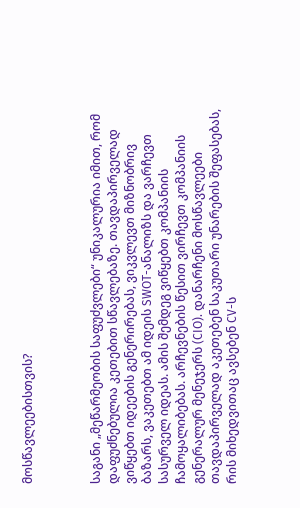მოსწავლეებისთვის?



საგანი „მეწარმეობის საფუძვლები“ უნიკალურია იმით, რომ დაფუძნებულია კეთებით სწავლებაზე. თავდაპირველად ვიწყებთ იდეების გენერირებას, ვიკვლევთ მიზნობრივ ბაზარს, ვაკეთებთ ამ იდეის SWOT-ანალიზს და ვარჩევთ სასურველ იდეას. ამის შემდეგ ვიწყებთ კომპანიის ჩამოყალიბებას. არჩევნების წესით ვირჩევთ კომპანიის გენერალურ მენეჯერს (CIO). დანარჩენი მოსწავლეები თავდაპირველად აკეთებენ საკუთარი უნარების შეფასებას, რის მიხედვითაც ავსებენ CV-ს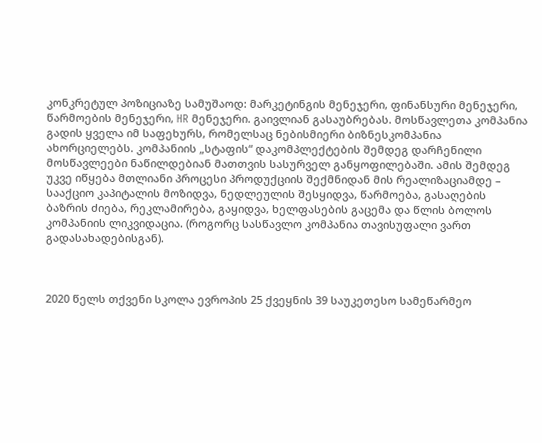კონკრეტულ პოზიციაზე სამუშაოდ: მარკეტინგის მენეჯერი, ფინანსური მენეჯერი, წარმოების მენეჯერი, HR მენეჯერი. გაივლიან გასაუბრებას. მოსწავლეთა კომპანია გადის ყველა იმ საფეხურს, რომელსაც ნებისმიერი ბიზნესკომპანია ახორციელებს. კომპანიის „სტაფის“ დაკომპლექტების შემდეგ დარჩენილი მოსწავლეები ნაწილდებიან მათთვის სასურველ განყოფილებაში. ამის შემდეგ უკვე იწყება მთლიანი პროცესი პროდუქციის შექმნიდან მის რეალიზაციამდე – სააქციო კაპიტალის მოზიდვა, ნედლეულის შესყიდვა, წარმოება, გასაღების ბაზრის ძიება, რეკლამირება, გაყიდვა, ხელფასების გაცემა და წლის ბოლოს კომპანიის ლიკვიდაცია. (როგორც სასწავლო კომპანია თავისუფალი ვართ გადასახადებისგან).



2020 წელს თქვენი სკოლა ევროპის 25 ქვეყნის 39 საუკეთესო სამეწარმეო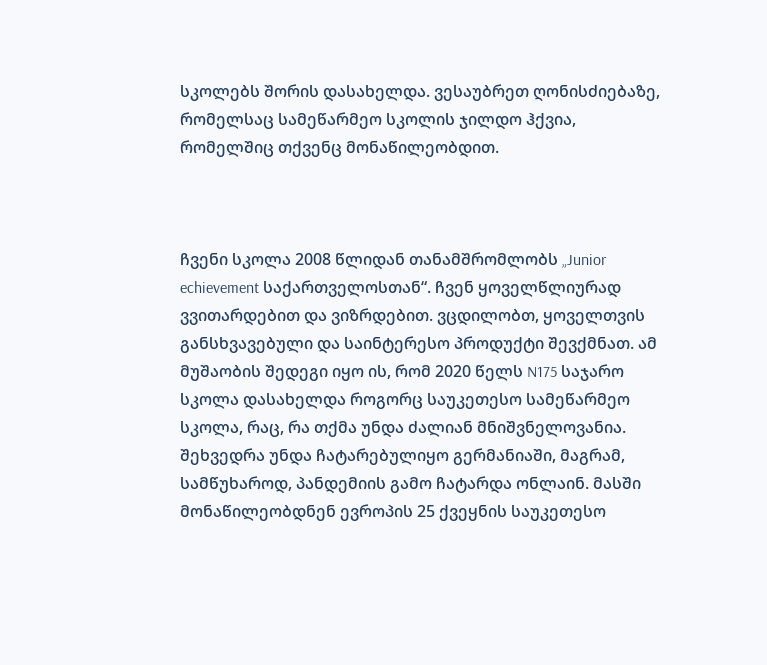სკოლებს შორის დასახელდა. ვესაუბრეთ ღონისძიებაზე, რომელსაც სამეწარმეო სკოლის ჯილდო ჰქვია, რომელშიც თქვენც მონაწილეობდით.



ჩვენი სკოლა 2008 წლიდან თანამშრომლობს „Junior echievement საქართველოსთან“. ჩვენ ყოველწლიურად ვვითარდებით და ვიზრდებით. ვცდილობთ, ყოველთვის განსხვავებული და საინტერესო პროდუქტი შევქმნათ. ამ მუშაობის შედეგი იყო ის, რომ 2020 წელს N175 საჯარო სკოლა დასახელდა როგორც საუკეთესო სამეწარმეო სკოლა, რაც, რა თქმა უნდა ძალიან მნიშვნელოვანია. შეხვედრა უნდა ჩატარებულიყო გერმანიაში, მაგრამ, სამწუხაროდ, პანდემიის გამო ჩატარდა ონლაინ. მასში მონაწილეობდნენ ევროპის 25 ქვეყნის საუკეთესო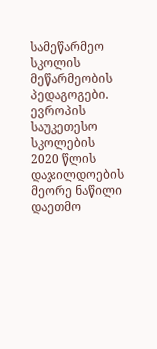სამეწარმეო სკოლის მეწარმეობის პედაგოგები. ევროპის საუკეთესო სკოლების 2020 წლის დაჯილდოების მეორე ნაწილი დაეთმო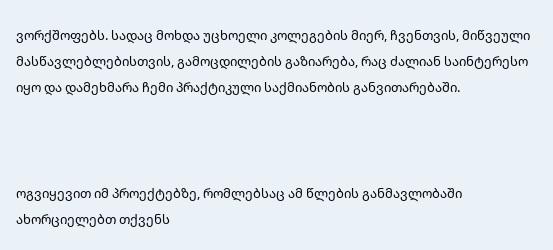ვორქშოფებს. სადაც მოხდა უცხოელი კოლეგების მიერ, ჩვენთვის, მიწვეული მასწავლებლებისთვის, გამოცდილების გაზიარება, რაც ძალიან საინტერესო იყო და დამეხმარა ჩემი პრაქტიკული საქმიანობის განვითარებაში.



ოგვიყევით იმ პროექტებზე, რომლებსაც ამ წლების განმავლობაში ახორციელებთ თქვენს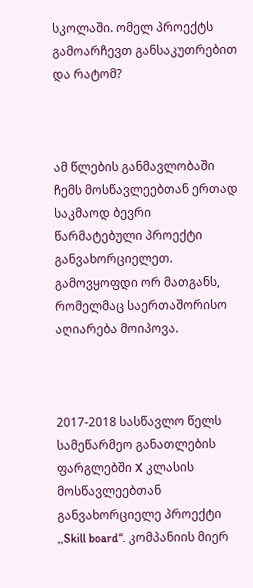სკოლაში. ომელ პროექტს გამოარჩევთ განსაკუთრებით და რატომ?



ამ წლების განმავლობაში ჩემს მოსწავლეებთან ერთად საკმაოდ ბევრი წარმატებული პროექტი განვახორციელეთ. გამოვყოფდი ორ მათგანს, რომელმაც საერთაშორისო აღიარება მოიპოვა.



2017-2018 სასწავლო წელს სამეწარმეო განათლების ფარგლებში X კლასის მოსწავლეებთან განვახორციელე პროექტი ,,Skill board“. კომპანიის მიერ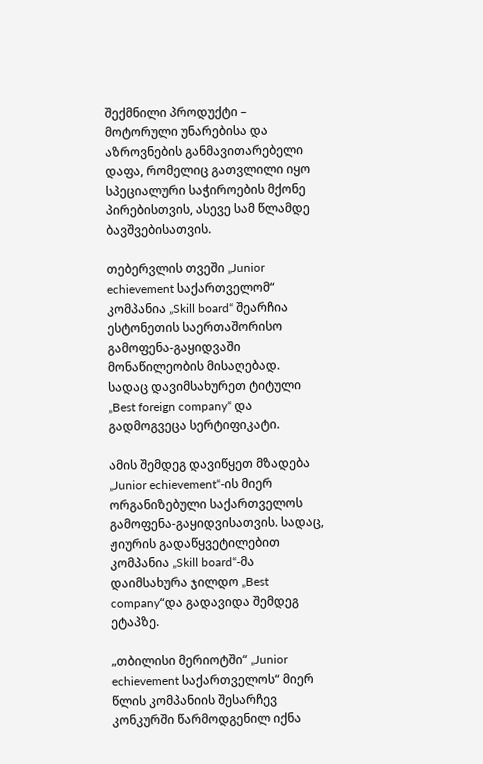შექმნილი პროდუქტი – მოტორული უნარებისა და აზროვნების განმავითარებელი დაფა, რომელიც გათვლილი იყო სპეციალური საჭიროების მქონე პირებისთვის, ასევე სამ წლამდე ბავშვებისათვის.

თებერვლის თვეში „Junior echievement საქართველომ“ კომპანია „Skill board“ შეარჩია ესტონეთის საერთაშორისო გამოფენა-გაყიდვაში მონაწილეობის მისაღებად. სადაც დავიმსახურეთ ტიტული „Best foreign company“ და გადმოგვეცა სერტიფიკატი.

ამის შემდეგ დავიწყეთ მზადება „Junior echievement“-ის მიერ ორგანიზებული საქართველოს გამოფენა-გაყიდვისათვის. სადაც, ჟიურის გადაწყვეტილებით კომპანია „Skill board“-მა დაიმსახურა ჯილდო „Best company“და გადავიდა შემდეგ ეტაპზე.

„თბილისი მერიოტში“ „Junior echievement საქართველოს“ მიერ წლის კომპანიის შესარჩევ კონკურში წარმოდგენილ იქნა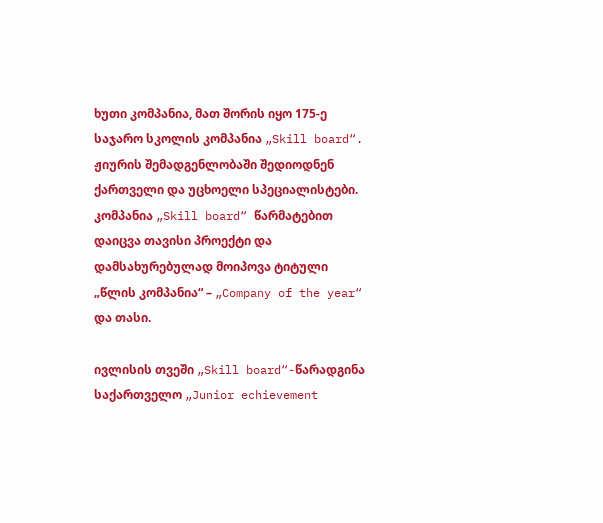ხუთი კომპანია, მათ შორის იყო 175-ე საჯარო სკოლის კომპანია „Skill board“.  ჟიურის შემადგენლობაში შედიოდნენ ქართველი და უცხოელი სპეციალისტები. კომპანია „Skill board“ წარმატებით დაიცვა თავისი პროექტი და დამსახურებულად მოიპოვა ტიტული „წლის კომპანია“ – „Company of the year“ და თასი.

ივლისის თვეში „Skill board“-წარადგინა საქართველო „Junior echievement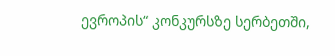ევროპის“ კონკურსზე სერბეთში,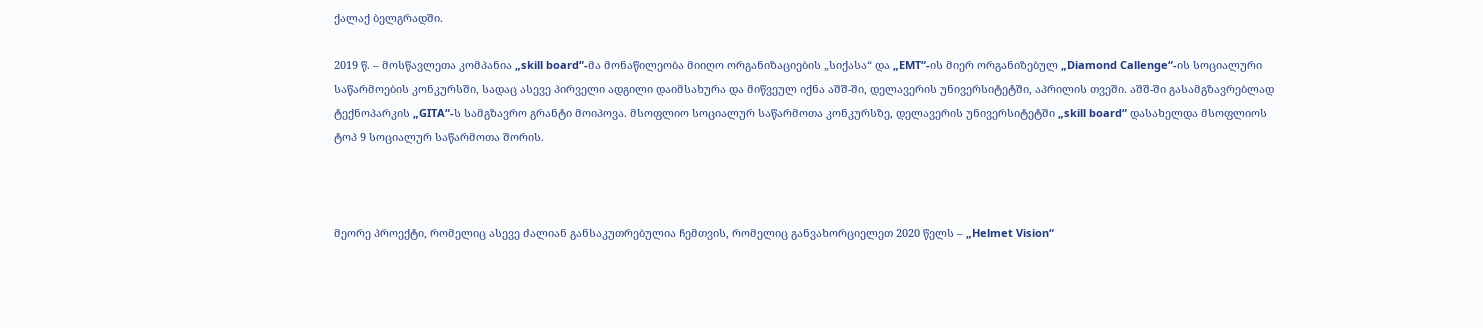ქალაქ ბელგრადში.

2019 წ. – მოსწავლეთა კომპანია „skill board“-მა მონაწილეობა მიიღო ორგანიზაციების „სიქასა“ და „EMT“-ის მიერ ორგანიზებულ „Diamond Callenge“-ის სოციალური საწარმოების კონკურსში, სადაც ასევე პირველი ადგილი დაიმსახურა და მიწვეულ იქნა აშშ-ში, დელავერის უნივერსიტეტში, აპრილის თვეში. აშშ-ში გასამგზავრებლად ტექნოპარკის „GITA“-ს სამგზავრო გრანტი მოიპოვა. მსოფლიო სოციალურ საწარმოთა კონკურსზე, დელავერის უნივერსიტეტში „skill board“ დასახელდა მსოფლიოს ტოპ 9 სოციალურ საწარმოთა შორის.



მეორე პროექტი, რომელიც ასევე ძალიან განსაკუთრებულია ჩემთვის, რომელიც განვახორციელეთ 2020 წელს – „Helmet Vision“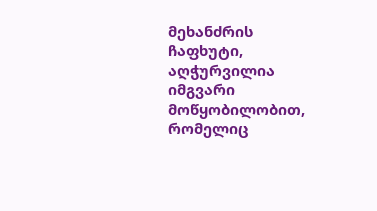მეხანძრის ჩაფხუტი, აღჭურვილია იმგვარი მოწყობილობით, რომელიც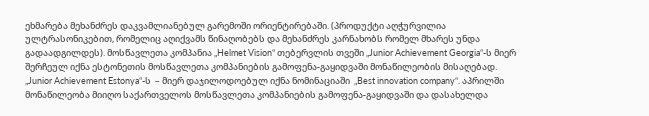ეხმარება მეხანძრეს დაკვამლიანებულ გარემოში ორიენტირებაში. (პროდუქტი აღჭურვილია ულტრასონიკებით, რომელიც აღიქვამს წინაღობებს და მეხანძრეს კარნახობს რომელ მხარეს უნდა გადაადგილდეს). მოსწავლეთა კომპანია „Helmet Vision“ თებერვლის თვეში „Junior Achievement Georgia“-ს მიერ შერჩეულ იქნა ესტონეთის მოსწავლეთა კომპანიების გამოფენა-გაყიდვაში მონაწილეობის მისაღებად. „Junior Achievement Estonya“-ს  – მიერ დაჯილოდოებულ იქნა ნომინაციაში  „Best innovation company“. აპრილში მონაწილეობა მიიღო საქართველოს მოსწავლეთა კომპანიების გამოფენა-გაყიდვაში და დასახელდა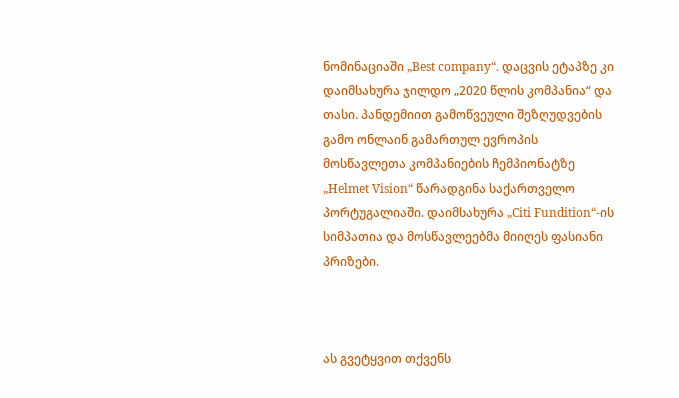ნომინაციაში „Best company“. დაცვის ეტაპზე კი დაიმსახურა ჯილდო „2020 წლის კომპანია“ და თასი. პანდემიით გამოწვეული შეზღუდვების გამო ონლაინ გამართულ ევროპის მოსწავლეთა კომპანიების ჩემპიონატზე „Helmet Vision“ წარადგინა საქართველო პორტუგალიაში. დაიმსახურა „Citi Fundition“-ის სიმპათია და მოსწავლეებმა მიიღეს ფასიანი პრიზები.



ას გვეტყვით თქვენს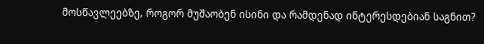მოსწავლეებზე, როგორ მუშაობენ ისინი და რამდენად ინტერესდებიან საგნით?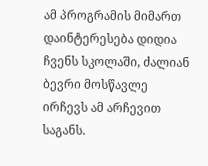ამ პროგრამის მიმართ დაინტერესება დიდია ჩვენს სკოლაში, ძალიან ბევრი მოსწავლე ირჩევს ამ არჩევით საგანს.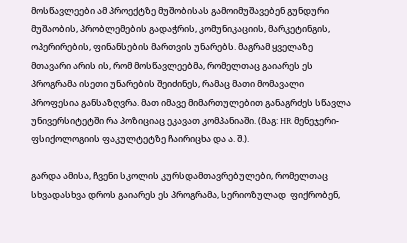მოსწავლეები ამ პროექტზე მუშობისას გამოიმუშავებენ გუნდური მუშაობის, პრობლემების გადაჭრის, კომუნიკაციის, მარკეტინგის, ოპერირების, ფინანსების მართვის უნარებს. მაგრამ ყველაზე მთავარი არის ის, რომ მოსწავლეებმა, რომელთაც გაიარეს ეს პროგრამა ისეთი უნარების შეიძინეს, რამაც მათი მომავალი პროფესია განსაზღვრა. მათ იმავე მიმართულებით განაგრძეს სწავლა უნივერსიტეტში რა პოზიციაც ეკავათ კომპანიაში. (მაგ: HR მენეჯერი- ფსიქოლოგიის ფაკულტეტზე ჩაირიცხა და ა. შ.).

გარდა ამისა, ჩვენი სკოლის კურსდამთავრებულები, რომელთაც სხვადასხვა დროს გაიარეს ეს პროგრამა, სერიოზულად  ფიქრობენ,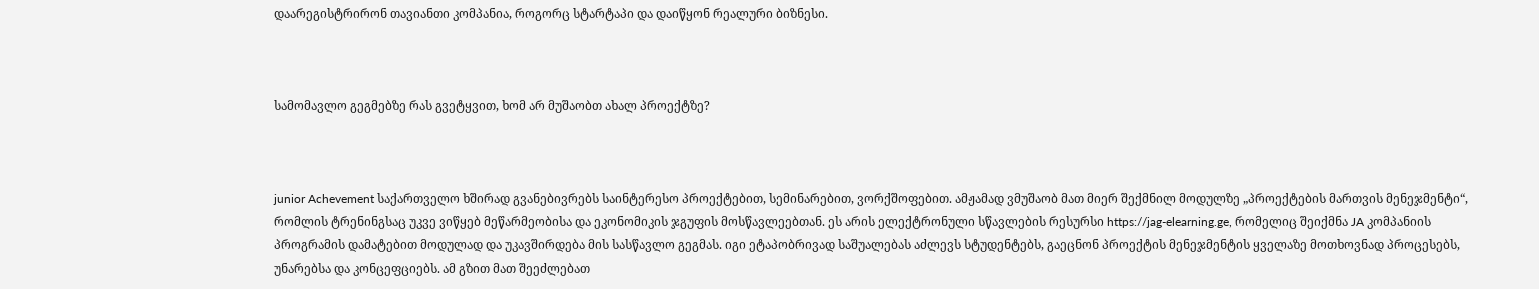დაარეგისტრირონ თავიანთი კომპანია, როგორც სტარტაპი და დაიწყონ რეალური ბიზნესი.



სამომავლო გეგმებზე რას გვეტყვით, ხომ არ მუშაობთ ახალ პროექტზე?



junior Achevement საქართველო ხშირად გვანებივრებს საინტერესო პროექტებით, სემინარებით, ვორქშოფებით. ამჟამად ვმუშაობ მათ მიერ შექმნილ მოდულზე „პროექტების მართვის მენეჯმენტი“, რომლის ტრენინგსაც უკვე ვიწყებ მეწარმეობისა და ეკონომიკის ჯგუფის მოსწავლეებთან. ეს არის ელექტრონული სწავლების რესურსი https://jag-elearning.ge, რომელიც შეიქმნა JA კომპანიის პროგრამის დამატებით მოდულად და უკავშირდება მის სასწავლო გეგმას. იგი ეტაპობრივად საშუალებას აძლევს სტუდენტებს, გაეცნონ პროექტის მენეჯმენტის ყველაზე მოთხოვნად პროცესებს, უნარებსა და კონცეფციებს. ამ გზით მათ შეეძლებათ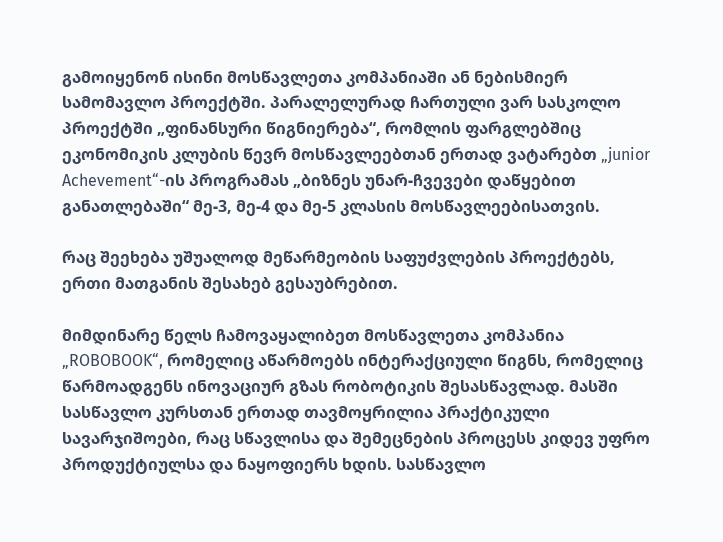გამოიყენონ ისინი მოსწავლეთა კომპანიაში ან ნებისმიერ სამომავლო პროექტში. პარალელურად ჩართული ვარ სასკოლო პროექტში „ფინანსური წიგნიერება“, რომლის ფარგლებშიც ეკონომიკის კლუბის წევრ მოსწავლეებთან ერთად ვატარებთ „junior Achevement“-ის პროგრამას „ბიზნეს უნარ-ჩვევები დაწყებით განათლებაში“ მე-3, მე-4 და მე-5 კლასის მოსწავლეებისათვის.

რაც შეეხება უშუალოდ მეწარმეობის საფუძვლების პროექტებს, ერთი მათგანის შესახებ გესაუბრებით.

მიმდინარე წელს ჩამოვაყალიბეთ მოსწავლეთა კომპანია „ROBOBOOK“, რომელიც აწარმოებს ინტერაქციული წიგნს, რომელიც წარმოადგენს ინოვაციურ გზას რობოტიკის შესასწავლად. მასში სასწავლო კურსთან ერთად თავმოყრილია პრაქტიკული სავარჯიშოები, რაც სწავლისა და შემეცნების პროცესს კიდევ უფრო პროდუქტიულსა და ნაყოფიერს ხდის. სასწავლო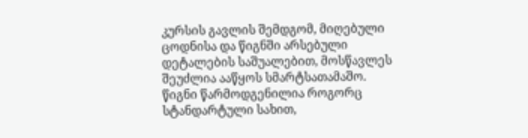კურსის გავლის შემდგომ, მიღებული ცოდნისა და წიგნში არსებული დეტალების საშუალებით, მოსწავლეს შეუძლია ააწყოს სმარტსათამაშო. წიგნი წარმოდგენილია როგორც სტანდარტული სახით,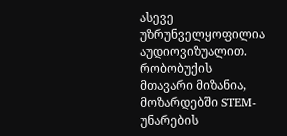ასევე უზრუნველყოფილია აუდიოვიზუალით. რობობუქის მთავარი მიზანია, მოზარდებში STEM-უნარების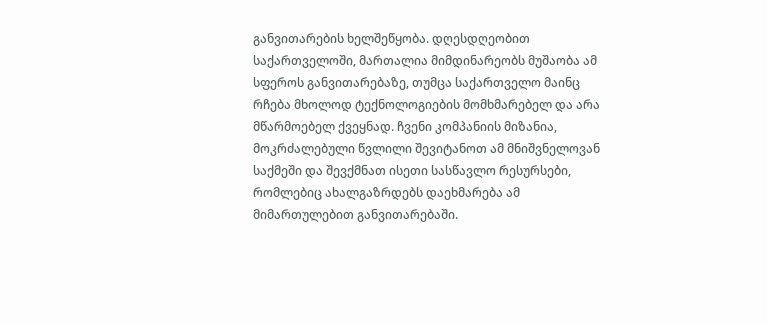განვითარების ხელშეწყობა. დღესდღეობით საქართველოში, მართალია მიმდინარეობს მუშაობა ამ სფეროს განვითარებაზე, თუმცა საქართველო მაინც რჩება მხოლოდ ტექნოლოგიების მომხმარებელ და არა მწარმოებელ ქვეყნად. ჩვენი კომპანიის მიზანია, მოკრძალებული წვლილი შევიტანოთ ამ მნიშვნელოვან საქმეში და შევქმნათ ისეთი სასწავლო რესურსები, რომლებიც ახალგაზრდებს დაეხმარება ამ მიმართულებით განვითარებაში.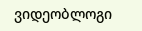ვიდეობლოგი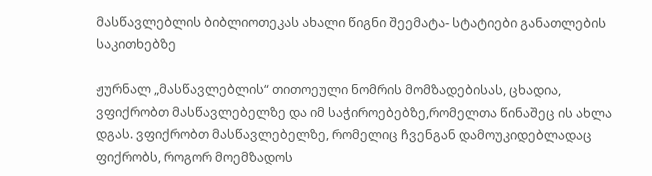მასწავლებლის ბიბლიოთეკას ახალი წიგნი შეემატა- სტატიები განათლების საკითხებზე

ჟურნალ „მასწავლებლის“ თითოეული ნომრის მომზადებისას, ცხადია, ვფიქრობთ მასწავლებელზე და იმ საჭიროებებზე,რომელთა წინაშეც ის ახლა დგას. ვფიქრობთ მასწავლებელზე, რომელიც ჩვენგან დამოუკიდებლადაც ფიქრობს, როგორ მოემზადოს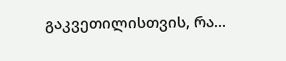გაკვეთილისთვის, რა...